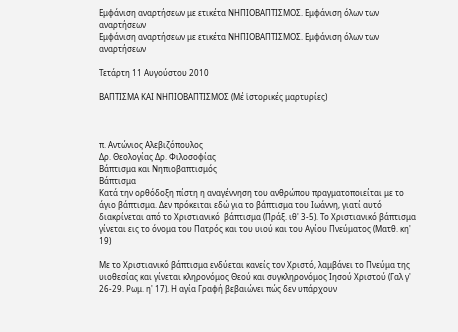Εμφάνιση αναρτήσεων με ετικέτα ΝΗΠΙΟΒΑΠΤΙΣΜΟΣ. Εμφάνιση όλων των αναρτήσεων
Εμφάνιση αναρτήσεων με ετικέτα ΝΗΠΙΟΒΑΠΤΙΣΜΟΣ. Εμφάνιση όλων των αναρτήσεων

Τετάρτη 11 Αυγούστου 2010

ΒΑΠΤΙΣΜΑ ΚΑΙ ΝΗΠΙΟΒΑΠΤΙΣΜΟΣ (Μέ ἱστορικές μαρτυρίες)



π. Αντώνιος Αλεβιζόπουλος
Δρ. Θεολογίας Δρ. Φιλοσοφίας
Βάπτισμα και Νηπιοβαπτισμός
Βάπτισμα
Κατά την ορθόδοξη πίστη η αναγέννηση του ανθρώπου πραγματοποιείται με το άγιο βάπτισμα. Δεν πρόκειται εδώ για το βάπτισμα του Ιωάννη, γιατί αυτό διακρίνεται από το Χριστιανικό  βάπτισμα (Πράξ. ιθ' 3-5). Το Χριστιανικό βάπτισμα γίνεται εις το όνομα του Πατρός και του υιού και του Αγίου Πνεύματος (Ματθ. κη' 19)

Με το Χριστιανικό βάπτισμα ενδύεται κανείς τον Χριστό, λαμβάνει το Πνεύμα της υιοθεσίας και γίνεται κληρονόμος Θεού και συγκληρονόμος Ιησού Χριστού (Γαλ γ' 26-29. Ρωμ. η' 17). Η αγία Γραφή βεβαιώνει πώς δεν υπάρχουν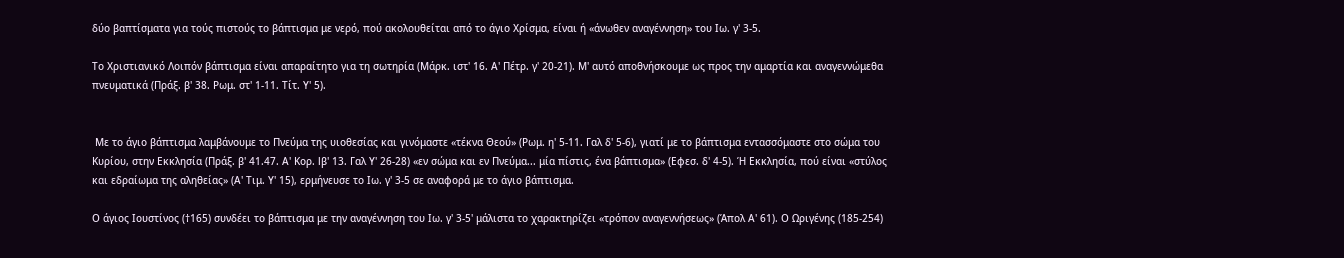δύο βαπτίσματα για τούς πιστούς το βάπτισμα με νερό, πού ακολουθείται από το άγιο Χρίσμα, είναι ή «άνωθεν αναγέννηση» του Ιω. γ' 3-5.

Το Χριστιανικό Λοιπόν βάπτισμα είναι απαραίτητο για τη σωτηρία (Μάρκ. ιστ' 16. Α' Πέτρ. γ' 20-21). Μ' αυτό αποθνήσκουμε ως προς την αμαρτία και αναγεννώμεθα πνευματικά (Πράξ. β' 38. Ρωμ. στ' 1-11. Τίτ. Υ' 5).


 Με το άγιο βάπτισμα λαμβάνουμε το Πνεύμα της υιοθεσίας και γινόμαστε «τέκνα Θεού» (Ρωμ. η' 5-11. Γαλ δ' 5-6), γιατί με το βάπτισμα εvτασσόμαστε στο σώμα του Κυρίου, στην Εκκλησία (Πράξ. β' 41.47. Α' Κορ. lβ' 13. Γαλ Υ' 26-28) «εν σώμα και εν Πνεύμα... μία πίστις, ένα βάπτισμα» (Εφεσ. δ' 4-5). Ή Εκκλησία, πού είναι «στύλος και εδραίωμα της αληθείας» (Α' Τιμ. Υ' 15), ερμήνευσε το Ιω. γ' 3-5 σε αναφορά με το άγιο βάπτισμα.

Ο άγιος Ιουστίνος (†165) συνδέει το βάπτισμα με την αναγέννηση του Ιω. γ' 3-5' μάλιστα το χαρακτηρίζει «τρόπον αναγεννήσεως» (Άπολ Α' 61). Ο Ωριγένης (185-254)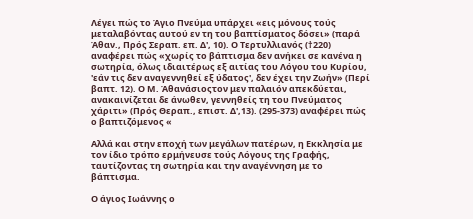Λέγει πώς το Άγιο Πνεύμα υπάρχει «εις μόνους τούς μεταλαβόvτας αυτού εν τη του βαπτίσματος δόσει» (παρά Άθαν., Πρός Σεραπ. επ. Δ', 10). Ο Τερτυλλιανός (†220) αναφέρει πώς «χωρίς το βάπτισμα δεν ανήκει σε κανένα η σωτηρία, όλως ιδιαιτέρως εξ αιτίας του Λόγου του Κυρίου, 'εάν τις δεν αναγεννηθεί εξ ύδατος', δεν έχει την Ζωήν» (Περί βαπτ. 12). Ο Μ. Άθανάσιοςτον μεν παλαιόν απεκδύεται, ανακαινίζεται δε άνωθεν, γεννηθείς τη του Πνεύματος χάριτι» (Πρός Θεραπ., επιστ. Δ',13). (295-373) αναφέρει πώς ο βαπτιζόμενος «

Αλλά και στην εποχή των μεγάλων πατέρων, η Εκκλησία με τον ίδιο τρόπο ερμήνευσε τούς Λόγους της Γραφής, ταυτίζοντας τη σωτηρία και την αναγέννηση με το βάπτισμα.

Ο άγιος Ιωάννης ο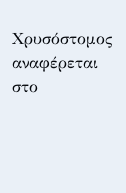Χρυσόστομος αναφέρεται στο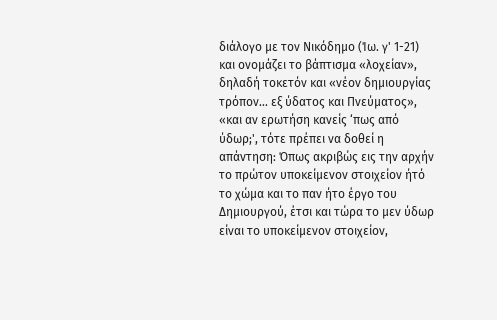διάλογο με τον Νικόδημο (Ίω. γ' 1-21) και ονομάζει το βάπτισμα «λοχείαν», δηλαδή τοκετόν και «νέον δημιουργίας τρόπον... εξ ύδατος και Πνεύματος», «και αν ερωτήση κανείς ‘πως από ύδωρ;', τότε πρέπει να δοθεί η απάvτηση: Όπως ακριβώς εις την αρχήν το πρώτον υποκείμενον στοιχείον ήτό το χώμα και το παν ήτο έργο του Δημιουργού, έτσι και τώρα το μεν ύδωρ είναι το υποκείμενον στοιχείον,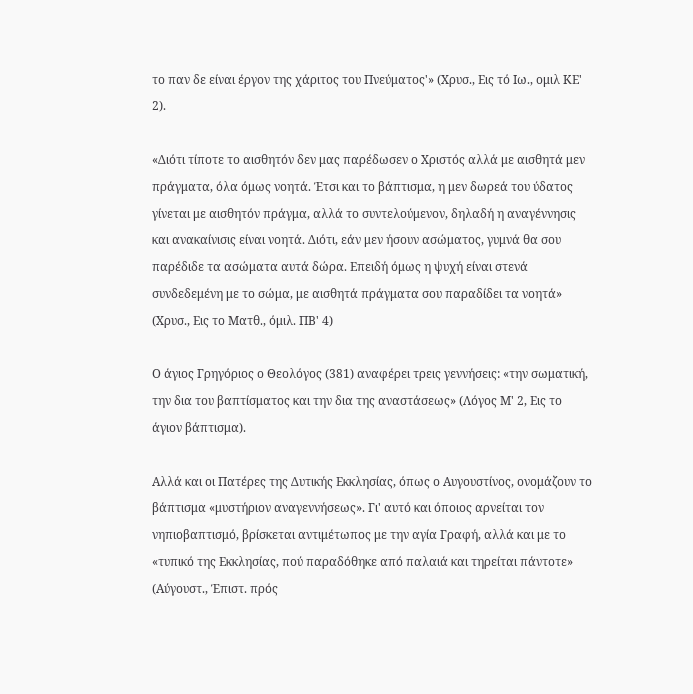το παν δε είναι έργον της χάριτος του Πνεύματος'» (Χρυσ., Εις τό Ιω., ομιλ ΚΕ' 2).

«Διότι τίποτε το αισθητόν δεν μας παρέδωσεν ο Χριστός αλλά με αισθητά μεν πράγματα, όλα όμως νοητά. Έτσι και το βάπτισμα, η μεν δωρεά του ύδατος γίνεται με αισθητόν πράγμα, αλλά το συντελούμενον, δηλαδή η αναγέννησις και ανακαίνισις είναι νοητά. Διότι, εάν μεν ήσουν ασώματος, γυμνά θα σου παρέδιδε τα ασώματα αυτά δώρα. Επειδή όμως η ψυχή είναι στενά συνδεδεμένη με το σώμα, με αισθητά πράγματα σου παραδίδει τα νοητά» (Χρυσ., Εις το Ματθ., όμιλ. ΠΒ' 4)

Ο άγιος Γρηγόριος ο Θεολόγος (381) αναφέρει τρεις γεννήσεις: «την σωματική, την δια του βαπτίσματος και την δια της αναστάσεως» (Λόγος Μ' 2, Εις το άγιον βάπτισμα).

Αλλά και οι Πατέρες της Δυτικής Εκκλησίας, όπως ο Αυγουστίνος, ονομάζουν το βάπτισμα «μυστήριον αναγεννήσεως». Γι' αυτό και όποιος αρνείται τον νηπιοβαπτισμό, βρίσκεται αντιμέτωπος με την αγία Γραφή, αλλά και με το «τυπικό της Εκκλησίας, πού παραδόθηκε από παλαιά και τηρείται πάντοτε» (Αύγουστ., Έπιστ. πρός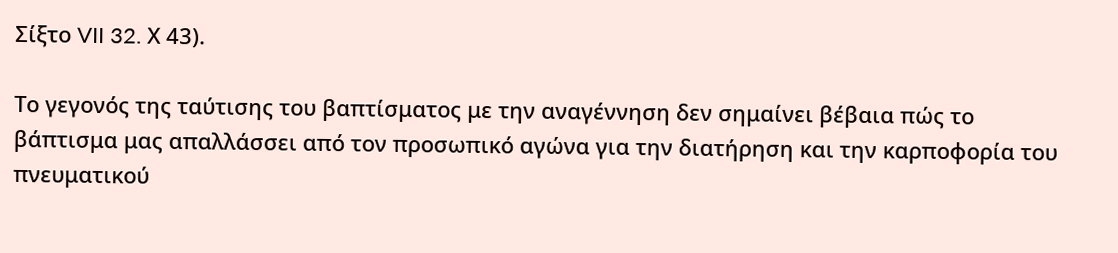Σίξτο VII 32. Χ 43).

Το γεγονός της ταύτισης του βαπτίσματος με την αναγέννηση δεν σημαίνει βέβαια πώς το βάπτισμα μας απαλλάσσει από τον προσωπικό αγώνα για την διατήρηση και την καρποφορία του πνευματικού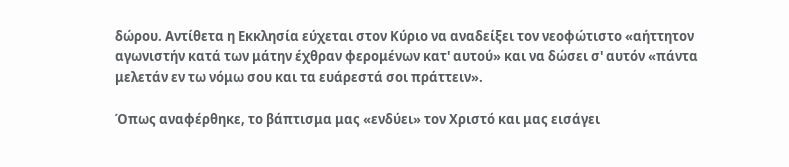δώρου. Αντίθετα η Εκκλησία εύχεται στον Κύριο να αναδείξει τον νεοφώτιστο «αήττητον αγωνιστήν κατά των μάτην έχθραν φερομένων κατ' αυτού» και να δώσει σ' αυτόν «πάντα μελετάν εν τω νόμω σου και τα ευάρεστά σοι πράττειν».

Όπως αναφέρθηκε, το βάπτισμα μας «ενδύει» τον Χριστό και μας εισάγει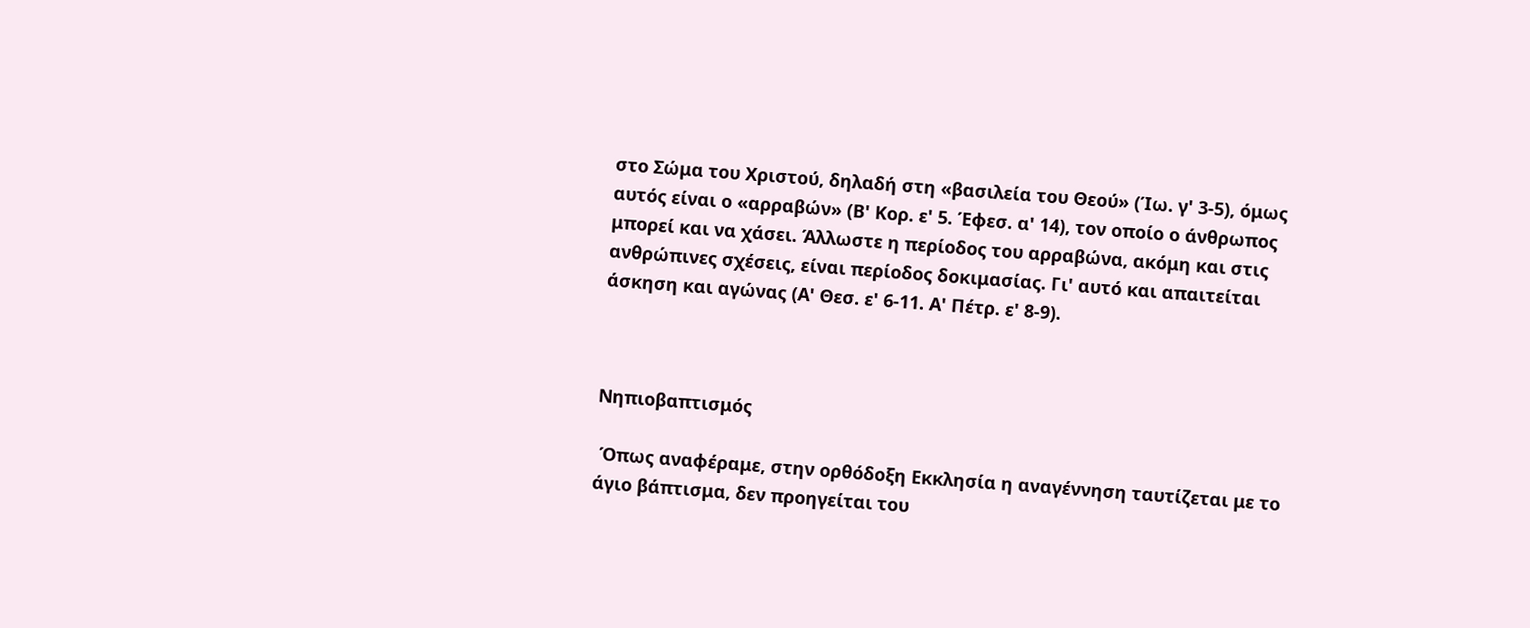στο Σώμα του Χριστού, δηλαδή στη «βασιλεία του Θεού» (Ίω. γ' 3-5), όμως αυτός είναι ο «αρραβών» (Β' Κορ. ε' 5. Έφεσ. α' 14), τον οποίο ο άνθρωπος μπορεί και να χάσει. Άλλωστε η περίοδος του αρραβώνα, ακόμη και στις ανθρώπινες σχέσεις, είναι περίοδος δοκιμασίας. Γι' αυτό και απαιτείται άσκηση και αγώνας (Α' Θεσ. ε' 6-11. Α' Πέτρ. ε' 8-9).



Νηπιοβαπτισμός

 Όπως αναφέραμε, στην ορθόδοξη Εκκλησία η αναγέννηση ταυτίζεται με το άγιο βάπτισμα, δεν προηγείται του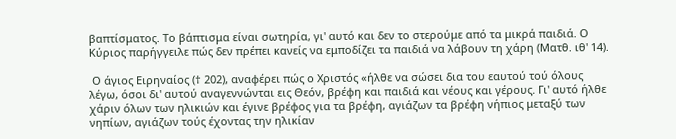βαπτίσματος. Το βάπτισμα είναι σωτηρία, γι' αυτό και δεν το στερούμε από τα μικρά παιδιά. Ο Κύριος παρήγγειλε πώς δεν πρέπει κανείς να εμποδίζει τα παιδιά να λάβουν τη χάρη (Ματθ. ιθ' 14).

 Ο άγιος Ειρηναίος († 202), αναφέρει πώς ο Χριστός «ήλθε να σώσει δια του εαυτού τού όλους λέγω, όσοι δι' αυτού αναγεννώνται εις Θεόν, βρέφη και παιδιά και νέους και γέρους. Γι' αυτό ήλθε χάριν όλων των ηλικιών και έγινε βρέφος για τα βρέφη, αγιάζων τα βρέφη νήπιος μεταξύ των νηπίων, αγιάζων τούς έχοντας την ηλικίαν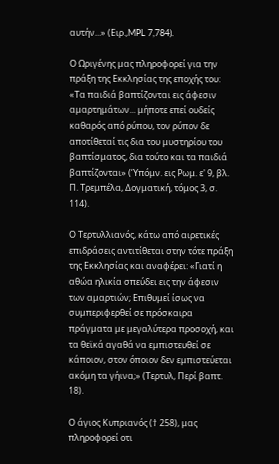αυτήν...» (Ειρ.,MPL 7,784).

Ο Ωριγένης μας πληρoφoρεί για την πράξη της Εκκλησίας της εποχής του: «Τα παιδιά βαπτίζονται εις άφεσιν αμαρτημάτων... μήποτε επεί ουδείς καθαρός από ρύπου, τον ρύπον δε αποτίθεταί τις δια του μυστηρίου του βαπτίσματος, δια τούτο και τα παιδιά βαπτίζονται» (Ύπόμν. εις Ρωμ. ε' 9, βλ. Π. Τρεμπέλα, Δογματική, τόμος 3, σ. 114).

Ο Τερτυλλιανός, κάτω από αιρετικές επιδράσεις αντιτίθεται στην τότε πράξη της Εκκλησίας και αναφέρει: «Γιατί η αθώα ηλικία σπεύδει εις την άφεσιν των αμαρτιών; Επιθυμεί ίσως να συμπεριφερθεί σε πρόσκαιρα πράγματα με μεγαλύτερα προσοχή, και τα θεϊκά αγαθά να εμπιστευθεί σε κάποιον, στον όποιον δεν εμπιστεύεται ακόμη τα γήινα;» (Τερτυλ, Περί βαπτ. 18).

Ο άγιος Κυπριανός († 258), μας πληροφορεί οτι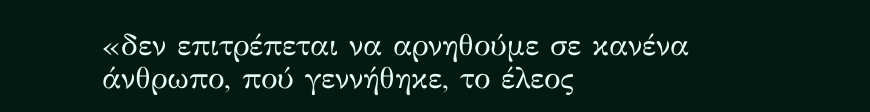«δεν επιτρέπεται να αρνηθούμε σε κανένα άνθρωπο, πού γεννήθηκε, το έλεος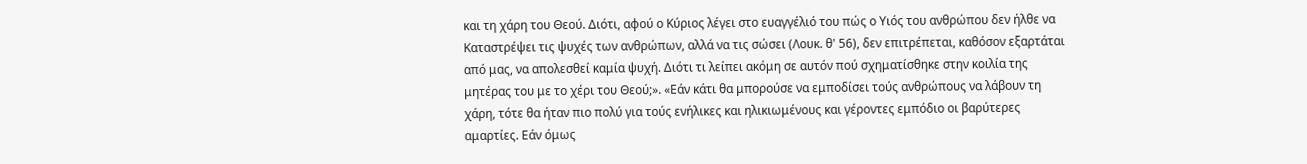και τη χάρη του Θεού. Διότι, αφού ο Κύριος λέγει στο ευαγγέλιό του πώς ο Υιός του ανθρώπου δεν ήλθε να Καταστρέψει τις ψυχές των ανθρώπων, αλλά να τις σώσει (Λουκ. θ' 56), δεν επιτρέπεται, καθόσον εξαρτάται από μας, να απολεσθεί καμία ψυχή. Διότι τι λείπει ακόμη σε αυτόν πού σχηματίσθηκε στην κοιλία της μητέρας του με το χέρι του Θεού;». «Εάν κάτι θα μπορούσε να εμποδίσει τούς ανθρώπους να λάβουν τη χάρη, τότε θα ήταν πιο πολύ για τούς ενήλικες και ηλικιωμένους και γέρoντες εμπόδιο οι βαρύτερες αμαρτίες. Εάν όμως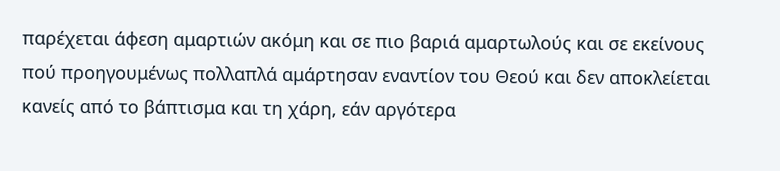παρέχεται άφεση αμαρτιών ακόμη και σε πιο βαριά αμαρτωλούς και σε εκείνους πού προηγουμένως πολλαπλά αμάρτησαν εναντίον του Θεού και δεν αποκλείεται κανείς από το βάπτισμα και τη χάρη, εάν αργότερα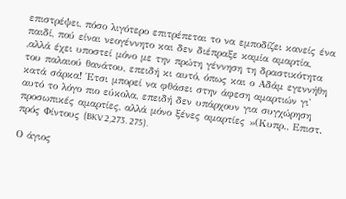επιστρέψει, πόσο λιγότερο επιτρέπεται το να εμποδίζει κανείς ένα παιδί, πού είναι νεογέννητο και δεν διέπραξε καμία αμαρτία, ,αλλά έχει υποστεί μόνο με την πρώτη γέννηση τη δραστικότητα του παλαιού θανάτου, επειδή κι αυτό, όπως και ο Αδάμ εγεννήθη κατά σάρκα! Έτσι μπορεί να φθάσει στην άφεση αμαρτιών γι' αυτό το λόγο πιο εύκολα, επειδή δεν υπάρχουν για συγχώρηση προσωπικές αμαρτίες, αλλά μόνο ξένες αμαρτίες »(Κυπρ., Επιστ. πρός Φίντους (BKV 2,273. 275).

Ο άγιος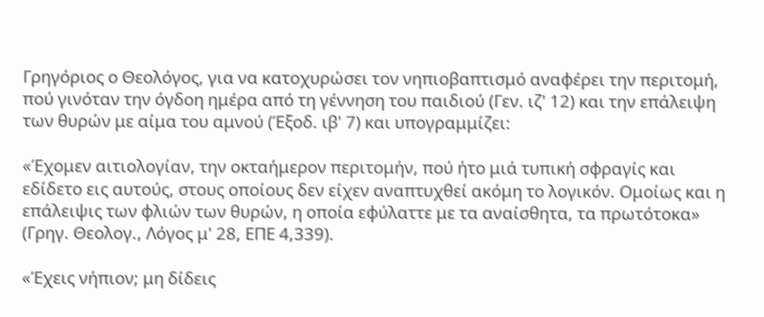Γρηγόριος ο Θεολόγος, για να κατοχυρώσει τον νηπιοβαπτισμό αναφέρει την περιτομή, πού γινόταν την όγδοη ημέρα από τη γέννηση του παιδιού (Γεν. ιζ' 12) και την επάλειψη των θυρών με αίμα του αμνού (Έξοδ. ιβ' 7) και υπογραμμίζει:

«Έχομεν αιτιολογίαν, την οκταήμερον περιτομήν, πού ήτο μιά τυπική σφραγίς και εδίδετο εις αυτούς, στους οποίους δεν είχεν αναπτυχθεί ακόμη το λογικόν. Ομοίως και η επάλειψις των φλιών των θυρών, η οποία εφύλαττε με τα αναίσθητα, τα πρωτότοκα» (Γρηγ. Θεολογ., Λόγος μ' 28, ΕΠΕ 4,339).

«Έχεις νήπιον; μη δίδεις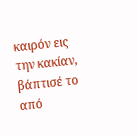καιρόν εις την κακίαν, βάπτισέ το από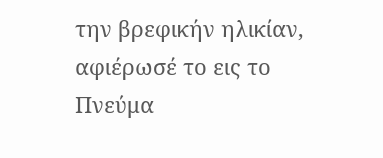την βρεφικήν ηλικίαν, αφιέρωσέ το εις το Πνεύμα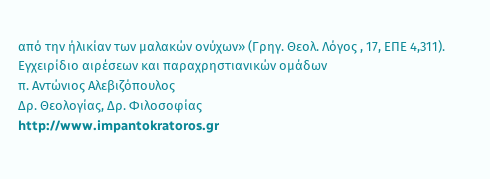από την ήλικίαν των μαλακών ονύχων» (Γρηγ. Θεολ. Λόγος , 17, ΕΠΕ 4,311).
Εγχειρίδιο αιρέσεων και παραχρηστιανικών ομάδων
π. Αντώνιος Αλεβιζόπουλος
Δρ. Θεολογίας, Δρ. Φιλοσοφίας
http://www.impantokratoros.gr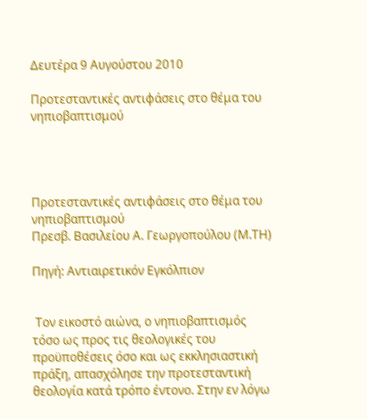Δευτέρα 9 Αυγούστου 2010

Προτεσταντικές αντιφάσεις στο θέμα του νηπιοβαπτισμού




Προτεσταντικές αντιφάσεις στο θέμα του νηπιοβαπτισμού
Πρεσβ. Βασιλείου Α. Γεωργοπούλου (Μ.ΤΗ)

Πηγή: Αντιαιρετικόν Εγκόλπιον


 Τον εικοστό αιώνα, ο νηπιοβαπτισμός τόσο ως προς τις θεολογικές του προϋποθέσεις όσο και ως εκκλησιαστική πράξη, απασχόλησε την προτεσταντική θεολογία κατά τρόπο έντονο. Στην εν λόγω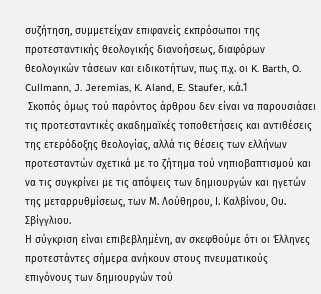συζήτηση, συμμετείχαν επιφανείς εκπρόσωποι της προτεσταντικής θεολογικής διανοήσεως, διαφόρων θεολογικών τάσεων και ειδικοτήτων, πως π.χ. οι K. Barth, O. Cullmann, J. Jeremias, K. Aland, E. Staufer, κ.ά.1
 Σκοπός όμως τού παρόντος άρθρου δεν είναι να παρουσιάσει τις προτεσταντικές ακαδημαϊκές τοποθετήσεις και αντιθέσεις της ετερόδοξης θεολογίας, αλλά τις θέσεις των ελλήνων προτεσταντών σχετικά με το ζήτημα τού νηπιοβαπτισμού και να τις συγκρίνει με τις απόψεις των δημιουργών και ηγετών της μεταρρυθμίσεως, των Μ. Λούθηρου, Ι. Καλβίνου, Ου. Σβίγγλιου.
Η σύγκριση είναι επιβεβλημένη, αν σκεφθούμε ότι οι Έλληνες προτεστάντες σήμερα ανήκουν στους πνευματικούς επιγόνους των δημιουργών τού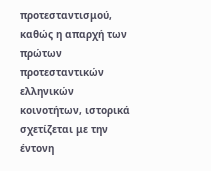προτεσταντισμού, καθώς η απαρχή των πρώτων προτεσταντικών ελληνικών κοινοτήτων, ιστορικά σχετίζεται με την έντονη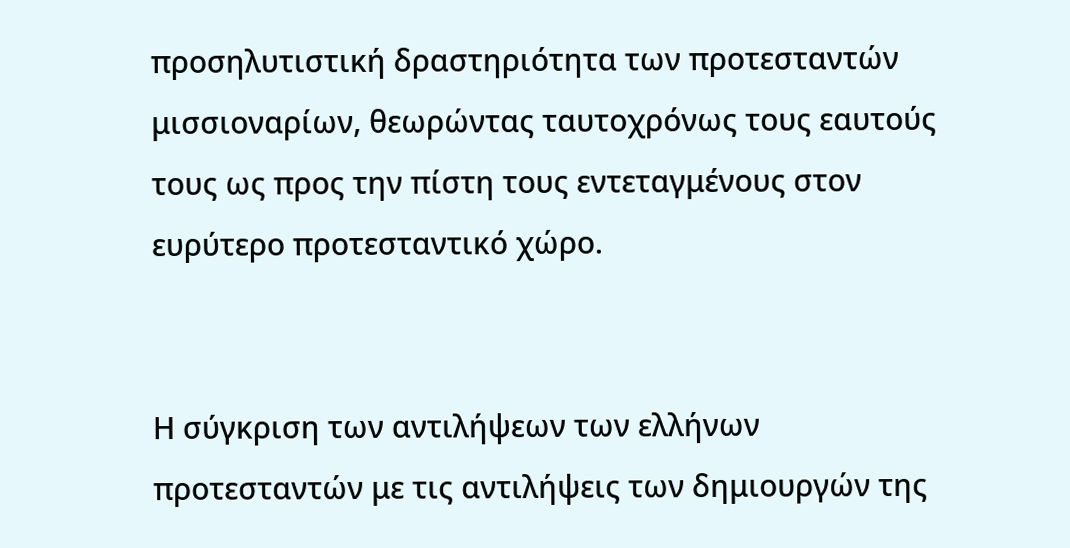προσηλυτιστική δραστηριότητα των προτεσταντών μισσιοναρίων, θεωρώντας ταυτοχρόνως τους εαυτούς τους ως προς την πίστη τους εντεταγμένους στον ευρύτερο προτεσταντικό χώρο.


Η σύγκριση των αντιλήψεων των ελλήνων προτεσταντών με τις αντιλήψεις των δημιουργών της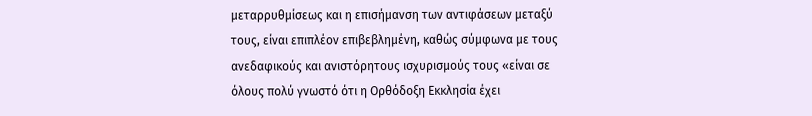μεταρρυθμίσεως και η επισήμανση των αντιφάσεων μεταξύ τους, είναι επιπλέον επιβεβλημένη, καθώς σύμφωνα με τους ανεδαφικούς και ανιστόρητους ισχυρισμούς τους «είναι σε όλους πολύ γνωστό ότι η Ορθόδοξη Εκκλησία έχει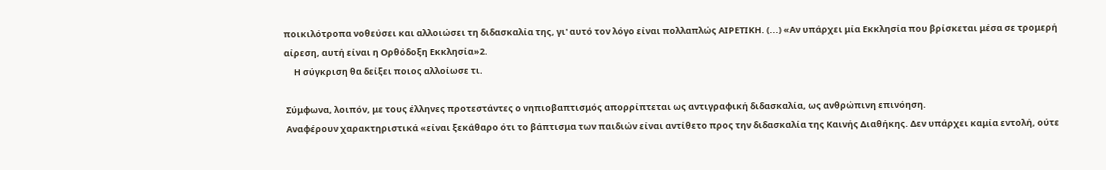ποικιλότροπα νοθεύσει και αλλοιώσει τη διδασκαλία της, γι' αυτό τον λόγο είναι πολλαπλώς ΑΙΡΕΤΙΚΗ. (...) «Αν υπάρχει μία Εκκλησία που βρίσκεται μέσα σε τρομερή αίρεση, αυτή είναι η Ορθόδοξη Εκκλησία»2.
     Η σύγκριση θα δείξει ποιος αλλοίωσε τι.

 Σύμφωνα, λοιπόν, με τους έλληνες προτεστάντες ο νηπιοβαπτισμός απορρίπτεται ως αντιγραφική διδασκαλία, ως ανθρώπινη επινόηση.
 Αναφέρουν χαρακτηριστικά «είναι ξεκάθαρο ότι το βάπτισμα των παιδιών είναι αντίθετο προς την διδασκαλία της Καινής Διαθήκης. Δεν υπάρχει καμία εντολή, ούτε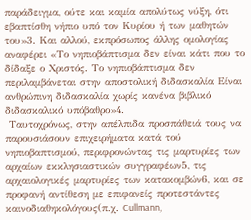παράδειγμα, ούτε και καμία απολύτως νύξη, ότι εβαπτίσθη νήπιο υπό τον Κυρίου ή των μαθητών του»3. Και αλλού, εκπρόσωπος άλλης ομολογίας αναφέρει «Το νηπιοβάπτισμα δεν είναι κάτι που το δίδαξε ο Χριστός. Το νηπιοβάπτισμα δεν περιλαμβάνεται στην αποστολική διδασκαλία Είναι ανθρώπινη διδασκαλία χωρίς κανένα βιβλικό διδασκαλικό υπόβαθρο»4.
 Ταυτοχρόνως, στην απέλπιδα προσπάθειά τους να παρουσιάσουν επιχειρήματα κατά τού νηπιοβαπτισμού, περιφρονώντας τις μαρτυρίες των αρχαίων εκκλησιαστικών συγγραφέων5, τις αρχαιολογικές μαρτυρίες των κατακομβών6, και σε προφανή αντίθεση με επιφανείς προτεστάντες καινοδιαθηκολόγους(π.χ. Cullmann,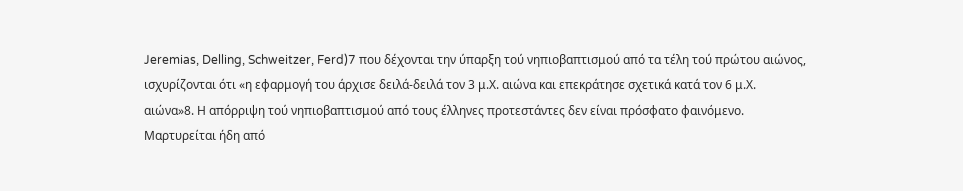Jeremias, Delling, Schweitzer, Ferd)7 που δέχονται την ύπαρξη τού νηπιοβαπτισμού από τα τέλη τού πρώτου αιώνος, ισχυρίζονται ότι «η εφαρμογή του άρχισε δειλά-δειλά τον 3 μ.Χ. αιώνα και επεκράτησε σχετικά κατά τον 6 μ.Χ. αιώνα»8. Η απόρριψη τού νηπιοβαπτισμού από τους έλληνες προτεστάντες δεν είναι πρόσφατο φαινόμενο. Μαρτυρείται ήδη από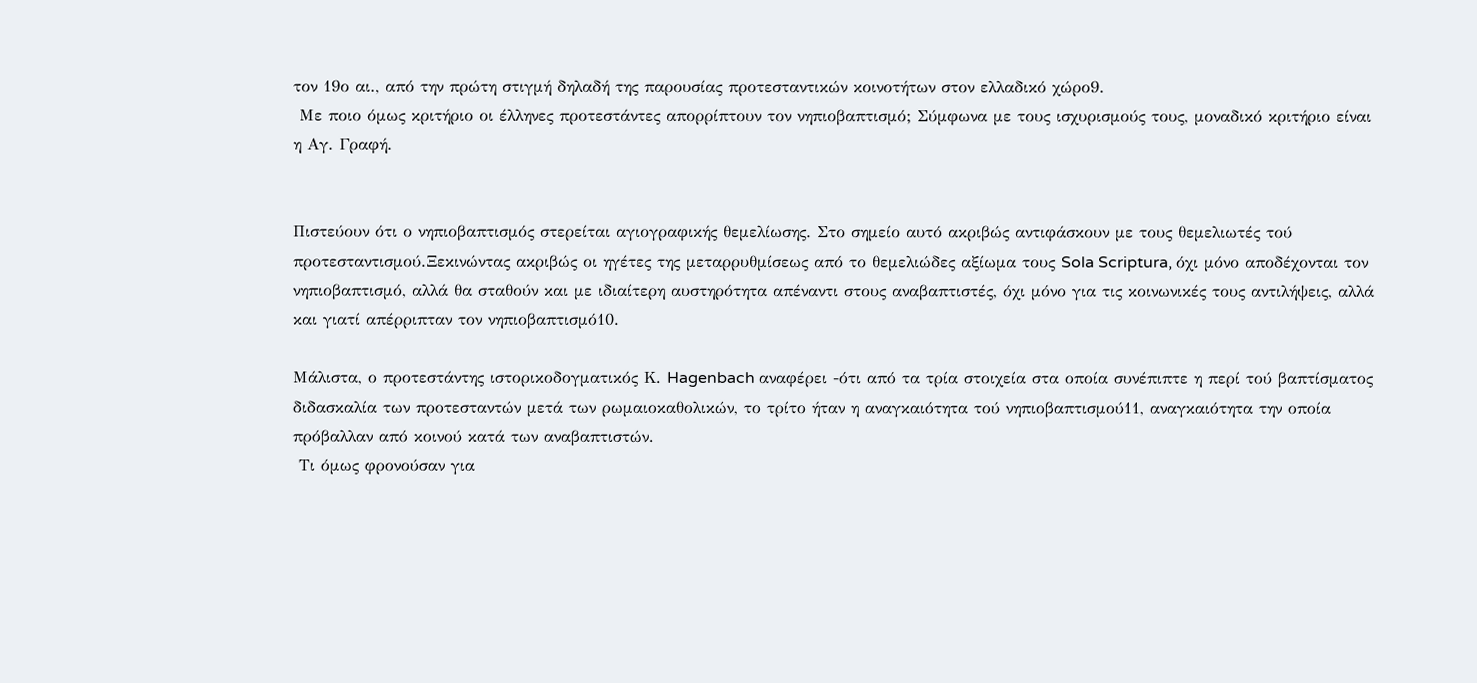τον 19ο αι., από την πρώτη στιγμή δηλαδή της παρουσίας προτεσταντικών κοινοτήτων στον ελλαδικό χώρο9.
 Με ποιο όμως κριτήριο οι έλληνες προτεστάντες απορρίπτουν τον νηπιοβαπτισμό; Σύμφωνα με τους ισχυρισμούς τους, μοναδικό κριτήριο είναι η Αγ. Γραφή.


Πιστεύουν ότι ο νηπιοβαπτισμός στερείται αγιογραφικής θεμελίωσης. Στο σημείο αυτό ακριβώς αντιφάσκουν με τους θεμελιωτές τού προτεσταντισμού.Ξεκινώντας ακριβώς οι ηγέτες της μεταρρυθμίσεως από το θεμελιώδες αξίωμα τους Sola Scriptura, όχι μόνο αποδέχονται τον νηπιοβαπτισμό, αλλά θα σταθούν και με ιδιαίτερη αυστηρότητα απέναντι στους αναβαπτιστές, όχι μόνο για τις κοινωνικές τους αντιλήψεις, αλλά και γιατί απέρριπταν τον νηπιοβαπτισμό10.

Μάλιστα, ο προτεστάντης ιστορικοδογματικός Κ. Hagenbach αναφέρει -ότι από τα τρία στοιχεία στα οποία συνέπιπτε η περί τού βαπτίσματος διδασκαλία των προτεσταντών μετά των ρωμαιοκαθολικών, το τρίτο ήταν η αναγκαιότητα τού νηπιοβαπτισμού11, αναγκαιότητα την οποία πρόβαλλαν από κοινού κατά των αναβαπτιστών.
 Τι όμως φρονούσαν για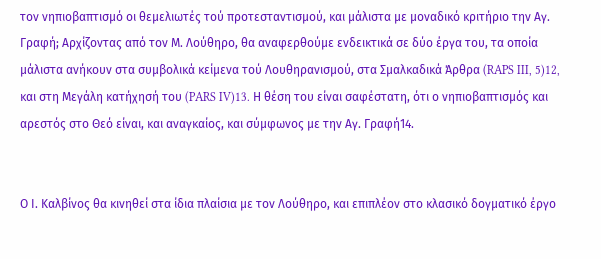τον νηπιοβαπτισμό οι θεμελιωτές τού προτεσταντισμού, και μάλιστα με μοναδικό κριτήριο την Αγ. Γραφή; Αρχίζοντας από τον Μ. Λούθηρο, θα αναφερθούμε ενδεικτικά σε δύο έργα του, τα οποία μάλιστα ανήκουν στα συμβολικά κείμενα τού Λουθηρανισμού, στα Σμαλκαδικά Άρθρα (RAPS III, 5)12, και στη Μεγάλη κατήχησή του (PARS IV)13. Η θέση του είναι σαφέστατη, ότι ο νηπιοβαπτισμός και αρεστός στο Θεό είναι, και αναγκαίος, και σύμφωνος με την Αγ. Γραφή14.


Ο Ι. Καλβίνος θα κινηθεί στα ίδια πλαίσια με τον Λούθηρο, και επιπλέον στο κλασικό δογματικό έργο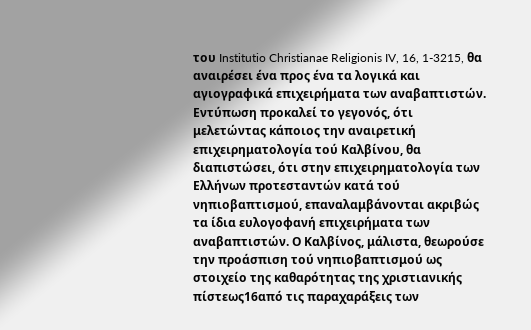του Institutio Christianae Religionis IV, 16, 1-3215, θα αναιρέσει ένα προς ένα τα λογικά και αγιογραφικά επιχειρήματα των αναβαπτιστών. Εντύπωση προκαλεί το γεγονός, ότι μελετώντας κάποιος την αναιρετική επιχειρηματολογία τού Καλβίνου, θα διαπιστώσει, ότι στην επιχειρηματολογία των Ελλήνων προτεσταντών κατά τού νηπιοβαπτισμού, επαναλαμβάνονται ακριβώς τα ίδια ευλογοφανή επιχειρήματα των αναβαπτιστών. Ο Καλβίνος, μάλιστα, θεωρούσε την προάσπιση τού νηπιοβαπτισμού ως στοιχείο της καθαρότητας της χριστιανικής πίστεως16από τις παραχαράξεις των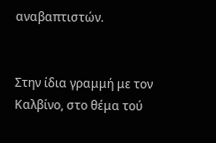αναβαπτιστών.


Στην ίδια γραμμή με τον Καλβίνο, στο θέμα τού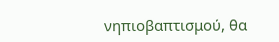νηπιοβαπτισμού, θα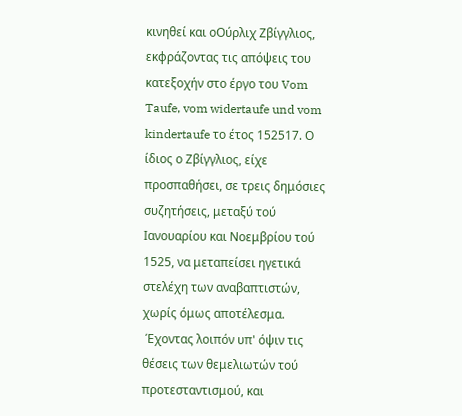κινηθεί και οΟύρλιχ Ζβίγγλιος, εκφράζοντας τις απόψεις του κατεξοχήν στο έργο του Vom Taufe, vom widertaufe und vom kindertaufe το έτος 152517. Ο ίδιος ο Ζβίγγλιος, είχε προσπαθήσει, σε τρεις δημόσιες συζητήσεις, μεταξύ τού Ιανουαρίου και Νοεμβρίου τού 1525, να μεταπείσει ηγετικά στελέχη των αναβαπτιστών, χωρίς όμως αποτέλεσμα.
 Έχοντας λοιπόν υπ' όψιν τις θέσεις των θεμελιωτών τού προτεσταντισμού, και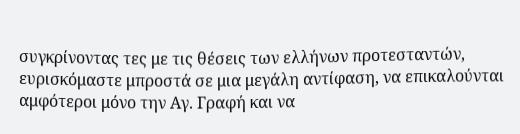συγκρίνοντας τες με τις θέσεις των ελλήνων προτεσταντών, ευρισκόμαστε μπροστά σε μια μεγάλη αντίφαση, να επικαλούνται αμφότεροι μόνο την Αγ. Γραφή και να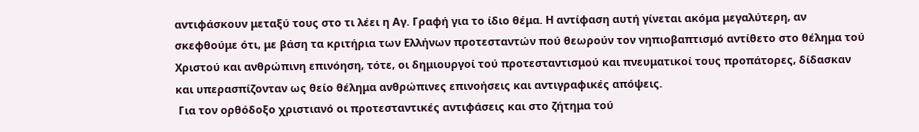αντιφάσκουν μεταξύ τους στο τι λέει η Αγ. Γραφή για το ίδιο θέμα. Η αντίφαση αυτή γίνεται ακόμα μεγαλύτερη, αν σκεφθούμε ότι, με βάση τα κριτήρια των Ελλήνων προτεσταντών πού θεωρούν τον νηπιοβαπτισμό αντίθετο στο θέλημα τού Χριστού και ανθρώπινη επινόηση, τότε, οι δημιουργοί τού προτεσταντισμού και πνευματικοί τους προπάτορες, δίδασκαν και υπερασπίζονταν ως θείο θέλημα ανθρώπινες επινοήσεις και αντιγραφικές απόψεις.
 Για τον ορθόδοξο χριστιανό οι προτεσταντικές αντιφάσεις και στο ζήτημα τού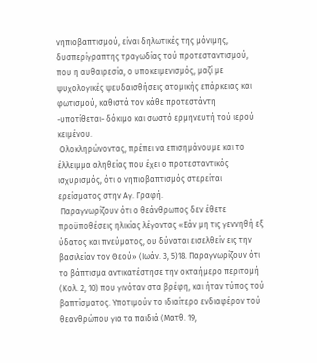νηπιοβαπτισμού, είναι δηλωτικές της μόνιμης, δυσπερίγραπτης τραγωδίας τού προτεσταντισμού, που η αυθαιρεσία, ο υποκειμενισμός, μαζί με ψυχολογικές ψευδαισθήσεις ατομικής επάρκειας και φωτισμού, καθιστά τον κάθε προτεστάντη -υποτίθεται- δόκιμο και σωστό ερμηνευτή τού ιερού κειμένου.
 Ολοκληρώνοντας, πρέπει να επισημάνουμε και το έλλειμμα αληθείας που έχει ο προτεσταντικός ισχυρισμός, ότι ο νηπιοβαπτισμός στερείται ερείσματος στην Αγ. Γραφή.
 Παραγνωρίζουν ότι ο θεάνθρωπος δεν έθετε προϋποθέσεις ηλικίας λέγοντας «Εάν μη τις γεννηθή εξ ύδατος και πνεύματος, ου δύναται εισελθείν εις την βασιλείαν τον Θεού» (Ιωάν. 3, 5)18. Παραγνωρίζουν ότι το βάπτισμα αντικατέστησε την οκταήμερο περιτομή (Κολ. 2, 10) που γινόταν στα βρέφη, και ήταν τύπος τού βαπτίσματος. Υποτιμούν το ιδιαίτερο ενδιαφέρον τού θεανθρώπου για τα παιδιά (Ματθ. 19,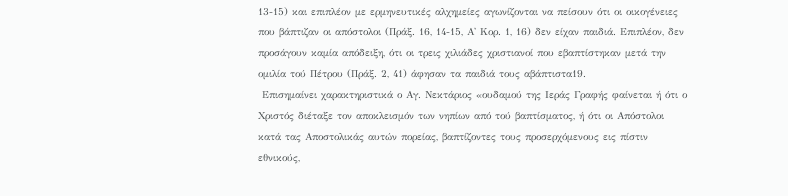13-15) και επιπλέον με ερμηνευτικές αλχημείες αγωνίζονται να πείσουν ότι οι οικογένειες που βάπτιζαν οι απόστολοι (Πράξ. 16, 14-15, Α' Κορ. 1, 16) δεν είχαν παιδιά. Επιπλέον, δεν προσάγουν καμία απόδειξη, ότι οι τρεις χιλιάδες χριστιανοί που εβαπτίστηκαν μετά την ομιλία τού Πέτρου (Πράξ. 2, 41) άφησαν τα παιδιά τους αβάπτιστα19.
 Επισημαίνει χαρακτηριστικά ο Αγ. Νεκτάριος «ουδαμού της Ιεράς Γραφής φαίνεται ή ότι ο Χριστός διέταξε τον αποκλεισμόν των νηπίων από τού βαπτίσματος, ή ότι οι Απόστολοι κατά τας Αποστολικάς αυτών πορείας, βαπτίζοντες τους προσερχόμενους εις πίστιν εθνικούς,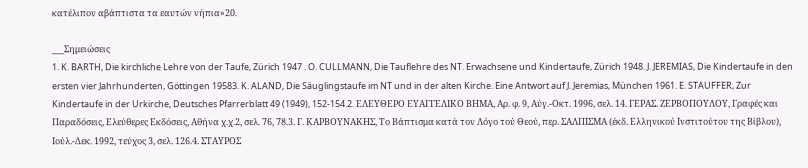κατέλιπον αβάπτιστα τα εαυτών νήπια»20.

___Σημειώσεις
1. K. BARTH, Die kirchliche Lehre von der Taufe, Zürich 1947 . O. CULLMANN, Die Tauflehre des NT. Erwachsene und Kindertaufe, Zürich 1948. J. JEREMIAS, Die Kindertaufe in den ersten vier Jahrhunderten, Göttingen 19583. K. ALAND, Die Säuglingstaufe im NT und in der alten Kirche. Eine Antwort auf J. Jeremias, München 1961. E. STAUFFER, Zur Kindertaufe in der Urkirche, Deutsches Pfarrerblatt 49 (1949), 152-154.2. ΕΛΕΥΘΕΡΟ ΕΥΑΓΓΕΛΙΚΟ ΒΗΜΑ, Αρ. φ. 9, Αύγ.-Οκτ. 1996, σελ. 14. ΓΕΡΑΣ. ΖΕΡΒΟΠΟΥΛΟΥ, Γραφές και Παραδόσεις, Ελεύθερες Εκδόσεις, Αθήνα χ.χ.2, σελ. 76, 78.3. Γ. ΚΑΡΒΟΥΝΑΚΗΣ, Το Βάπτισμα κατά τον Λόγο τού Θεού, περ. ΣΑΛΠΙΣΜΑ (έκδ. Ελληνικού Ινστιτούτου της Βίβλου), Ιούλ.-Δεκ. 1992, τεύχος 3, σελ. 126.4. ΣΤΑΥΡΟΣ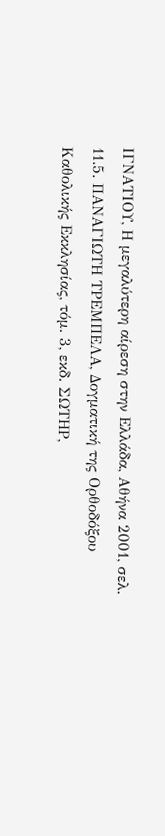ΙΓΝΑΤΙΟΥ, Η μεγαλύτερη αίρεση στην Ελλάδα, Αθήνα 2001, σελ. 11.5. ΠΑΝΑΓΙΩΤΗ ΤΡΕΜΠΕΛΑ, Δογματική της Ορθοδόξου Καθολικής Εκκλησίας, τόμ. 3, εκδ. ΣΩΤΗΡ,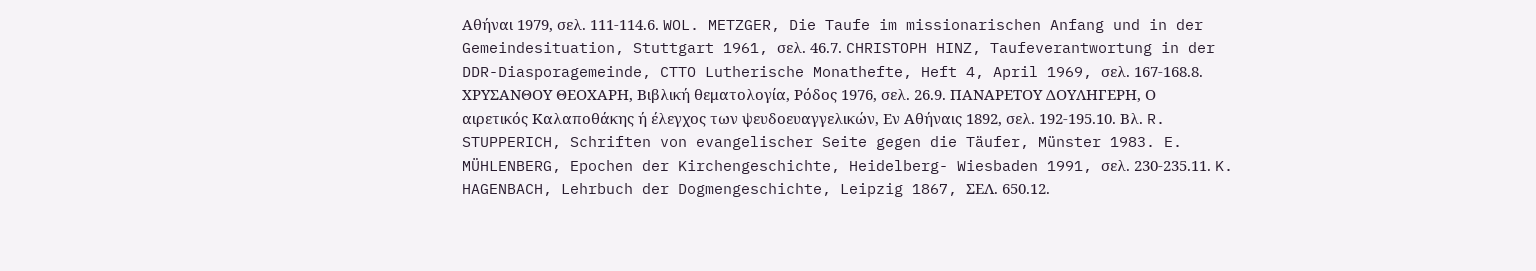Αθήναι 1979, σελ. 111-114.6. WOL. METZGER, Die Taufe im missionarischen Anfang und in der Gemeindesituation, Stuttgart 1961, σελ. 46.7. CHRISTOPH HINZ, Taufeverantwortung in der DDR-Diasporagemeinde, CTTO Lutherische Monathefte, Heft 4, April 1969, σελ. 167-168.8. ΧΡΥΣΑΝΘΟΥ ΘΕΟΧΑΡΗ, Βιβλική θεματολογία, Ρόδος 1976, σελ. 26.9. ΠΑΝΑΡΕΤΟΥ ΔΟΥΛΗΓΕΡΗ, Ο αιρετικός Καλαποθάκης ή έλεγχος των ψευδοευαγγελικών, Εν Αθήναις 1892, σελ. 192-195.10. Βλ. R. STUPPERICH, Schriften von evangelischer Seite gegen die Täufer, Münster 1983. E. MÜHLENBERG, Epochen der Kirchengeschichte, Heidelberg- Wiesbaden 1991, σελ. 230-235.11. K. HAGENBACH, Lehrbuch der Dogmengeschichte, Leipzig 1867, ΣΕΛ. 650.12.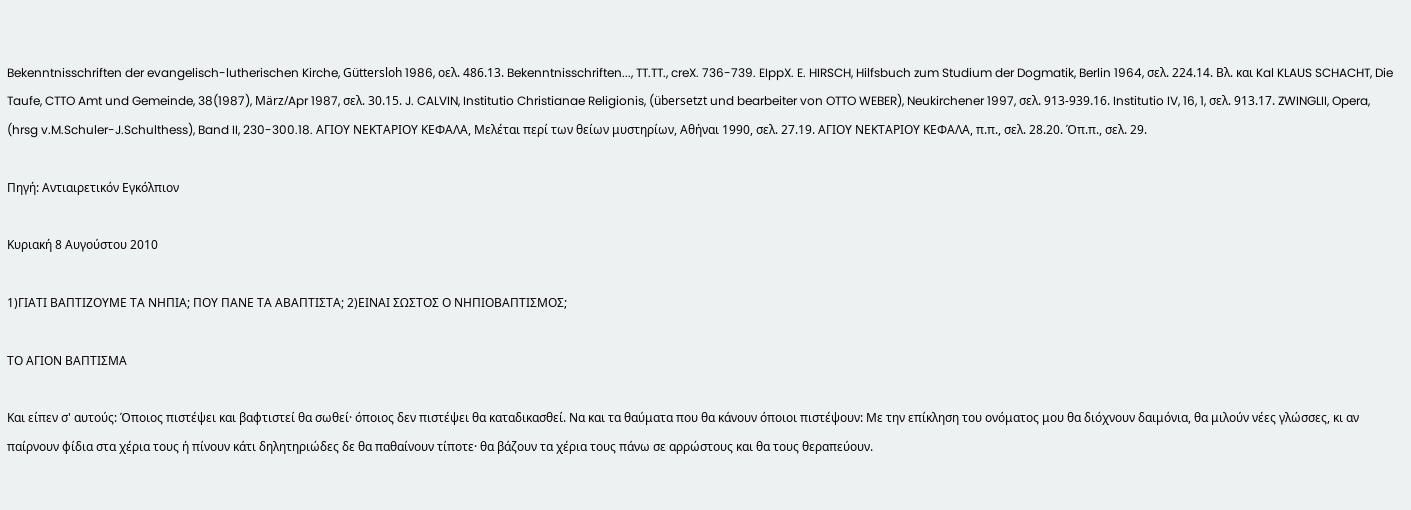Bekenntnisschriften der evangelisch-lutherischen Kirche, Güttersloh 1986, οελ. 486.13. Bekenntnisschriften..., TT.TT., creX. 736-739. EIppX. E. HIRSCH, Hilfsbuch zum Studium der Dogmatik, Berlin 1964, σελ. 224.14. Βλ. και Kal KLAUS SCHACHT, Die Taufe, CTTO Amt und Gemeinde, 38(1987), März/Apr 1987, σελ. 30.15. J. CALVIN, Institutio Christianae Religionis, (übersetzt und bearbeiter von OTTO WEBER), Neukirchener 1997, σελ. 913-939.16. Institutio IV, 16, 1, σελ. 913.17. ZWINGLII, Opera, (hrsg v.M.Schuler-J.Schulthess), Band II, 230-300.18. ΑΓΙΟΥ ΝΕΚΤΑΡΙΟΥ ΚΕΦΑΛΑ, Μελέται περί των θείων μυστηρίων, Αθήναι 1990, σελ. 27.19. ΑΓΙΟΥ ΝΕΚΤΑΡΙΟΥ ΚΕΦΑΛΑ, π.π., σελ. 28.20. Όπ.π., σελ. 29.

Πηγή: Αντιαιρετικόν Εγκόλπιον

Κυριακή 8 Αυγούστου 2010

1)ΓΙΑΤΙ ΒΑΠΤΙΖΟΥΜΕ ΤΑ ΝΗΠΙΑ; ΠΟΥ ΠΑΝΕ ΤΑ ΑΒΑΠΤΙΣΤΑ; 2)ΕΙΝΑΙ ΣΩΣΤΟΣ Ο ΝΗΠΙΟΒΑΠΤΙΣΜΟΣ;

ΤΟ ΑΓΙΟΝ ΒΑΠΤΙΣΜΑ

Και είπεν σ' αυτούς: Όποιος πιστέψει και βαφτιστεί θα σωθεί· όποιος δεν πιστέψει θα καταδικασθεί. Να και τα θαύματα που θα κάνουν όποιοι πιστέψουν: Με την επίκληση του ονόματος μου θα διόχνουν δαιμόνια, θα μιλούν νέες γλώσσες, κι αν παίρνουν φίδια στα χέρια τους ή πίνουν κάτι δηλητηριώδες δε θα παθαίνουν τίποτε· θα βάζουν τα χέρια τους πάνω σε αρρώστους και θα τους θεραπεύουν.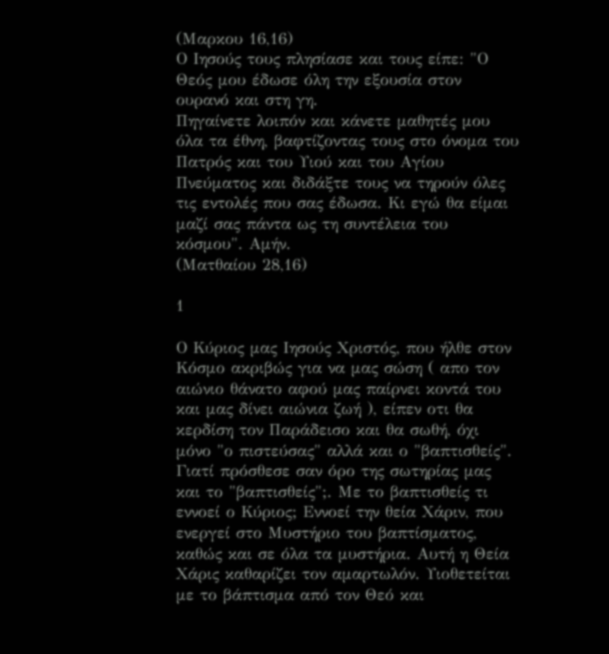(Μαρκου 16,16)
Ο Ιησούς τους πλησίασε και τους είπε: "Ο Θεός μου έδωσε όλη την εξουσία στον ουρανό και στη γη.
Πηγαίνετε λοιπόν και κάνετε μαθητές μου όλα τα έθνη, βαφτίζοντας τους στο όνομα του Πατρός και του Υιού και του Αγίου Πνεύματος και διδάξτε τους να τηρούν όλες τις εντολές που σας έδωσα. Κι εγώ θα είμαι μαζί σας πάντα ως τη συντέλεια του κόσμου". Αμήν.
(Ματθαίου 28,16)

1

Ο Κύριος μας Ιησούς Χριστός, που ήλθε στον Κόσμο ακριβώς για να μας σώση ( απο τον αιώνιο θάνατο αφού μας παίρνει κοντά του και μας δίνει αιώνια ζωή ), είπεν οτι θα κερδίση τον Παράδεισο και θα σωθή, όχι μόνο "ο πιστεύσας" αλλά και ο "βαπτισθείς". Γιατί πρόσθεσε σαν όρο της σωτηρίας μας και το "βαπτισθείς";. Με το βαπτισθείς τι εννοεί ο Κύριος; Εννοεί την θεία Χάριν, που ενεργεί στο Μυστήριο του βαπτίσματος, καθώς και σε όλα τα μυστήρια. Αυτή η Θεία Χάρις καθαρίζει τον αμαρτωλόν. Υιοθετείται με το βάπτισμα από τον Θεό και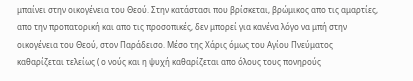μπαίνει στην οικογένεια του Θεού. Στην κατάστασι που βρίσκεται, βρώμικος απο τις αμαρτίες, απο την προπατορική και απο τις προσοπικές, δεν μπορεί για κανένα λόγο να μπή στην οικογένεια του Θεού, στον Παράδεισο. Μέσο της Χάρις όμως του Αγίου Πνεύματος καθαρίζεται τελείως ( ο νούς και η ψυχή καθαρίζεται απο όλους τους πονηρούς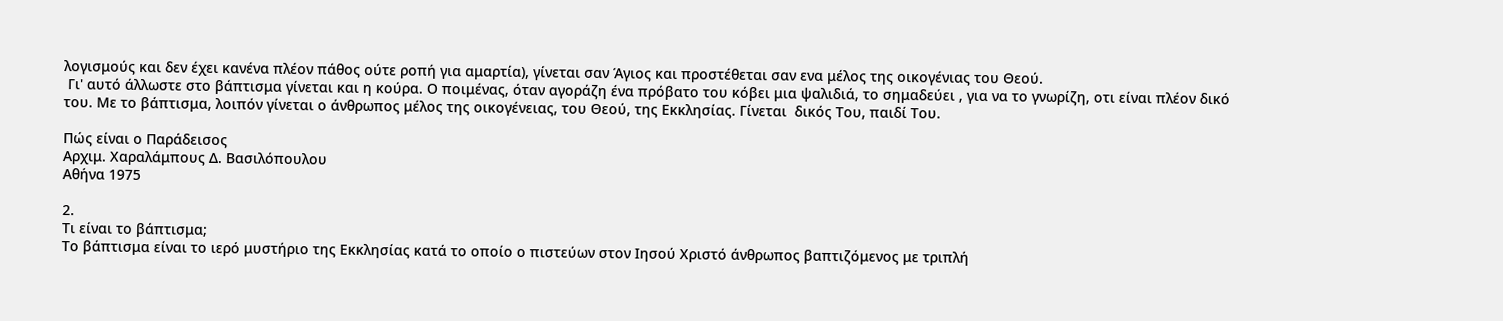λογισμούς και δεν έχει κανένα πλέον πάθος ούτε ροπή για αμαρτία), γίνεται σαν Άγιος και προστέθεται σαν ενα μέλος της οικογένιας του Θεού.
 Γι' αυτό άλλωστε στο βάπτισμα γίνεται και η κούρα. Ο ποιμένας, όταν αγοράζη ένα πρόβατο του κόβει μια ψαλιδιά, το σημαδεύει , για να το γνωρίζη, οτι είναι πλέον δικό του. Με το βάπτισμα, λοιπόν γίνεται ο άνθρωπος μέλος της οικογένειας, του Θεού, της Εκκλησίας. Γίνεται  δικός Του, παιδί Του.

Πώς είναι ο Παράδεισος
Αρχιμ. Χαραλάμπους Δ. Βασιλόπουλου
Αθήνα 1975

2.
Τι είναι το βάπτισμα;
Το βάπτισμα είναι το ιερό μυστήριο της Εκκλησίας κατά το οποίο ο πιστεύων στον Ιησού Χριστό άνθρωπος βαπτιζόμενος με τριπλή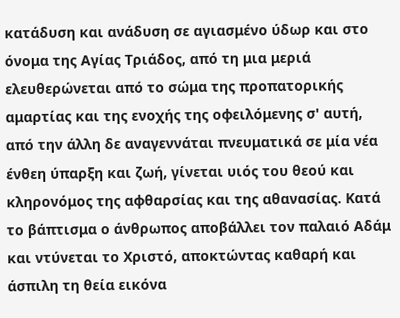κατάδυση και ανάδυση σε αγιασμένο ύδωρ και στο όνομα της Αγίας Τριάδος, από τη μια μεριά ελευθερώνεται από το σώμα της προπατορικής αμαρτίας και της ενοχής της οφειλόμενης σ' αυτή, από την άλλη δε αναγεννάται πνευματικά σε μία νέα ένθεη ύπαρξη και ζωή, γίνεται υιός του θεού και κληρονόμος της αφθαρσίας και της αθανασίας. Κατά το βάπτισμα ο άνθρωπος αποβάλλει τον παλαιό Αδάμ και ντύνεται το Χριστό, αποκτώντας καθαρή και άσπιλη τη θεία εικόνα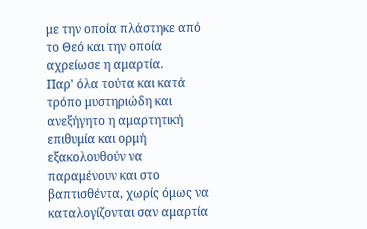με την οποία πλάστηκε από το Θεό και την οποία αχρείωσε η αμαρτία.
Παρ' όλα τούτα και κατά τρόπο μυστηριώδη και ανεξήγητο η αμαρτητική επιθυμία και ορμή εξακολουθούν να παραμένουν και στο βαπτισθέντα, χωρίς όμως να καταλογίζονται σαν αμαρτία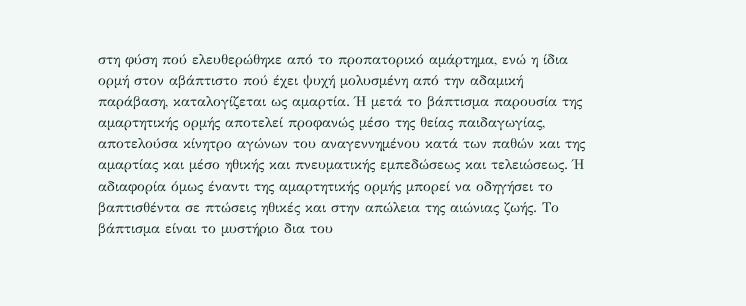στη φύση πού ελευθερώθηκε από το προπατορικό αμάρτημα, ενώ η ίδια ορμή στον αβάπτιστο πού έχει ψυχή μολυσμένη από την αδαμική παράβαση, καταλογίζεται ως αμαρτία. Ή μετά το βάπτισμα παρουσία της αμαρτητικής ορμής αποτελεί προφανώς μέσο της θείας παιδαγωγίας, αποτελούσα κίνητρο αγώνων του αναγεννημένου κατά των παθών και της αμαρτίας και μέσο ηθικής και πνευματικής εμπεδώσεως και τελειώσεως. Ή αδιαφορία όμως έναντι της αμαρτητικής ορμής μπορεί να οδηγήσει το βαπτισθέντα σε πτώσεις ηθικές και στην απώλεια της αιώνιας ζωής. Το βάπτισμα είναι το μυστήριο δια του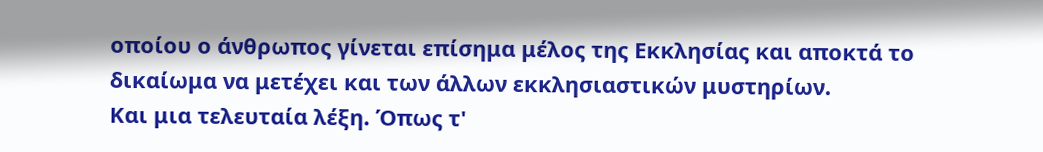οποίου ο άνθρωπος γίνεται επίσημα μέλος της Εκκλησίας και αποκτά το δικαίωμα να μετέχει και των άλλων εκκλησιαστικών μυστηρίων.
Και μια τελευταία λέξη. Όπως τ'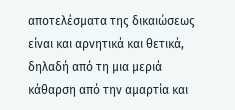αποτελέσματα της δικαιώσεως είναι και αρνητικά και θετικά, δηλαδή από τη μια μεριά κάθαρση από την αμαρτία και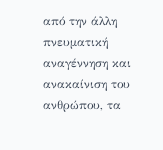από την άλλη πνευματική αναγέννηση και ανακαίνιση του ανθρώπου, τα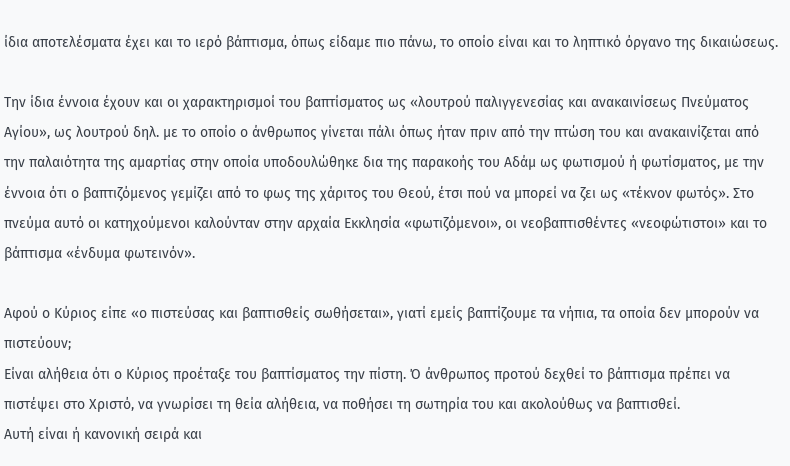ίδια αποτελέσματα έχει και το ιερό βάπτισμα, όπως είδαμε πιο πάνω, το οποίο είναι και το ληπτικό όργανο της δικαιώσεως.

Την ίδια έννοια έχουν και οι χαρακτηρισμοί του βαπτίσματος ως «λουτρού παλιγγενεσίας και ανακαινίσεως Πνεύματος Αγίου», ως λουτρού δηλ. με το οποίο ο άνθρωπος γίνεται πάλι όπως ήταν πριν από την πτώση του και ανακαινίζεται από την παλαιότητα της αμαρτίας στην οποία υποδουλώθηκε δια της παρακοής του Αδάμ ως φωτισμού ή φωτίσματος, με την έννοια ότι ο βαπτιζόμενος γεμίζει από το φως της χάριτος του Θεού, έτσι πού να μπορεί να ζει ως «τέκνον φωτός». Στο πνεύμα αυτό οι κατηχούμενοι καλούνταν στην αρχαία Εκκλησία «φωτιζόμενοι», οι νεοβαπτισθέντες «νεοφώτιστοι» και το βάπτισμα «ένδυμα φωτεινόν».

Αφού ο Κύριος είπε «ο πιστεύσας και βαπτισθείς σωθήσεται», γιατί εμείς βαπτίζουμε τα νήπια, τα οποία δεν μπορούν να πιστεύουν;
Είναι αλήθεια ότι ο Κύριος προέταξε του βαπτίσματος την πίστη. Ό άνθρωπος προτού δεχθεί το βάπτισμα πρέπει να πιστέψει στο Χριστό, να γνωρίσει τη θεία αλήθεια, να ποθήσει τη σωτηρία του και ακολούθως να βαπτισθεί.
Αυτή είναι ή κανονική σειρά και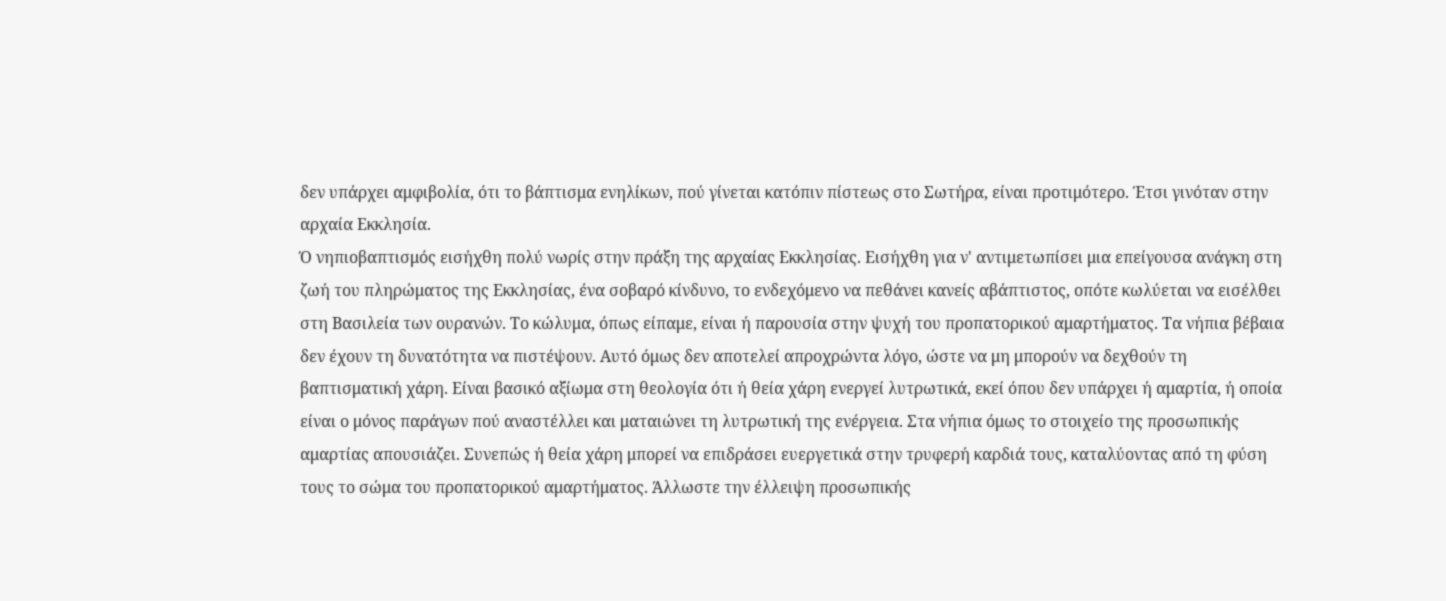δεν υπάρχει αμφιβολία, ότι το βάπτισμα ενηλίκων, πού γίνεται κατόπιν πίστεως στο Σωτήρα, είναι προτιμότερο. Έτσι γινόταν στην αρχαία Εκκλησία.
Ό νηπιοβαπτισμός εισήχθη πολύ νωρίς στην πράξη της αρχαίας Εκκλησίας. Εισήχθη για ν' αντιμετωπίσει μια επείγουσα ανάγκη στη ζωή του πληρώματος της Εκκλησίας, ένα σοβαρό κίνδυνο, το ενδεχόμενο να πεθάνει κανείς αβάπτιστος, οπότε κωλύεται να εισέλθει στη Βασιλεία των ουρανών. Το κώλυμα, όπως είπαμε, είναι ή παρουσία στην ψυχή του προπατορικού αμαρτήματος. Τα νήπια βέβαια δεν έχουν τη δυνατότητα να πιστέψουν. Αυτό όμως δεν αποτελεί απροχρώντα λόγο, ώστε να μη μπορούν να δεχθούν τη βαπτισματική χάρη. Είναι βασικό αξίωμα στη θεολογία ότι ή θεία χάρη ενεργεί λυτρωτικά, εκεί όπου δεν υπάρχει ή αμαρτία, ή οποία είναι ο μόνος παράγων πού αναστέλλει και ματαιώνει τη λυτρωτική της ενέργεια. Στα νήπια όμως το στοιχείο της προσωπικής αμαρτίας απουσιάζει. Συνεπώς ή θεία χάρη μπορεί να επιδράσει ευεργετικά στην τρυφερή καρδιά τους, καταλύοντας από τη φύση τους το σώμα του προπατορικού αμαρτήματος. Άλλωστε την έλλειψη προσωπικής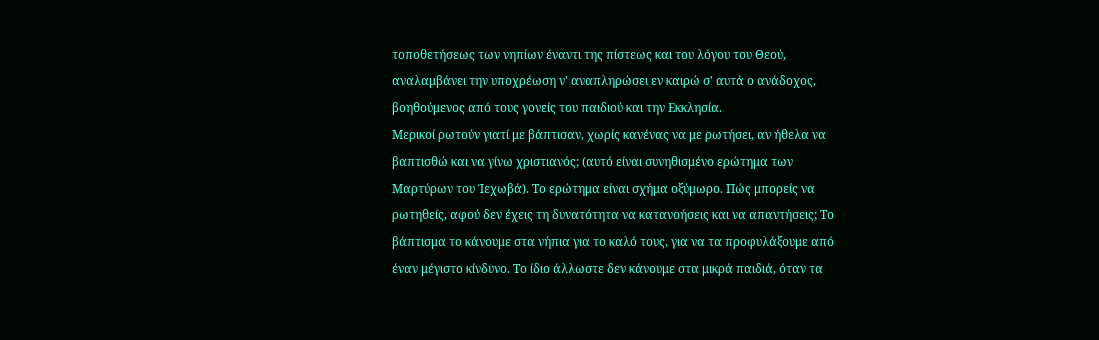τοποθετήσεως των νηπίων έναντι της πίστεως και του λόγου του Θεού, αναλαμβάνει την υποχρέωση ν' αναπληρώσει εν καιρώ σ' αυτά ο ανάδοχος, βοηθούμενος από τους γονείς του παιδιού και την Εκκλησία.
Μερικοί ρωτούν γιατί με βάπτισαν, χωρίς κανένας να με ρωτήσει, αν ήθελα να βαπτισθώ και να γίνω χριστιανός; (αυτό είναι συνηθισμένο ερώτημα των Μαρτύρων του Ίεχωβά). Το ερώτημα είναι σχήμα οξύμωρο. Πώς μπορείς να ρωτηθείς, αφού δεν έχεις τη δυνατότητα να κατανοήσεις και να απαντήσεις; Το βάπτισμα το κάνουμε στα νήπια για το καλό τους, για να τα προφυλάξουμε από έναν μέγιστο κίνδυνο. Το ίδιο άλλωστε δεν κάνουμε στα μικρά παιδιά, όταν τα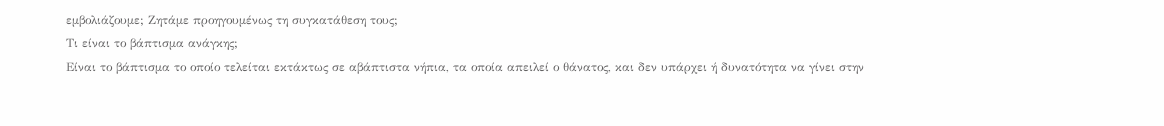εμβολιάζουμε; Ζητάμε προηγουμένως τη συγκατάθεση τους;
Τι είναι το βάπτισμα ανάγκης;
Είναι το βάπτισμα το οποίο τελείται εκτάκτως σε αβάπτιστα νήπια, τα οποία απειλεί ο θάνατος, και δεν υπάρχει ή δυνατότητα να γίνει στην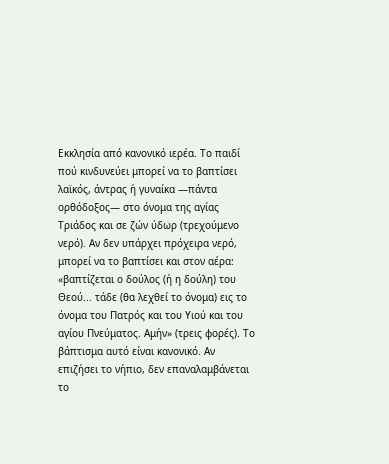Εκκλησία από κανονικό ιερέα. Το παιδί πού κινδυνεύει μπορεί να το βαπτίσει λαϊκός, άντρας ή γυναίκα —πάντα ορθόδοξος— στο όνομα της αγίας Τριάδος και σε ζών ύδωρ (τρεχούμενο νερό). Αν δεν υπάρχει πρόχειρα νερό, μπορεί να το βαπτίσει και στον αέρα: «βαπτίζεται ο δούλος (ή η δούλη) του Θεού... τάδε (θα λεχθεί το όνομα) εις το όνομα του Πατρός και του Υιού και του αγίου Πνεύματος. Αμήν» (τρεις φορές). Το βάπτισμα αυτό είναι κανονικό. Αν επιζήσει το νήπιο, δεν επαναλαμβάνεται το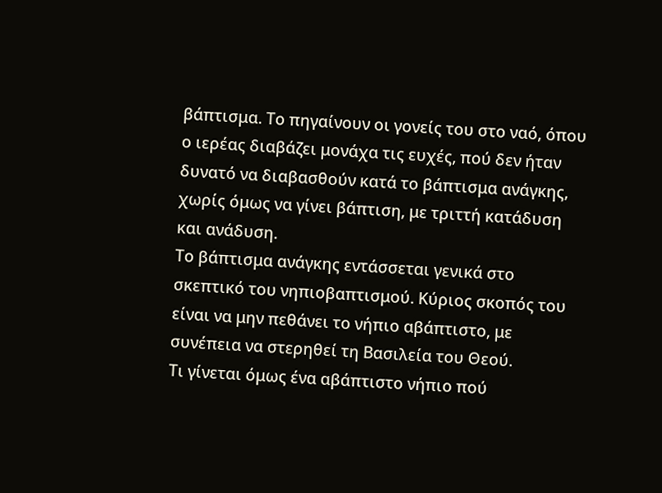βάπτισμα. Το πηγαίνουν οι γονείς του στο ναό, όπου ο ιερέας διαβάζει μονάχα τις ευχές, πού δεν ήταν δυνατό να διαβασθούν κατά το βάπτισμα ανάγκης, χωρίς όμως να γίνει βάπτιση, με τριττή κατάδυση και ανάδυση.
Το βάπτισμα ανάγκης εντάσσεται γενικά στο σκεπτικό του νηπιοβαπτισμού. Κύριος σκοπός του είναι να μην πεθάνει το νήπιο αβάπτιστο, με συνέπεια να στερηθεί τη Βασιλεία του Θεού.
Τι γίνεται όμως ένα αβάπτιστο νήπιο πού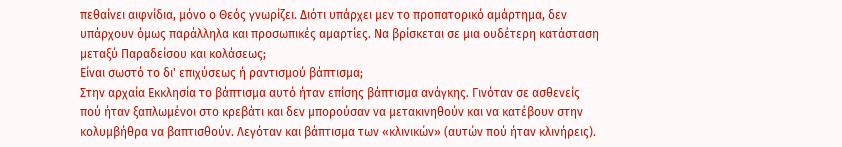πεθαίνει αιφνίδια, μόνο ο Θεός γνωρίζει. Διότι υπάρχει μεν το προπατορικό αμάρτημα, δεν υπάρχουν όμως παράλληλα και προσωπικές αμαρτίες. Να βρίσκεται σε μια ουδέτερη κατάσταση μεταξύ Παραδείσου και κολάσεως;
Είναι σωστό το δι' επιχύσεως ή ραντισμού βάπτισμα;
Στην αρχαία Εκκλησία το βάπτισμα αυτό ήταν επίσης βάπτισμα ανάγκης. Γινόταν σε ασθενείς πού ήταν ξαπλωμένοι στο κρεβάτι και δεν μπορούσαν να μετακινηθούν και να κατέβουν στην κολυμβήθρα να βαπτισθούν. Λεγόταν και βάπτισμα των «κλινικών» (αυτών πού ήταν κλινήρεις).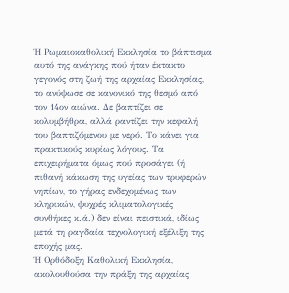Ή Ρωμαιοκαθολική Εκκλησία το βάπτισμα αυτό της ανάγκης πού ήταν έκτακτο γεγονός στη ζωή της αρχαίας Εκκλησίας, το ανύψωσε σε κανονικό της θεσμό από τον 14ον αιώνα. Δε βαπτίζει σε κολυμβήθρα, αλλά ραντίζει την κεφαλή του βαπτιζόμενου με νερό. Το κάνει για πρακτικούς κυρίως λόγους. Τα επιχειρήματα όμως πού προσάγει (ή πιθανή κάκωση της υγείας των τρυφερών νηπίων, το γήρας ενδεχομένως των κληρικών, ψυχρές κλιματολογικές συνθήκες κ.ά.) δεν είναι πειστικά, ιδίως μετά τη ραγδαία τεχνολογική εξέλιξη της εποχής μας.
Ή Ορθόδοξη Καθολική Εκκλησία, ακολουθούσα την πράξη της αρχαίας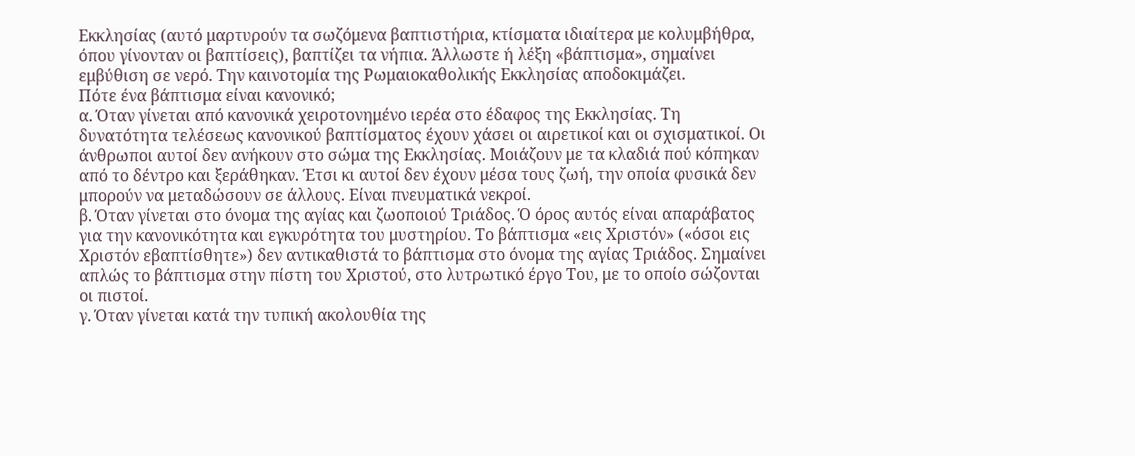Εκκλησίας (αυτό μαρτυρούν τα σωζόμενα βαπτιστήρια, κτίσματα ιδιαίτερα με κολυμβήθρα, όπου γίνονταν οι βαπτίσεις), βαπτίζει τα νήπια. Άλλωστε ή λέξη «βάπτισμα», σημαίνει εμβύθιση σε νερό. Την καινοτομία της Ρωμαιοκαθολικής Εκκλησίας αποδοκιμάζει.
Πότε ένα βάπτισμα είναι κανονικό;
α. Όταν γίνεται από κανονικά χειροτονημένο ιερέα στο έδαφος της Εκκλησίας. Τη δυνατότητα τελέσεως κανονικού βαπτίσματος έχουν χάσει οι αιρετικοί και οι σχισματικοί. Οι άνθρωποι αυτοί δεν ανήκουν στο σώμα της Εκκλησίας. Μοιάζουν με τα κλαδιά πού κόπηκαν από το δέντρο και ξεράθηκαν. Έτσι κι αυτοί δεν έχουν μέσα τους ζωή, την οποία φυσικά δεν μπορούν να μεταδώσουν σε άλλους. Είναι πνευματικά νεκροί.
β. Όταν γίνεται στο όνομα της αγίας και ζωοποιού Τριάδος. Ό όρος αυτός είναι απαράβατος για την κανονικότητα και εγκυρότητα του μυστηρίου. Το βάπτισμα «εις Χριστόν» («όσοι εις Χριστόν εβαπτίσθητε») δεν αντικαθιστά το βάπτισμα στο όνομα της αγίας Τριάδος. Σημαίνει απλώς το βάπτισμα στην πίστη του Χριστού, στο λυτρωτικό έργο Του, με το οποίο σώζονται οι πιστοί.
γ. Όταν γίνεται κατά την τυπική ακολουθία της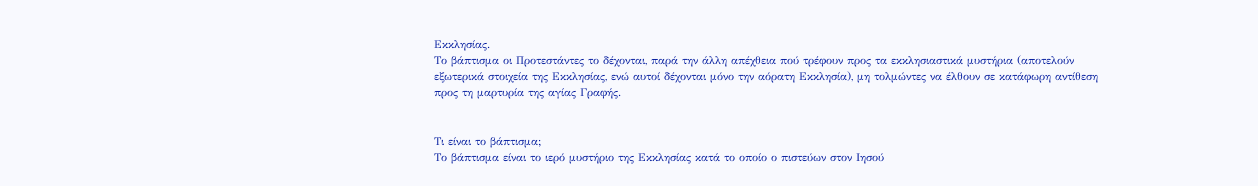Εκκλησίας.
Το βάπτισμα οι Προτεστάντες το δέχονται, παρά την άλλη απέχθεια πού τρέφουν προς τα εκκλησιαστικά μυστήρια (αποτελούν εξωτερικά στοιχεία της Εκκλησίας, ενώ αυτοί δέχονται μόνο την αόρατη Εκκλησία), μη τολμώντες να έλθουν σε κατάφωρη αντίθεση προς τη μαρτυρία της αγίας Γραφής.


Τι είναι το βάπτισμα;
Το βάπτισμα είναι το ιερό μυστήριο της Εκκλησίας κατά το οποίο ο πιστεύων στον Ιησού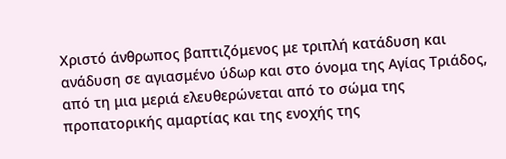Χριστό άνθρωπος βαπτιζόμενος με τριπλή κατάδυση και ανάδυση σε αγιασμένο ύδωρ και στο όνομα της Αγίας Τριάδος, από τη μια μεριά ελευθερώνεται από το σώμα της προπατορικής αμαρτίας και της ενοχής της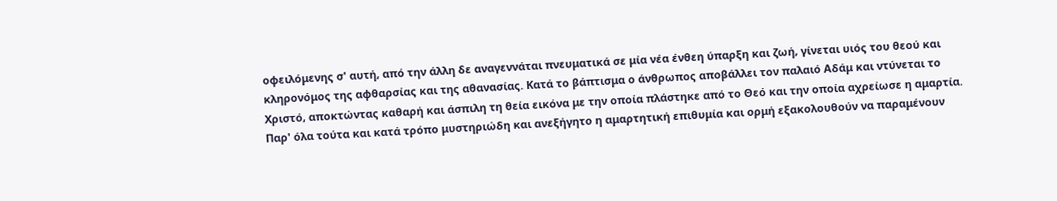οφειλόμενης σ' αυτή, από την άλλη δε αναγεννάται πνευματικά σε μία νέα ένθεη ύπαρξη και ζωή, γίνεται υιός του θεού και κληρονόμος της αφθαρσίας και της αθανασίας. Κατά το βάπτισμα ο άνθρωπος αποβάλλει τον παλαιό Αδάμ και ντύνεται το Χριστό, αποκτώντας καθαρή και άσπιλη τη θεία εικόνα με την οποία πλάστηκε από το Θεό και την οποία αχρείωσε η αμαρτία.
Παρ' όλα τούτα και κατά τρόπο μυστηριώδη και ανεξήγητο η αμαρτητική επιθυμία και ορμή εξακολουθούν να παραμένουν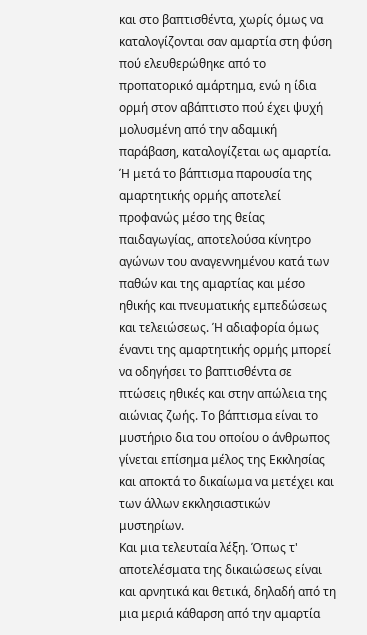και στο βαπτισθέντα, χωρίς όμως να καταλογίζονται σαν αμαρτία στη φύση πού ελευθερώθηκε από το προπατορικό αμάρτημα, ενώ η ίδια ορμή στον αβάπτιστο πού έχει ψυχή μολυσμένη από την αδαμική παράβαση, καταλογίζεται ως αμαρτία. Ή μετά το βάπτισμα παρουσία της αμαρτητικής ορμής αποτελεί προφανώς μέσο της θείας παιδαγωγίας, αποτελούσα κίνητρο αγώνων του αναγεννημένου κατά των παθών και της αμαρτίας και μέσο ηθικής και πνευματικής εμπεδώσεως και τελειώσεως. Ή αδιαφορία όμως έναντι της αμαρτητικής ορμής μπορεί να οδηγήσει το βαπτισθέντα σε πτώσεις ηθικές και στην απώλεια της αιώνιας ζωής. Το βάπτισμα είναι το μυστήριο δια του οποίου ο άνθρωπος γίνεται επίσημα μέλος της Εκκλησίας και αποκτά το δικαίωμα να μετέχει και των άλλων εκκλησιαστικών μυστηρίων.
Και μια τελευταία λέξη. Όπως τ' αποτελέσματα της δικαιώσεως είναι και αρνητικά και θετικά, δηλαδή από τη μια μεριά κάθαρση από την αμαρτία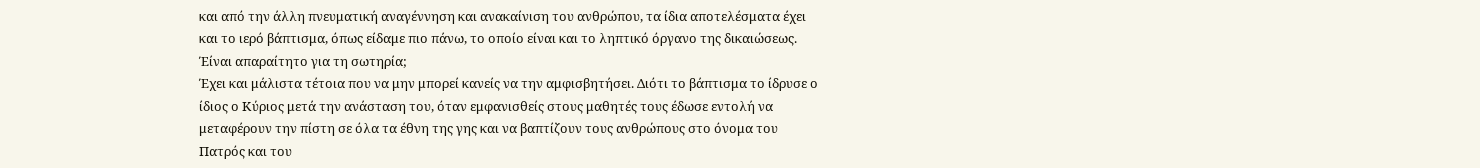και από την άλλη πνευματική αναγέννηση και ανακαίνιση του ανθρώπου, τα ίδια αποτελέσματα έχει και το ιερό βάπτισμα, όπως είδαμε πιο πάνω, το οποίο είναι και το ληπτικό όργανο της δικαιώσεως.
Έίναι απαραίτητο για τη σωτηρία;
Έχει και μάλιστα τέτοια που να μην μπορεί κανείς να την αμφισβητήσει. Διότι το βάπτισμα το ίδρυσε ο ίδιος ο Κύριος μετά την ανάσταση του, όταν εμφανισθείς στους μαθητές τους έδωσε εντολή να μεταφέρουν την πίστη σε όλα τα έθνη της γης και να βαπτίζουν τους ανθρώπους στο όνομα του Πατρός και του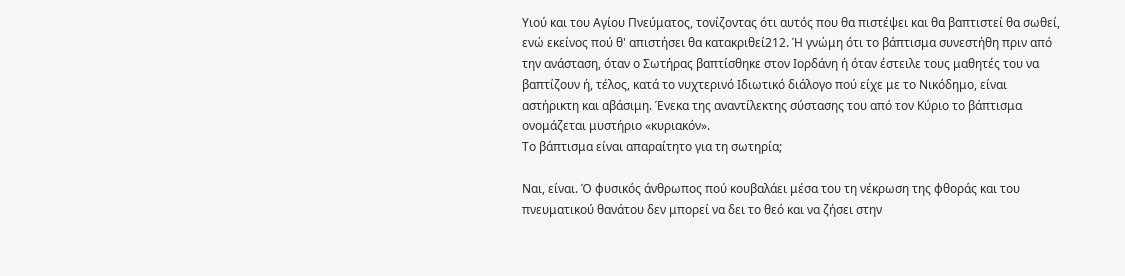Υιού και του Αγίου Πνεύματος, τονίζοντας ότι αυτός που θα πιστέψει και θα βαπτιστεί θα σωθεί, ενώ εκείνος πού θ' απιστήσει θα κατακριθεί212. Ή γνώμη ότι το βάπτισμα συνεστήθη πριν από την ανάσταση, όταν ο Σωτήρας βαπτίσθηκε στον Ιορδάνη ή όταν έστειλε τους μαθητές του να βαπτίζουν ή, τέλος, κατά το νυχτερινό Ιδιωτικό διάλογο πού είχε με το Νικόδημο, είναι αστήρικτη και αβάσιμη. Ένεκα της αναντίλεκτης σύστασης του από τον Κύριο το βάπτισμα ονομάζεται μυστήριο «κυριακόν».
Το βάπτισμα είναι απαραίτητο για τη σωτηρία;

Ναι, είναι. Ό φυσικός άνθρωπος πού κουβαλάει μέσα του τη νέκρωση της φθοράς και του πνευματικού θανάτου δεν μπορεί να δει το θεό και να ζήσει στην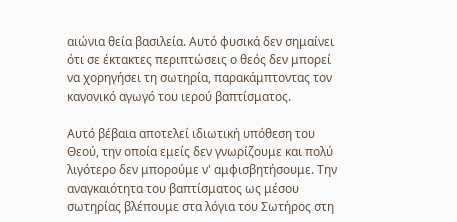αιώνια θεία βασιλεία. Αυτό φυσικά δεν σημαίνει ότι σε έκτακτες περιπτώσεις ο θεός δεν μπορεί να χορηγήσει τη σωτηρία, παρακάμπτοντας τον κανονικό αγωγό του ιερού βαπτίσματος.

Αυτό βέβαια αποτελεί ιδιωτική υπόθεση του Θεού, την οποία εμείς δεν γνωρίζουμε και πολύ λιγότερο δεν μπορούμε ν' αμφισβητήσουμε. Την αναγκαιότητα του βαπτίσματος ως μέσου σωτηρίας βλέπουμε στα λόγια του Σωτήρος στη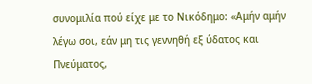συνομιλία πού είχε με το Νικόδημο: «Αμήν αμήν λέγω σοι, εάν μη τις γεννηθή εξ ύδατος και Πνεύματος,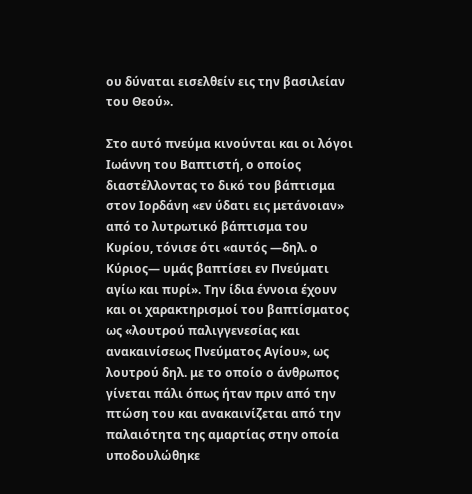ου δύναται εισελθείν εις την βασιλείαν του Θεού».

Στο αυτό πνεύμα κινούνται και οι λόγοι Ιωάννη του Βαπτιστή, ο οποίος διαστέλλοντας το δικό του βάπτισμα στον Ιορδάνη «εν ύδατι εις μετάνοιαν» από το λυτρωτικό βάπτισμα του Κυρίου, τόνισε ότι «αυτός —δηλ. ο Κύριος— υμάς βαπτίσει εν Πνεύματι αγίω και πυρί». Την ίδια έννοια έχουν και οι χαρακτηρισμοί του βαπτίσματος ως «λουτρού παλιγγενεσίας και ανακαινίσεως Πνεύματος Αγίου», ως λουτρού δηλ. με το οποίο ο άνθρωπος γίνεται πάλι όπως ήταν πριν από την πτώση του και ανακαινίζεται από την παλαιότητα της αμαρτίας στην οποία υποδουλώθηκε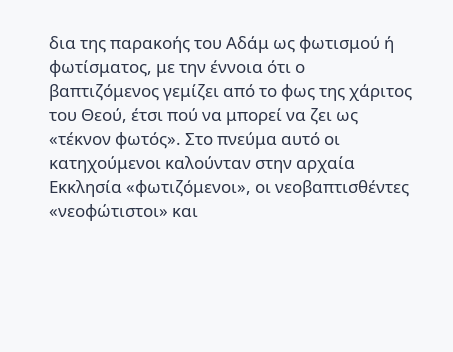δια της παρακοής του Αδάμ ως φωτισμού ή φωτίσματος, με την έννοια ότι ο βαπτιζόμενος γεμίζει από το φως της χάριτος του Θεού, έτσι πού να μπορεί να ζει ως «τέκνον φωτός». Στο πνεύμα αυτό οι κατηχούμενοι καλούνταν στην αρχαία Εκκλησία «φωτιζόμενοι», οι νεοβαπτισθέντες «νεοφώτιστοι» και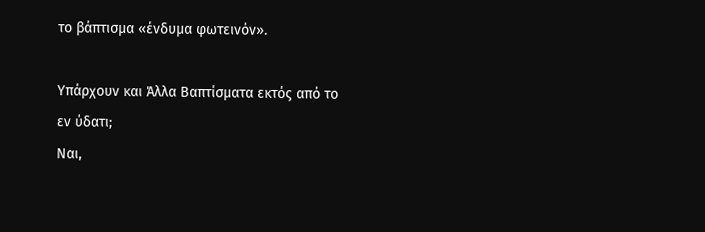το βάπτισμα «ένδυμα φωτεινόν».

Υπάρχουν και Άλλα Βαπτίσματα εκτός από το εν ύδατι;
Ναι,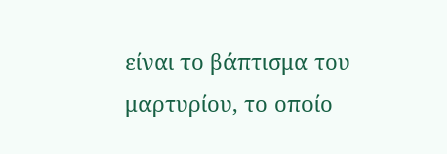είναι το βάπτισμα του μαρτυρίου, το οποίο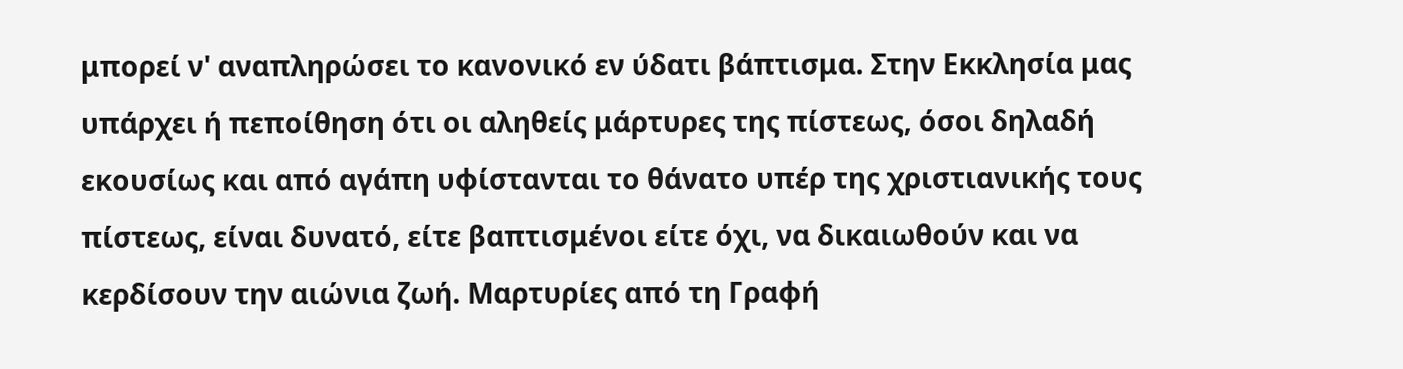μπορεί ν' αναπληρώσει το κανονικό εν ύδατι βάπτισμα. Στην Εκκλησία μας υπάρχει ή πεποίθηση ότι οι αληθείς μάρτυρες της πίστεως, όσοι δηλαδή εκουσίως και από αγάπη υφίστανται το θάνατο υπέρ της χριστιανικής τους πίστεως, είναι δυνατό, είτε βαπτισμένοι είτε όχι, να δικαιωθούν και να κερδίσουν την αιώνια ζωή. Μαρτυρίες από τη Γραφή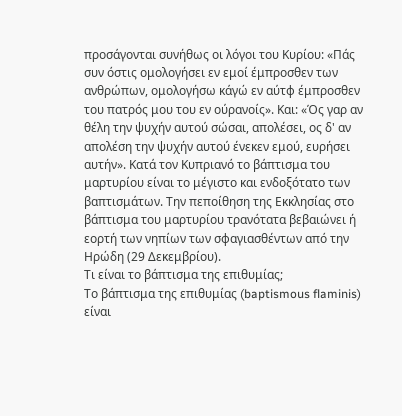προσάγονται συνήθως οι λόγοι του Κυρίου: «Πάς συν όστις ομολογήσει εν εμοί έμπροσθεν των ανθρώπων, ομολογήσω κάγώ εν αύτφ έμπροσθεν του πατρός μου του εν ούρανοίς». Και: «Ός γαρ αν θέλη την ψυχήν αυτού σώσαι, απολέσει, ος δ' αν απολέση την ψυχήν αυτού ένεκεν εμού, ευρήσει αυτήν». Κατά τον Κυπριανό το βάπτισμα του μαρτυρίου είναι το μέγιστο και ενδοξότατο των βαπτισμάτων. Την πεποίθηση της Εκκλησίας στο βάπτισμα του μαρτυρίου τρανότατα βεβαιώνει ή εορτή των νηπίων των σφαγιασθέντων από την Ηρώδη (29 Δεκεμβρίου).
Τι είναι το βάπτισμα της επιθυμίας;
Το βάπτισμα της επιθυμίας (baptismous flaminis) είναι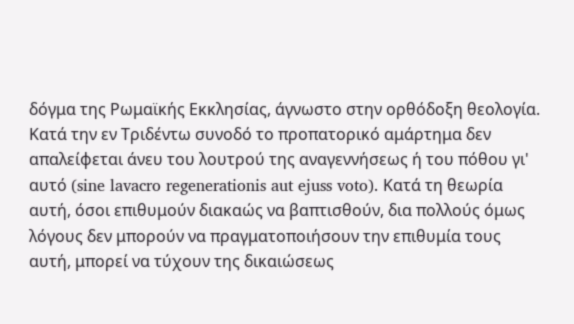δόγμα της Ρωμαϊκής Εκκλησίας, άγνωστο στην ορθόδοξη θεολογία. Κατά την εν Τριδέντω συνοδό το προπατορικό αμάρτημα δεν απαλείφεται άνευ του λουτρού της αναγεννήσεως ή του πόθου γι' αυτό (sine lavacro regenerationis aut ejuss voto). Κατά τη θεωρία αυτή, όσοι επιθυμούν διακαώς να βαπτισθούν, δια πολλούς όμως λόγους δεν μπορούν να πραγματοποιήσουν την επιθυμία τους αυτή, μπορεί να τύχουν της δικαιώσεως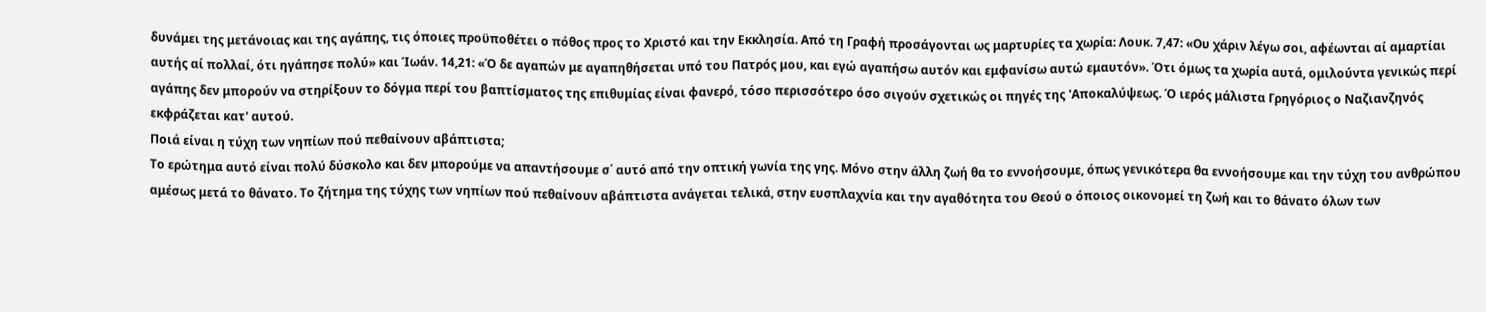δυνάμει της μετάνοιας και της αγάπης, τις όποιες προϋποθέτει ο πόθος προς το Χριστό και την Εκκλησία. Από τη Γραφή προσάγονται ως μαρτυρίες τα χωρία: Λουκ. 7,47: «Ου χάριν λέγω σοι, αφέωνται αί αμαρτίαι αυτής αί πολλαί, ότι ηγάπησε πολύ» και Ίωάν. 14,21: «Ό δε αγαπών με αγαπηθήσεται υπό του Πατρός μου, και εγώ αγαπήσω αυτόν και εμφανίσω αυτώ εμαυτόν». Ότι όμως τα χωρία αυτά, ομιλούντα γενικώς περί αγάπης δεν μπορούν να στηρίξουν το δόγμα περί του βαπτίσματος της επιθυμίας είναι φανερό, τόσο περισσότερο όσο σιγούν σχετικώς οι πηγές της 'Αποκαλύψεως. Ό ιερός μάλιστα Γρηγόριος ο Ναζιανζηνός εκφράζεται κατ' αυτού.
Ποιά είναι η τύχη των νηπίων πού πεθαίνουν αβάπτιστα;
Το ερώτημα αυτό είναι πολύ δύσκολο και δεν μπορούμε να απαντήσουμε σ΄ αυτό από την οπτική γωνία της γης. Μόνο στην άλλη ζωή θα το εννοήσουμε, όπως γενικότερα θα εννοήσουμε και την τύχη του ανθρώπου αμέσως μετά το θάνατο. Το ζήτημα της τύχης των νηπίων πού πεθαίνουν αβάπτιστα ανάγεται τελικά, στην ευσπλαχνία και την αγαθότητα του Θεού ο όποιος οικονομεί τη ζωή και το θάνατο όλων των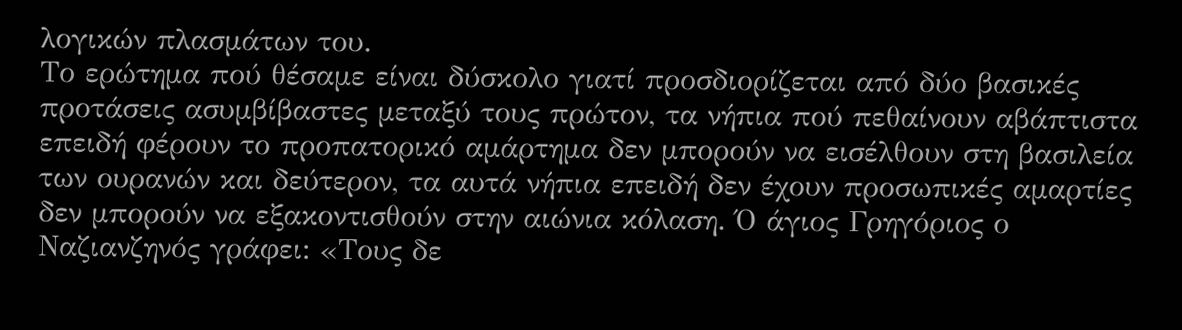λογικών πλασμάτων του.
Το ερώτημα πού θέσαμε είναι δύσκολο γιατί προσδιορίζεται από δύο βασικές προτάσεις ασυμβίβαστες μεταξύ τους πρώτον, τα νήπια πού πεθαίνουν αβάπτιστα επειδή φέρουν το προπατορικό αμάρτημα δεν μπορούν να εισέλθουν στη βασιλεία των ουρανών και δεύτερον, τα αυτά νήπια επειδή δεν έχουν προσωπικές αμαρτίες δεν μπορούν να εξακοντισθούν στην αιώνια κόλαση. Ό άγιος Γρηγόριος ο Ναζιανζηνός γράφει: «Τους δε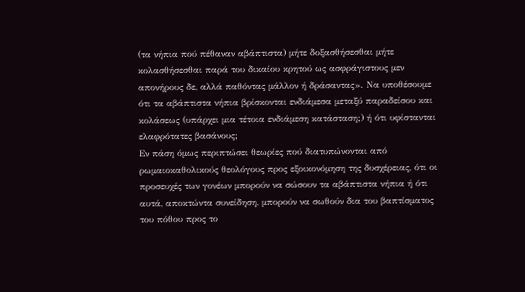(τα νήπια πού πέθαναν αβάπτιστα) μήτε δοξασθήσεσθαι μήτε κολασθήσεσθαι παρά του δικαίου κρητού ως ασφράγιστους μεν απονήρους δε, αλλά παθόντας μάλλον ή δράσαντας». Να υποθέσουμε ότι τα αβάπτιστα νήπια βρίσκονται ενδιάμεσα μεταξύ παραδείσου και κολάσεως (υπάρχει μια τέτοια ενδιάμεση κατάσταση;) ή ότι υφίστανται ελαφρότατες βασάνους;
Εν πάση όμως περιπτώσει θεωρίες πού διατυπώνονται από ρωμαιοκαθολικούς θεολόγους προς εξοικονόμηση της δυσχέρειας, ότι οι προσευχές των γονέων μπορούν να σώσουν τα αβάπτιστα νήπια ή ότι αυτά, αποκτώντα συνείδηση, μπορούν να σωθούν δια του βαπτίσματος του πόθου προς το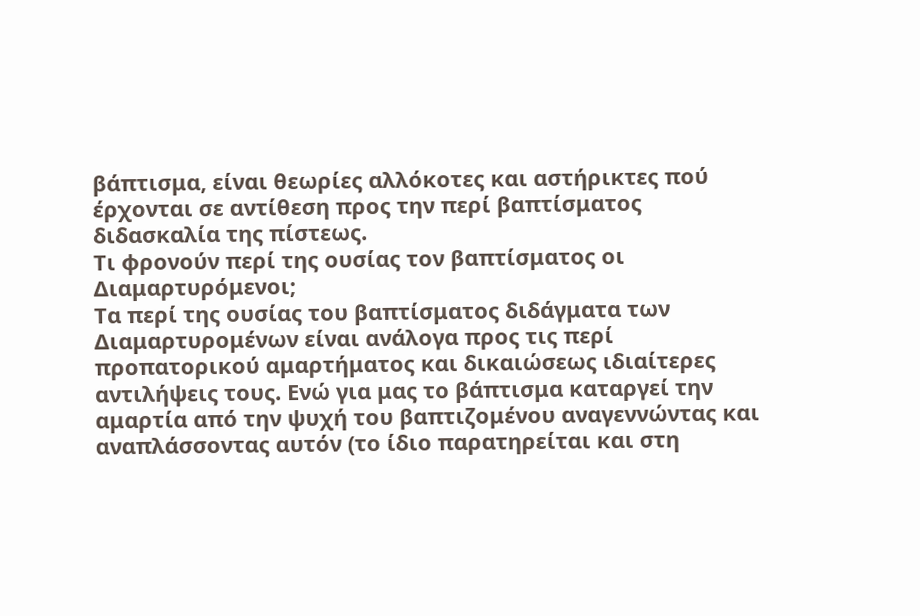βάπτισμα, είναι θεωρίες αλλόκοτες και αστήρικτες πού έρχονται σε αντίθεση προς την περί βαπτίσματος διδασκαλία της πίστεως.
Τι φρονούν περί της ουσίας τον βαπτίσματος οι Διαμαρτυρόμενοι;
Τα περί της ουσίας του βαπτίσματος διδάγματα των Διαμαρτυρομένων είναι ανάλογα προς τις περί προπατορικού αμαρτήματος και δικαιώσεως ιδιαίτερες αντιλήψεις τους. Ενώ για μας το βάπτισμα καταργεί την αμαρτία από την ψυχή του βαπτιζομένου αναγεννώντας και αναπλάσσοντας αυτόν (το ίδιο παρατηρείται και στη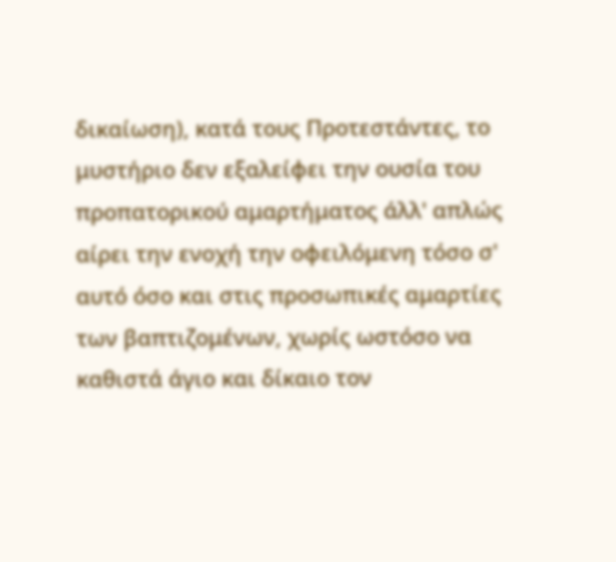δικαίωση), κατά τους Προτεστάντες, το μυστήριο δεν εξαλείφει την ουσία του προπατορικού αμαρτήματος άλλ' απλώς αίρει την ενοχή την οφειλόμενη τόσο σ' αυτό όσο και στις προσωπικές αμαρτίες των βαπτιζομένων, χωρίς ωστόσο να καθιστά άγιο και δίκαιο τον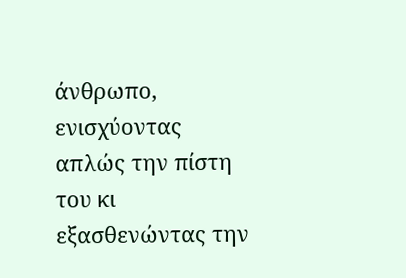άνθρωπο, ενισχύοντας απλώς την πίστη του κι εξασθενώντας την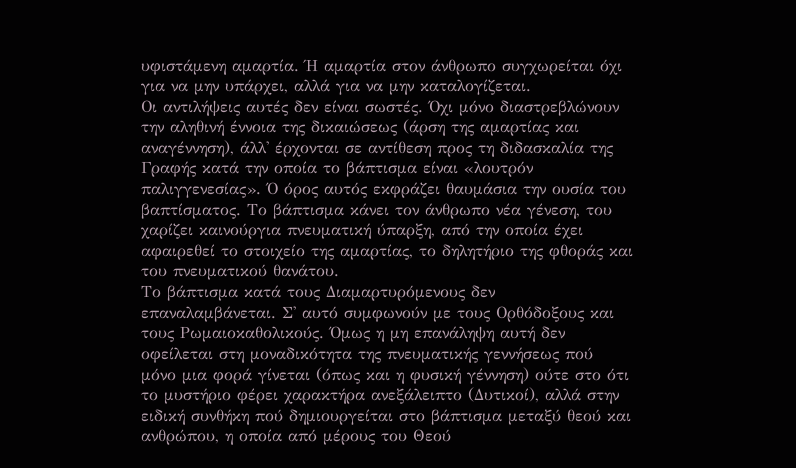υφιστάμενη αμαρτία. Ή αμαρτία στον άνθρωπο συγχωρείται όχι για να μην υπάρχει, αλλά για να μην καταλογίζεται.
Οι αντιλήψεις αυτές δεν είναι σωστές. Όχι μόνο διαστρεβλώνουν την αληθινή έννοια της δικαιώσεως (άρση της αμαρτίας και αναγέννηση), άλλ' έρχονται σε αντίθεση προς τη διδασκαλία της Γραφής κατά την οποία το βάπτισμα είναι «λουτρόν παλιγγενεσίας». Ό όρος αυτός εκφράζει θαυμάσια την ουσία του βαπτίσματος. Το βάπτισμα κάνει τον άνθρωπο νέα γένεση, του χαρίζει καινούργια πνευματική ύπαρξη, από την οποία έχει αφαιρεθεί το στοιχείο της αμαρτίας, το δηλητήριο της φθοράς και του πνευματικού θανάτου.
Το βάπτισμα κατά τους Διαμαρτυρόμενους δεν επαναλαμβάνεται. Σ' αυτό συμφωνούν με τους Ορθόδοξους και τους Ρωμαιοκαθολικούς. Όμως η μη επανάληψη αυτή δεν οφείλεται στη μοναδικότητα της πνευματικής γεννήσεως πού μόνο μια φορά γίνεται (όπως και η φυσική γέννηση) ούτε στο ότι το μυστήριο φέρει χαρακτήρα ανεξάλειπτο (Δυτικοί), αλλά στην ειδική συνθήκη πού δημιουργείται στο βάπτισμα μεταξύ θεού και ανθρώπου, η οποία από μέρους του Θεού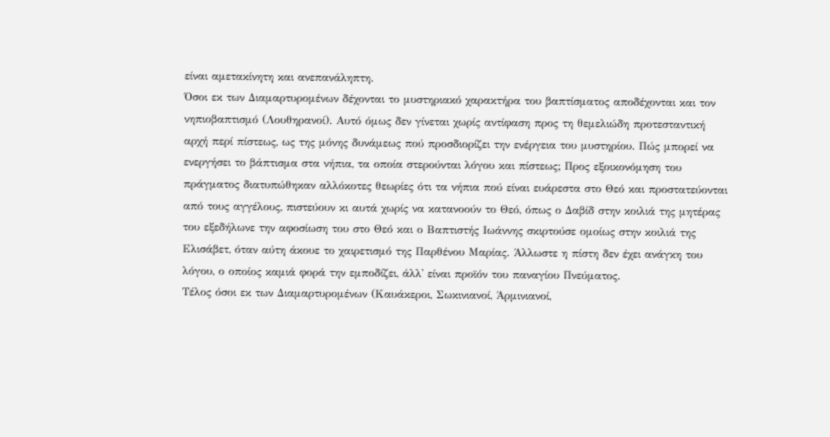είναι αμετακίνητη και ανεπανάληπτη.
Όσοι εκ των Διαμαρτυρομένων δέχονται το μυστηριακό χαρακτήρα του βαπτίσματος αποδέχονται και τον νηπιοβαπτισμό (Λουθηρανοί). Αυτό όμως δεν γίνεται χωρίς αντίφαση προς τη θεμελιώδη προτεσταντική αρχή περί πίστεως, ως της μόνης δυνάμεως πού προσδιορίζει την ενέργεια του μυστηρίου. Πώς μπορεί να ενεργήσει το βάπτισμα στα νήπια, τα οποία στερούνται λόγου και πίστεως; Προς εξοικονόμηση του πράγματος διατυπώθηκαν αλλόκοτες θεωρίες ότι τα νήπια πού είναι ευάρεστα στο Θεό και προστατεύονται από τους αγγέλους, πιστεύουν κι αυτά χωρίς να κατανοούν το Θεό, όπως ο Δαβίδ στην κοιλιά της μητέρας του εξεδήλωνε την αφοσίωση του στο Θεό και ο Βαπτιστής Ιωάννης σκιρτούσε ομοίως στην κοιλιά της Ελισάβετ, όταν αύτη άκουε το χαιρετισμό της Παρθένου Μαρίας. Άλλωστε η πίστη δεν έχει ανάγκη του λόγου, ο οποίος καμιά φορά την εμποδίζει, άλλ' είναι προϊόν του παναγίου Πνεύματος.
Τέλος όσοι εκ των Διαμαρτυρομένων (Καυάκεροι, Σωκινιανοί, Άρμινιανοί,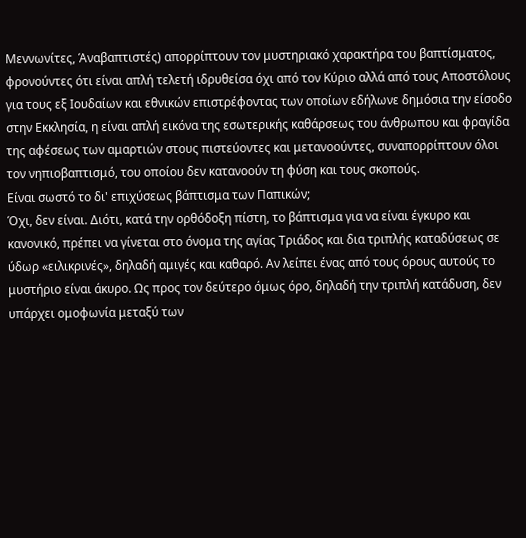Μεννωνίτες, Άναβαπτιστές) απορρίπτουν τον μυστηριακό χαρακτήρα του βαπτίσματος, φρονούντες ότι είναι απλή τελετή ιδρυθείσα όχι από τον Κύριο αλλά από τους Αποστόλους για τους εξ Ιουδαίων και εθνικών επιστρέφοντας των οποίων εδήλωνε δημόσια την είσοδο στην Εκκλησία, η είναι απλή εικόνα της εσωτερικής καθάρσεως του άνθρωπου και φραγίδα της αφέσεως των αμαρτιών στους πιστεύοντες και μετανοούντες, συναπορρίπτουν όλοι τον νηπιοβαπτισμό, του οποίου δεν κατανοούν τη φύση και τους σκοπούς.
Είναι σωστό το δι' επιχύσεως βάπτισμα των Παπικών;
Όχι, δεν είναι. Διότι, κατά την ορθόδοξη πίστη, το βάπτισμα για να είναι έγκυρο και κανονικό, πρέπει να γίνεται στο όνομα της αγίας Τριάδος και δια τριπλής καταδύσεως σε ύδωρ «ειλικρινές», δηλαδή αμιγές και καθαρό. Αν λείπει ένας από τους όρους αυτούς το μυστήριο είναι άκυρο. Ως προς τον δεύτερο όμως όρο, δηλαδή την τριπλή κατάδυση, δεν υπάρχει ομοφωνία μεταξύ των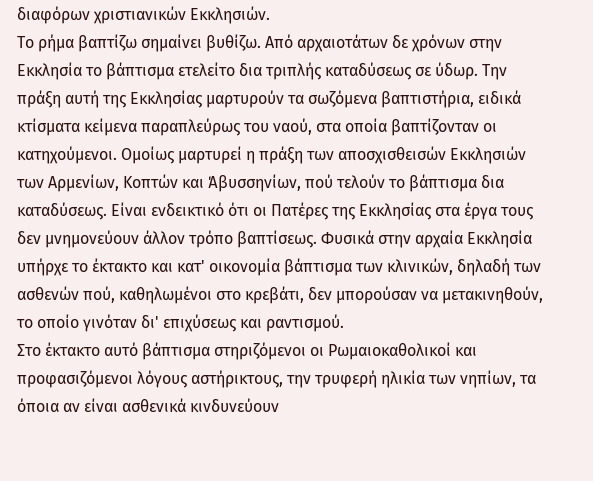διαφόρων χριστιανικών Εκκλησιών.
Το ρήμα βαπτίζω σημαίνει βυθίζω. Από αρχαιοτάτων δε χρόνων στην Εκκλησία το βάπτισμα ετελείτο δια τριπλής καταδύσεως σε ύδωρ. Την πράξη αυτή της Εκκλησίας μαρτυρούν τα σωζόμενα βαπτιστήρια, ειδικά κτίσματα κείμενα παραπλεύρως του ναού, στα οποία βαπτίζονταν οι κατηχούμενοι. Ομοίως μαρτυρεί η πράξη των αποσχισθεισών Εκκλησιών των Αρμενίων, Κοπτών και Άβυσσηνίων, πού τελούν το βάπτισμα δια καταδύσεως. Είναι ενδεικτικό ότι οι Πατέρες της Εκκλησίας στα έργα τους δεν μνημονεύουν άλλον τρόπο βαπτίσεως. Φυσικά στην αρχαία Εκκλησία υπήρχε το έκτακτο και κατ' οικονομία βάπτισμα των κλινικών, δηλαδή των ασθενών πού, καθηλωμένοι στο κρεβάτι, δεν μπορούσαν να μετακινηθούν, το οποίο γινόταν δι' επιχύσεως και ραντισμού.
Στο έκτακτο αυτό βάπτισμα στηριζόμενοι οι Ρωμαιοκαθολικοί και προφασιζόμενοι λόγους αστήρικτους, την τρυφερή ηλικία των νηπίων, τα όποια αν είναι ασθενικά κινδυνεύουν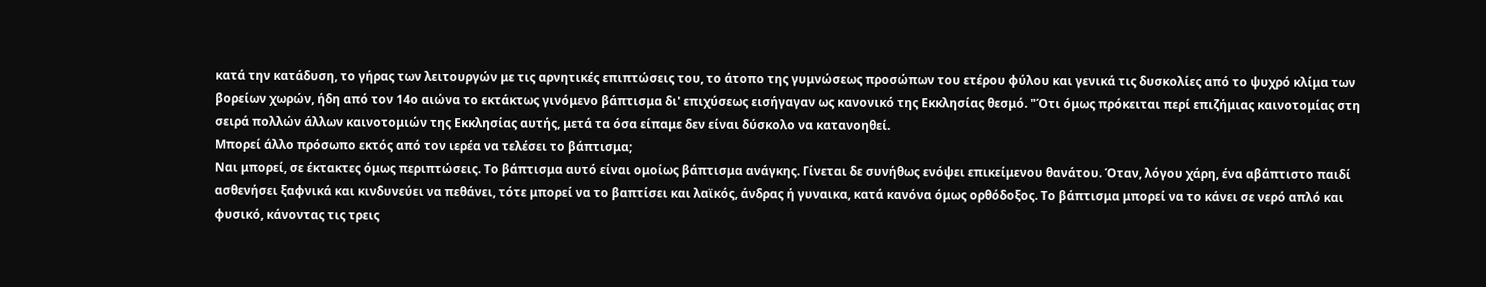κατά την κατάδυση, το γήρας των λειτουργών με τις αρνητικές επιπτώσεις του, το άτοπο της γυμνώσεως προσώπων του ετέρου φύλου και γενικά τις δυσκολίες από το ψυχρό κλίμα των βορείων χωρών, ήδη από τον 14ο αιώνα το εκτάκτως γινόμενο βάπτισμα δι' επιχύσεως εισήγαγαν ως κανονικό της Εκκλησίας θεσμό. "Ότι όμως πρόκειται περί επιζήμιας καινοτομίας στη σειρά πολλών άλλων καινοτομιών της Εκκλησίας αυτής, μετά τα όσα είπαμε δεν είναι δύσκολο να κατανοηθεί.
Μπορεί άλλο πρόσωπο εκτός από τον ιερέα να τελέσει το βάπτισμα;
Ναι μπορεί, σε έκτακτες όμως περιπτώσεις. Το βάπτισμα αυτό είναι ομοίως βάπτισμα ανάγκης. Γίνεται δε συνήθως ενόψει επικείμενου θανάτου. Όταν, λόγου χάρη, ένα αβάπτιστο παιδί ασθενήσει ξαφνικά και κινδυνεύει να πεθάνει, τότε μπορεί να το βαπτίσει και λαϊκός, άνδρας ή γυναικα, κατά κανόνα όμως ορθόδοξος. Το βάπτισμα μπορεί να το κάνει σε νερό απλό και φυσικό, κάνοντας τις τρεις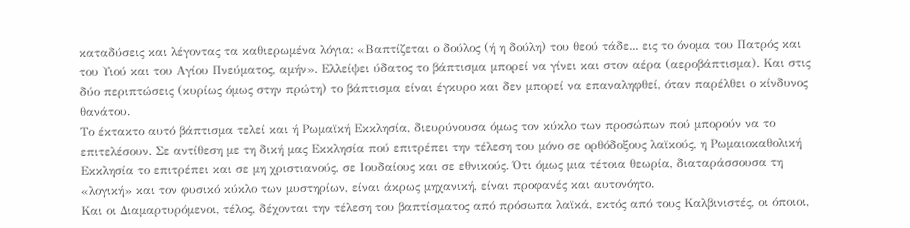καταδύσεις και λέγοντας τα καθιερωμένα λόγια: «Βαπτίζεται ο δούλος (ή η δούλη) του θεού τάδε... εις το όνομα του Πατρός και του Υιού και του Αγίου Πνεύματος, αμήν». Ελλείψει ύδατος το βάπτισμα μπορεί να γίνει και στον αέρα (αεροβάπτισμα). Και στις δύο περιπτώσεις (κυρίως όμως στην πρώτη) το βάπτισμα είναι έγκυρο και δεν μπορεί να επαναληφθεί, όταν παρέλθει ο κίνδυνος θανάτου.
Το έκτακτο αυτό βάπτισμα τελεί και ή Ρωμαϊκή Εκκλησία, διευρύνουσα όμως τον κύκλο των προσώπων πού μπορούν να το επιτελέσουν. Σε αντίθεση με τη δική μας Εκκλησία πού επιτρέπει την τέλεση του μόνο σε ορθόδοξους λαϊκούς, η Ρωμαιοκαθολική Εκκλησία το επιτρέπει και σε μη χριστιανούς, σε Ιουδαίους και σε εθνικούς. Ότι όμως μια τέτοια θεωρία, διαταράσσουσα τη «λογική» και τον φυσικό κύκλο των μυστηρίων, είναι άκρως μηχανική, είναι προφανές και αυτονόητο.
Και οι Διαμαρτυρόμενοι, τέλος, δέχονται την τέλεση του βαπτίσματος από πρόσωπα λαϊκά, εκτός από τους Καλβινιστές, οι όποιοι,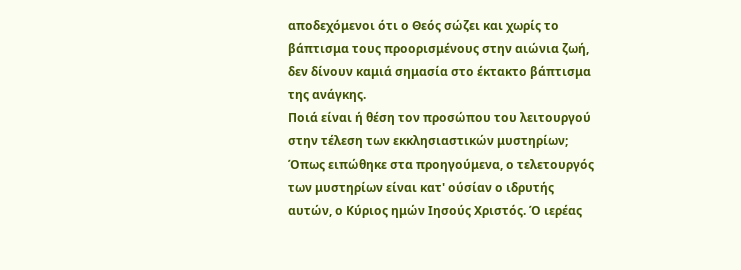αποδεχόμενοι ότι ο Θεός σώζει και χωρίς το βάπτισμα τους προορισμένους στην αιώνια ζωή, δεν δίνουν καμιά σημασία στο έκτακτο βάπτισμα της ανάγκης.
Ποιά είναι ή θέση τον προσώπου του λειτουργού στην τέλεση των εκκλησιαστικών μυστηρίων;
Όπως ειπώθηκε στα προηγούμενα, ο τελετουργός των μυστηρίων είναι κατ' ούσίαν ο ιδρυτής αυτών, ο Κύριος ημών Ιησούς Χριστός. Ό ιερέας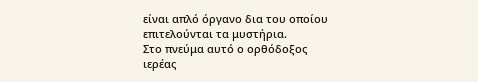είναι απλό όργανο δια του οποίου επιτελούνται τα μυστήρια.
Στο πνεύμα αυτό ο ορθόδοξος ιερέας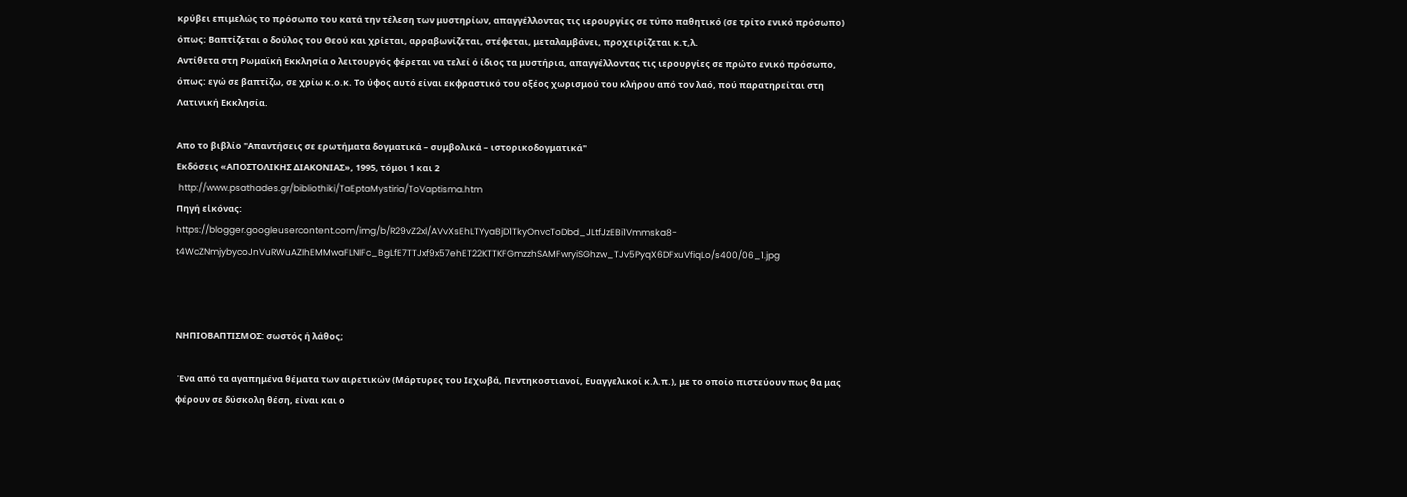κρύβει επιμελώς το πρόσωπο του κατά την τέλεση των μυστηρίων, απαγγέλλοντας τις ιερουργίες σε τύπο παθητικό (σε τρίτο ενικό πρόσωπο) όπως: Βαπτίζεται ο δούλος του Θεού και χρίεται, αρραβωνίζεται, στέφεται, μεταλαμβάνει, προχειρίζεται κ.τ,λ.
Αντίθετα στη Ρωμαϊκή Εκκλησία ο λειτουργός φέρεται να τελεί ό ίδιος τα μυστήρια, απαγγέλλοντας τις ιερουργίες σε πρώτο ενικό πρόσωπο, όπως: εγώ σε βαπτίζω, σε χρίω κ.ο.κ. Το ύφος αυτό είναι εκφραστικό του οξέος χωρισμού του κλήρου από τον λαό, πού παρατηρείται στη Λατινική Εκκλησία.

Απο το βιβλίο "Απαντήσεις σε ερωτήματα δογματικά – συμβολικά – ιστορικοδογματικά"
Εκδόσεις «ΑΠΟΣΤΟΛΙΚΗΣ ΔΙΑΚΟΝΙΑΣ», 1995, τόμοι 1 και 2
 http://www.psathades.gr/bibliothiki/TaEptaMystiria/ToVaptisma.htm
Πηγή εἰκόνας:
https://blogger.googleusercontent.com/img/b/R29vZ2xl/AVvXsEhLTYyaBjD1TkyOnvcToDbd_JLtfJzEBi1Vmmska8-t4WcZNmjybycoJnVuRWuAZIhEMMwaFLNIFc_BgLfE7TTJxf9x57ehET22KTTKFGmzzhSAMFwryiSGhzw_TJv5PyqX6DFxuVfiqLo/s400/06_1.jpg



ΝΗΠΙΟΒΑΠΤΙΣΜΟΣ: σωστός ή λάθος;

 Ένα από τα αγαπημένα θέματα των αιρετικών (Μάρτυρες του Ιεχωβά, Πεντηκοστιανοί, Ευαγγελικοί κ.λ.π.), με το οποίο πιστεύουν πως θα μας φέρουν σε δύσκολη θέση, είναι και ο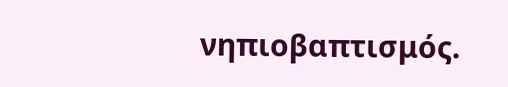νηπιοβαπτισμός.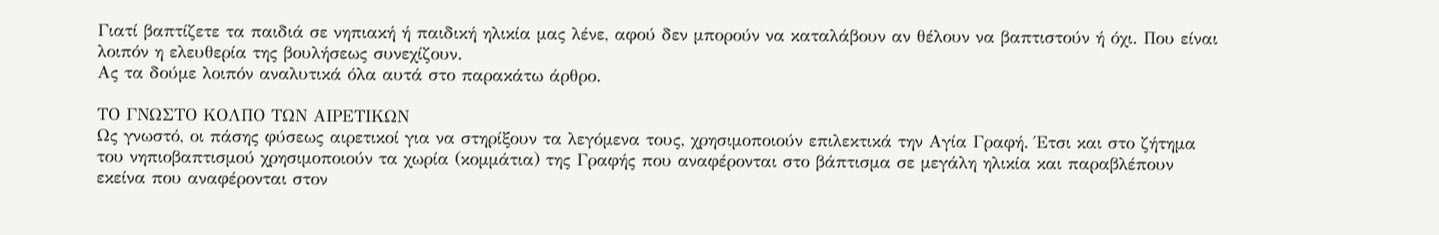Γιατί βαπτίζετε τα παιδιά σε νηπιακή ή παιδική ηλικία μας λένε, αφού δεν μπορούν να καταλάβουν αν θέλουν να βαπτιστούν ή όχι. Που είναι λοιπόν η ελευθερία της βουλήσεως συνεχίζουν.
Ας τα δούμε λοιπόν αναλυτικά όλα αυτά στο παρακάτω άρθρο.

ΤΟ ΓΝΩΣΤΟ ΚΟΛΠΟ ΤΩΝ ΑΙΡΕΤΙΚΩΝ
Ως γνωστό, οι πάσης φύσεως αιρετικοί για να στηρίξουν τα λεγόμενα τους, χρησιμοποιούν επιλεκτικά την Αγία Γραφή. Έτσι και στο ζήτημα του νηπιοβαπτισμού χρησιμοποιούν τα χωρία (κομμάτια) της Γραφής που αναφέρονται στο βάπτισμα σε μεγάλη ηλικία και παραβλέπουν εκείνα που αναφέρονται στον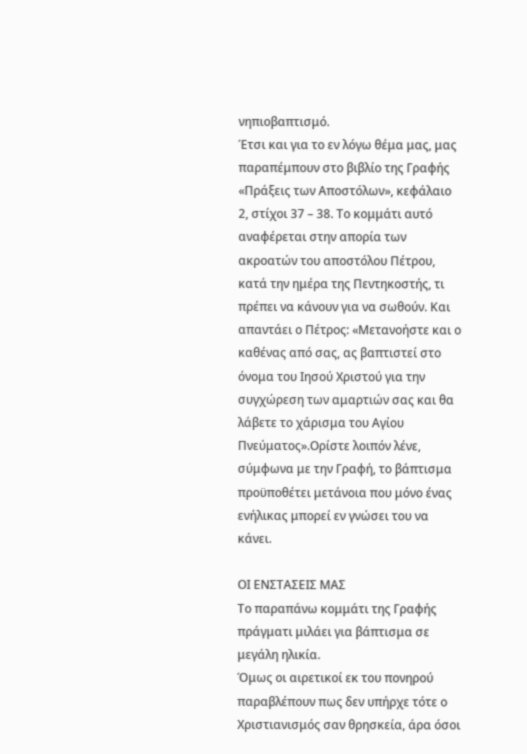νηπιοβαπτισμό.
Έτσι και για το εν λόγω θέμα μας, μας παραπέμπουν στο βιβλίο της Γραφής «Πράξεις των Αποστόλων», κεφάλαιο 2, στίχοι 37 – 38. Το κομμάτι αυτό αναφέρεται στην απορία των ακροατών του αποστόλου Πέτρου, κατά την ημέρα της Πεντηκοστής, τι πρέπει να κάνουν για να σωθούν. Και απαντάει ο Πέτρος: «Μετανοήστε και ο καθένας από σας, ας βαπτιστεί στο όνομα του Ιησού Χριστού για την συγχώρεση των αμαρτιών σας και θα λάβετε το χάρισμα του Αγίου Πνεύματος».Ορίστε λοιπόν λένε, σύμφωνα με την Γραφή, το βάπτισμα προϋποθέτει μετάνοια που μόνο ένας ενήλικας μπορεί εν γνώσει του να κάνει.

ΟΙ ΕΝΣΤΑΣΕΙΣ ΜΑΣ
Το παραπάνω κομμάτι της Γραφής πράγματι μιλάει για βάπτισμα σε μεγάλη ηλικία.
Όμως οι αιρετικοί εκ του πονηρού παραβλέπουν πως δεν υπήρχε τότε ο Χριστιανισμός σαν θρησκεία, άρα όσοι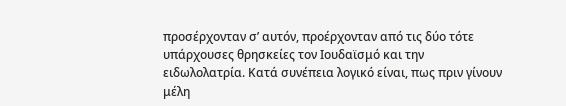προσέρχονταν σ’ αυτόν, προέρχονταν από τις δύο τότε υπάρχουσες θρησκείες τον Ιουδαϊσμό και την ειδωλολατρία. Κατά συνέπεια λογικό είναι, πως πριν γίνουν μέλη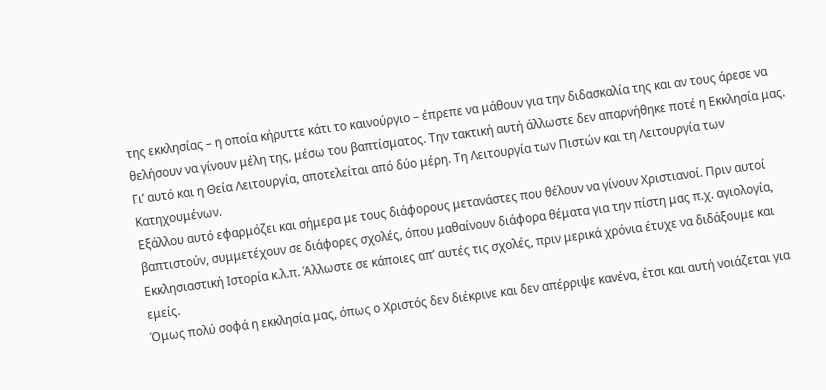της εκκλησίας – η οποία κήρυττε κάτι το καινούργιο – έπρεπε να μάθουν για την διδασκαλία της και αν τους άρεσε να θελήσουν να γίνουν μέλη της, μέσω του βαπτίσματος. Την τακτική αυτή άλλωστε δεν απαρνήθηκε ποτέ η Εκκλησία μας. Γι’ αυτό και η Θεία Λειτουργία, αποτελείται από δύο μέρη. Τη Λειτουργία των Πιστών και τη Λειτουργία των Κατηχουμένων.
Εξάλλου αυτό εφαρμόζει και σήμερα με τους διάφορους μετανάστες που θέλουν να γίνουν Χριστιανοί. Πριν αυτοί βαπτιστούν, συμμετέχουν σε διάφορες σχολές, όπου μαθαίνουν διάφορα θέματα για την πίστη μας π.χ. αγιολογία, Εκκλησιαστική Ιστορία κ.λ.π. Άλλωστε σε κάποιες απ’ αυτές τις σχολές, πριν μερικά χρόνια έτυχε να διδάξουμε και εμείς.
Όμως πολύ σοφά η εκκλησία μας, όπως ο Χριστός δεν διέκρινε και δεν απέρριψε κανένα, έτσι και αυτή νοιάζεται για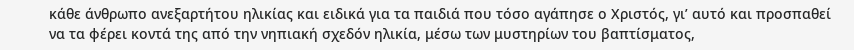κάθε άνθρωπο ανεξαρτήτου ηλικίας και ειδικά για τα παιδιά που τόσο αγάπησε ο Χριστός, γι’ αυτό και προσπαθεί να τα φέρει κοντά της από την νηπιακή σχεδόν ηλικία, μέσω των μυστηρίων του βαπτίσματος,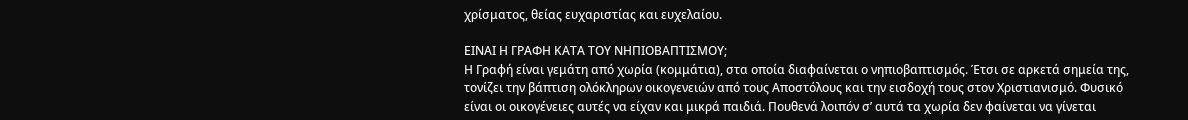χρίσματος, θείας ευχαριστίας και ευχελαίου.

ΕΙΝΑΙ Η ΓΡΑΦΗ ΚΑΤΑ ΤΟΥ ΝΗΠΙΟΒΑΠΤΙΣΜΟΥ;
Η Γραφή είναι γεμάτη από χωρία (κομμάτια), στα οποία διαφαίνεται ο νηπιοβαπτισμός. Έτσι σε αρκετά σημεία της, τονίζει την βάπτιση ολόκληρων οικογενειών από τους Αποστόλους και την εισδοχή τους στον Χριστιανισμό. Φυσικό είναι οι οικογένειες αυτές να είχαν και μικρά παιδιά. Πουθενά λοιπόν σ’ αυτά τα χωρία δεν φαίνεται να γίνεται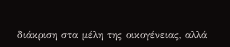διάκριση στα μέλη της οικογένειας, αλλά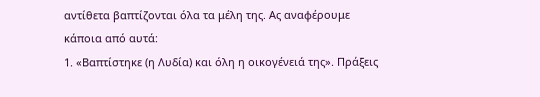αντίθετα βαπτίζονται όλα τα μέλη της. Ας αναφέρουμε κάποια από αυτά:
1. «Βαπτίστηκε (η Λυδία) και όλη η οικογένειά της». Πράξεις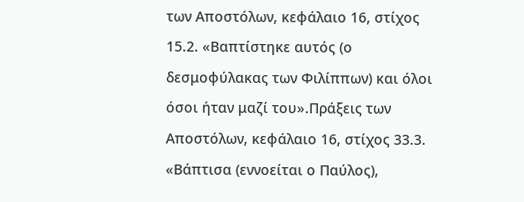των Αποστόλων, κεφάλαιο 16, στίχος 15.2. «Βαπτίστηκε αυτός (ο δεσμοφύλακας των Φιλίππων) και όλοι όσοι ήταν μαζί του».Πράξεις των Αποστόλων, κεφάλαιο 16, στίχος 33.3. «Βάπτισα (εννοείται ο Παύλος),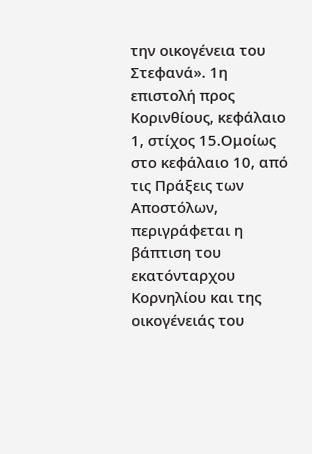την οικογένεια του Στεφανά». 1η επιστολή προς Κορινθίους, κεφάλαιο 1, στίχος 15.Ομοίως στο κεφάλαιο 10, από τις Πράξεις των Αποστόλων, περιγράφεται η βάπτιση του εκατόνταρχου Κορνηλίου και της οικογένειάς του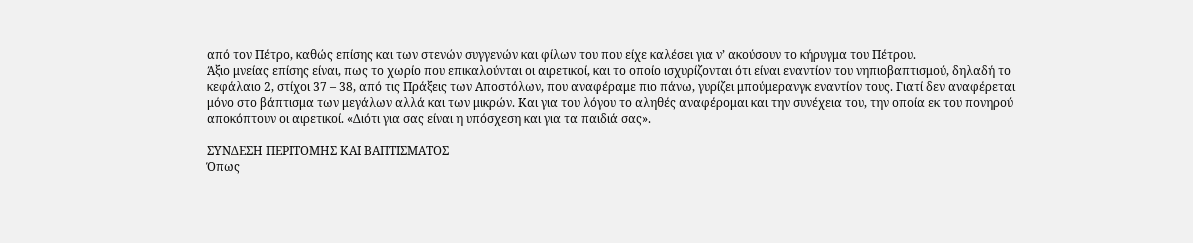από τον Πέτρο, καθώς επίσης και των στενών συγγενών και φίλων του που είχε καλέσει για ν’ ακούσουν το κήρυγμα του Πέτρου.
Άξιο μνείας επίσης είναι, πως το χωρίο που επικαλούνται οι αιρετικοί, και το οποίο ισχυρίζονται ότι είναι εναντίον του νηπιοβαπτισμού, δηλαδή το κεφάλαιο 2, στίχοι 37 – 38, από τις Πράξεις των Αποστόλων, που αναφέραμε πιο πάνω, γυρίζει μπούμερανγκ εναντίον τους. Γιατί δεν αναφέρεται μόνο στο βάπτισμα των μεγάλων αλλά και των μικρών. Και για του λόγου το αληθές αναφέρομαι και την συνέχεια του, την οποία εκ του πονηρού αποκόπτουν οι αιρετικοί. «Διότι για σας είναι η υπόσχεση και για τα παιδιά σας».

ΣΥΝΔΕΣΗ ΠΕΡΙΤΟΜΗΣ ΚΑΙ ΒΑΠΤΙΣΜΑΤΟΣ
Όπως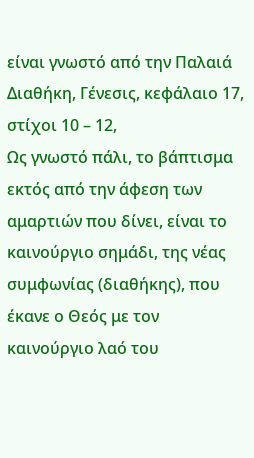είναι γνωστό από την Παλαιά Διαθήκη, Γένεσις, κεφάλαιο 17, στίχοι 10 – 12,
Ως γνωστό πάλι, το βάπτισμα εκτός από την άφεση των αμαρτιών που δίνει, είναι το καινούργιο σημάδι, της νέας συμφωνίας (διαθήκης), που έκανε ο Θεός με τον καινούργιο λαό του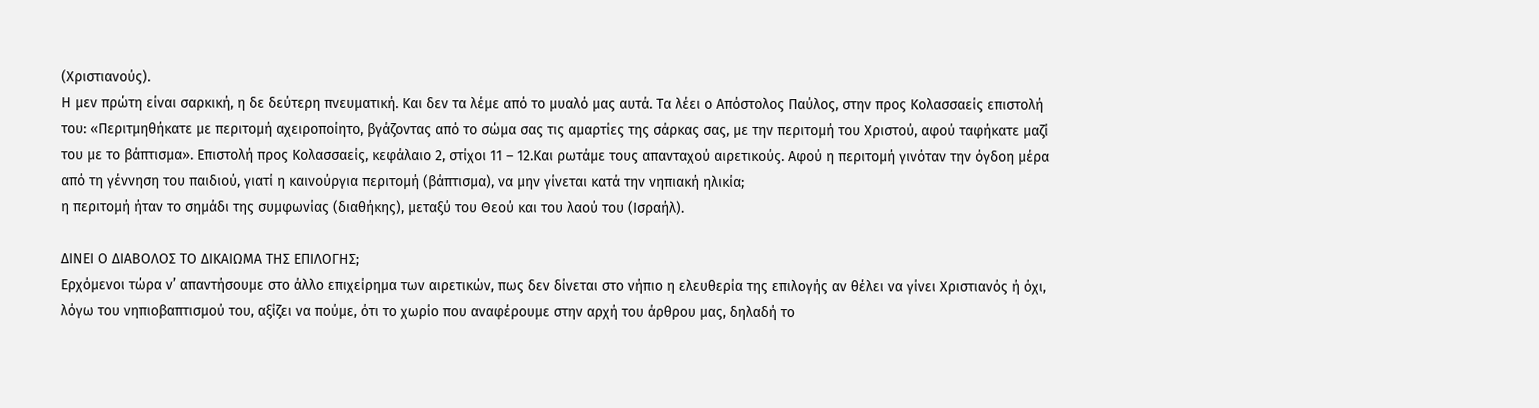(Χριστιανούς).
Η μεν πρώτη είναι σαρκική, η δε δεύτερη πνευματική. Και δεν τα λέμε από το μυαλό μας αυτά. Τα λέει ο Απόστολος Παύλος, στην προς Κολασσαείς επιστολή του: «Περιτμηθήκατε με περιτομή αχειροποίητο, βγάζοντας από το σώμα σας τις αμαρτίες της σάρκας σας, με την περιτομή του Χριστού, αφού ταφήκατε μαζί του με το βάπτισμα». Επιστολή προς Κολασσαείς, κεφάλαιο 2, στίχοι 11 – 12.Και ρωτάμε τους απανταχού αιρετικούς. Αφού η περιτομή γινόταν την όγδοη μέρα από τη γέννηση του παιδιού, γιατί η καινούργια περιτομή (βάπτισμα), να μην γίνεται κατά την νηπιακή ηλικία;
η περιτομή ήταν το σημάδι της συμφωνίας (διαθήκης), μεταξύ του Θεού και του λαού του (Ισραήλ).

ΔΙΝΕΙ Ο ΔΙΑΒΟΛΟΣ ΤΟ ΔΙΚΑΙΩΜΑ ΤΗΣ ΕΠΙΛΟΓΗΣ;
Ερχόμενοι τώρα ν’ απαντήσουμε στο άλλο επιχείρημα των αιρετικών, πως δεν δίνεται στο νήπιο η ελευθερία της επιλογής αν θέλει να γίνει Χριστιανός ή όχι, λόγω του νηπιοβαπτισμού του, αξίζει να πούμε, ότι το χωρίο που αναφέρουμε στην αρχή του άρθρου μας, δηλαδή το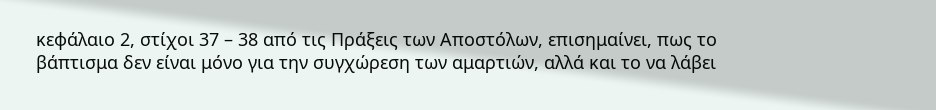κεφάλαιο 2, στίχοι 37 – 38 από τις Πράξεις των Αποστόλων, επισημαίνει, πως το βάπτισμα δεν είναι μόνο για την συγχώρεση των αμαρτιών, αλλά και το να λάβει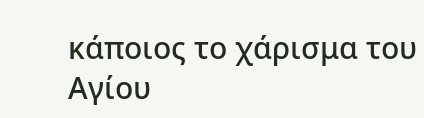κάποιος το χάρισμα του Αγίου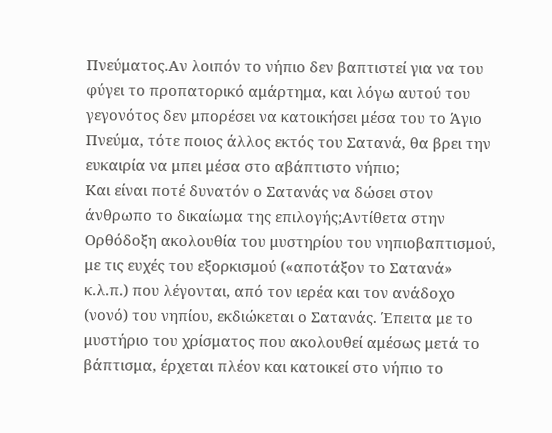Πνεύματος.Αν λοιπόν το νήπιο δεν βαπτιστεί για να του φύγει το προπατορικό αμάρτημα, και λόγω αυτού του γεγονότος δεν μπορέσει να κατοικήσει μέσα του το Άγιο Πνεύμα, τότε ποιος άλλος εκτός του Σατανά, θα βρει την ευκαιρία να μπει μέσα στο αβάπτιστο νήπιο;
Και είναι ποτέ δυνατόν ο Σατανάς να δώσει στον άνθρωπο το δικαίωμα της επιλογής;Αντίθετα στην Ορθόδοξη ακολουθία του μυστηρίου του νηπιοβαπτισμού, με τις ευχές του εξορκισμού («αποτάξον το Σατανά» κ.λ.π.) που λέγονται, από τον ιερέα και τον ανάδοχο (νονό) του νηπίου, εκδιώκεται ο Σατανάς. Έπειτα με το μυστήριο του χρίσματος που ακολουθεί αμέσως μετά το βάπτισμα, έρχεται πλέον και κατοικεί στο νήπιο το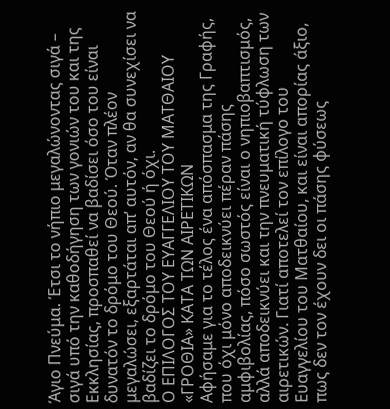Άγιο Πνεύμα. Έτσι το νήπιο μεγαλώνοντας σιγά – σιγά υπό την καθοδήγηση των γονιών του και της Εκκλησίας, προσπαθεί να βαδίσει όσο του είναι δυνατόν το δρόμο του Θεού. Όταν πλέον μεγαλώσει, εξαρτάται απ’ αυτόν, αν θα συνεχίσει να βαδίζει το δρόμο του Θεού ή όχι.
Ο ΕΠΙΛΟΓΟΣ ΤΟΥ ΕΥΑΓΓΕΛΙΟΥ ΤΟΥ ΜΑΤΘΑΙΟΥ «ΓΡΟΘΙΑ» ΚΑΤΑ ΤΩΝ ΑΙΡΕΤΙΚΩΝ
Αφήσαμε για το τέλος ένα απόσπασμα της Γραφής, που όχι μόνο αποδεικνύει πέραν πάσης αμφιβολίας, πόσο σωστός είναι ο νηπιοβαπτισμός, αλλά αποδεικνύει και την πνευματική τύφλωση των αιρετικών. Γιατί αποτελεί τον επίλογο του Ευαγγελίου του Ματθαίου, και είναι απορίας άξιο, πως δεν τον έχουν δει οι πάσης φύσεως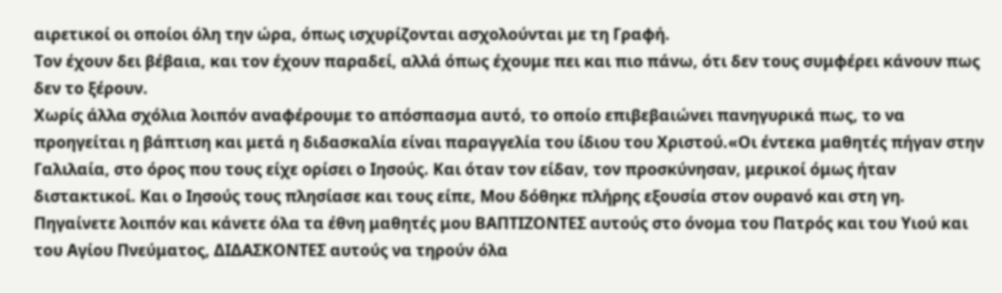αιρετικοί οι οποίοι όλη την ώρα, όπως ισχυρίζονται ασχολούνται με τη Γραφή.
Τον έχουν δει βέβαια, και τον έχουν παραδεί, αλλά όπως έχουμε πει και πιο πάνω, ότι δεν τους συμφέρει κάνουν πως δεν το ξέρουν.
Χωρίς άλλα σχόλια λοιπόν αναφέρουμε το απόσπασμα αυτό, το οποίο επιβεβαιώνει πανηγυρικά πως, το να προηγείται η βάπτιση και μετά η διδασκαλία είναι παραγγελία του ίδιου του Χριστού.«Οι έντεκα μαθητές πήγαν στην Γαλιλαία, στο όρος που τους είχε ορίσει ο Ιησούς. Και όταν τον είδαν, τον προσκύνησαν, μερικοί όμως ήταν διστακτικοί. Και ο Ιησούς τους πλησίασε και τους είπε, Μου δόθηκε πλήρης εξουσία στον ουρανό και στη γη. Πηγαίνετε λοιπόν και κάνετε όλα τα έθνη μαθητές μου ΒΑΠΤΙΖΟΝΤΕΣ αυτούς στο όνομα του Πατρός και του Υιού και του Αγίου Πνεύματος, ΔΙΔΑΣΚΟΝΤΕΣ αυτούς να τηρούν όλα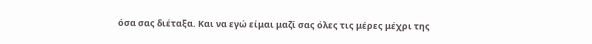όσα σας διέταξα. Και να εγώ είμαι μαζί σας όλες τις μέρες μέχρι της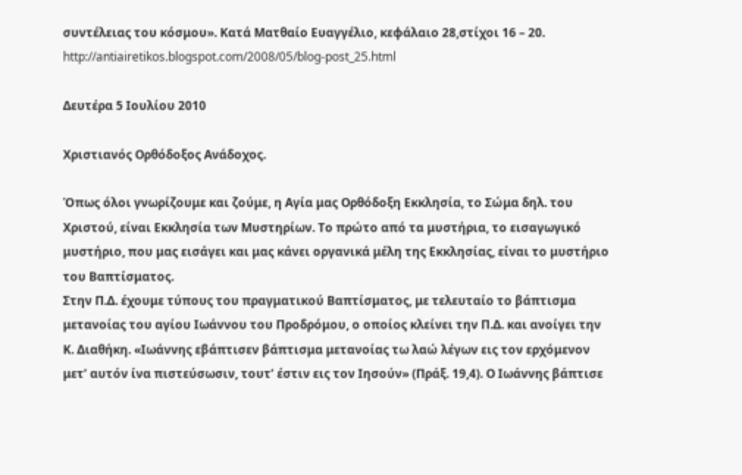συντέλειας του κόσμου». Κατά Ματθαίο Ευαγγέλιο, κεφάλαιο 28,στίχοι 16 – 20.
http://antiairetikos.blogspot.com/2008/05/blog-post_25.html

Δευτέρα 5 Ιουλίου 2010

Χριστιανός Ορθόδοξος Ανάδοχος.

Όπως όλοι γνωρίζουμε και ζούμε, η Αγία μας Ορθόδοξη Εκκλησία, το Σώμα δηλ. του Χριστού, είναι Εκκλησία των Μυστηρίων. Το πρώτο από τα μυστήρια, το εισαγωγικό μυστήριο, που μας εισάγει και μας κάνει οργανικά μέλη της Εκκλησίας, είναι το μυστήριο του Βαπτίσματος.
Στην Π.Δ. έχουμε τύπους του πραγματικού Βαπτίσματος, με τελευταίο το βάπτισμα μετανοίας του αγίου Ιωάννου του Προδρόμου, ο οποίος κλείνει την Π.Δ. και ανοίγει την Κ. Διαθήκη. «Ιωάννης εβάπτισεν βάπτισμα μετανοίας τω λαώ λέγων εις τον ερχόμενον μετ’ αυτόν ίνα πιστεύσωσιν, τουτ’ έστιν εις τον Ιησούν» (Πράξ. 19,4). Ο Ιωάννης βάπτισε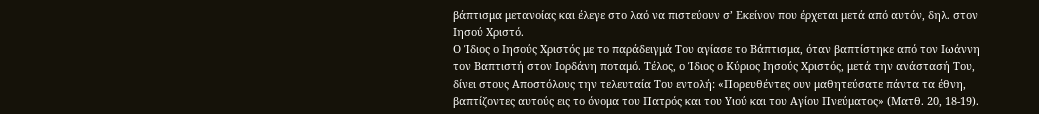βάπτισμα μετανοίας και έλεγε στο λαό να πιστεύουν σ’ Εκείνον που έρχεται μετά από αυτόν, δηλ. στον Ιησού Χριστό.
Ο Ίδιος ο Ιησούς Χριστός με το παράδειγμά Του αγίασε το Βάπτισμα, όταν βαπτίστηκε από τον Ιωάννη τον Βαπτιστή στον Ιορδάνη ποταμό. Τέλος, ο Ίδιος ο Κύριος Ιησούς Χριστός, μετά την ανάστασή Του, δίνει στους Αποστόλους την τελευταία Του εντολή: «Πορευθέντες ουν μαθητεύσατε πάντα τα έθνη, βαπτίζοντες αυτούς εις το όνομα του Πατρός και του Υιού και του Αγίου Πνεύματος» (Ματθ. 20, 18-19).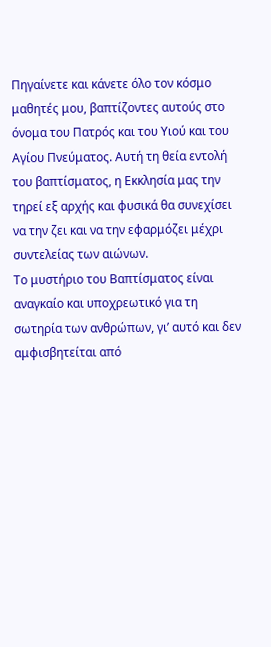Πηγαίνετε και κάνετε όλο τον κόσμο μαθητές μου, βαπτίζοντες αυτούς στο όνομα του Πατρός και του Υιού και του Αγίου Πνεύματος. Αυτή τη θεία εντολή του βαπτίσματος, η Εκκλησία μας την τηρεί εξ αρχής και φυσικά θα συνεχίσει να την ζει και να την εφαρμόζει μέχρι συντελείας των αιώνων.
Το μυστήριο του Βαπτίσματος είναι αναγκαίο και υποχρεωτικό για τη σωτηρία των ανθρώπων, γι’ αυτό και δεν αμφισβητείται από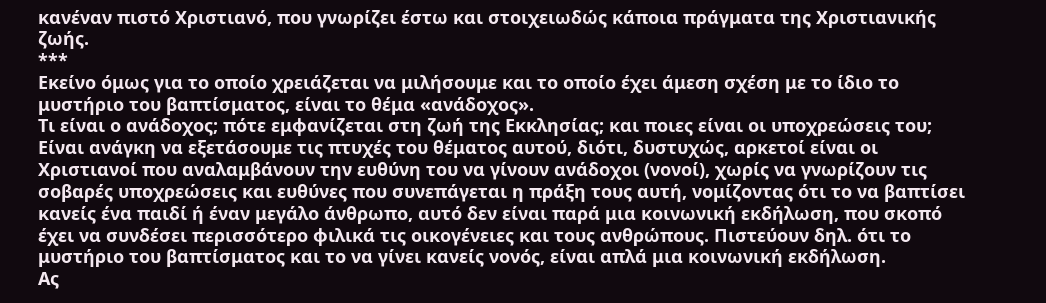κανέναν πιστό Χριστιανό, που γνωρίζει έστω και στοιχειωδώς κάποια πράγματα της Χριστιανικής ζωής.
***
Εκείνο όμως για το οποίο χρειάζεται να μιλήσουμε και το οποίο έχει άμεση σχέση με το ίδιο το μυστήριο του βαπτίσματος, είναι το θέμα «ανάδοχος».
Τι είναι ο ανάδοχος; πότε εμφανίζεται στη ζωή της Εκκλησίας; και ποιες είναι οι υποχρεώσεις του;
Είναι ανάγκη να εξετάσουμε τις πτυχές του θέματος αυτού, διότι, δυστυχώς, αρκετοί είναι οι Χριστιανοί που αναλαμβάνουν την ευθύνη του να γίνουν ανάδοχοι (νονοί), χωρίς να γνωρίζουν τις σοβαρές υποχρεώσεις και ευθύνες που συνεπάγεται η πράξη τους αυτή, νομίζοντας ότι το να βαπτίσει κανείς ένα παιδί ή έναν μεγάλο άνθρωπο, αυτό δεν είναι παρά μια κοινωνική εκδήλωση, που σκοπό έχει να συνδέσει περισσότερο φιλικά τις οικογένειες και τους ανθρώπους. Πιστεύουν δηλ. ότι το μυστήριo του βαπτίσματος και το να γίνει κανείς νονός, είναι απλά μια κοινωνική εκδήλωση.
Ας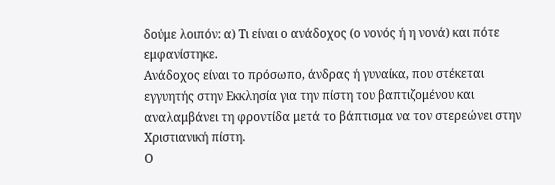δούμε λοιπόν: α) Τι είναι ο ανάδοχος (ο νονός ή η νονά) και πότε εμφανίστηκε.
Ανάδοχος είναι το πρόσωπο, άνδρας ή γυναίκα, που στέκεται εγγυητής στην Εκκλησία για την πίστη του βαπτιζομένου και αναλαμβάνει τη φροντίδα μετά το βάπτισμα να τον στερεώνει στην Χριστιανική πίστη.
Ο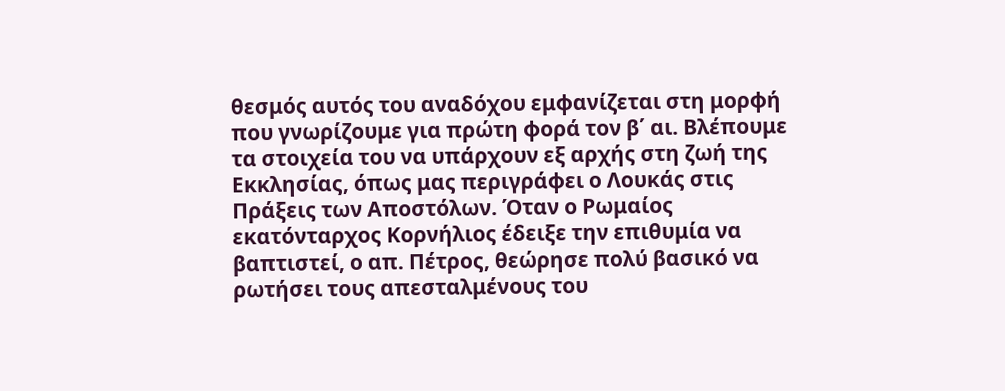θεσμός αυτός του αναδόχου εμφανίζεται στη μορφή που γνωρίζουμε για πρώτη φορά τον β΄ αι. Βλέπουμε τα στοιχεία του να υπάρχουν εξ αρχής στη ζωή της Εκκλησίας, όπως μας περιγράφει ο Λουκάς στις Πράξεις των Αποστόλων. Όταν ο Ρωμαίος εκατόνταρχος Κορνήλιος έδειξε την επιθυμία να βαπτιστεί, ο απ. Πέτρος, θεώρησε πολύ βασικό να ρωτήσει τους απεσταλμένους του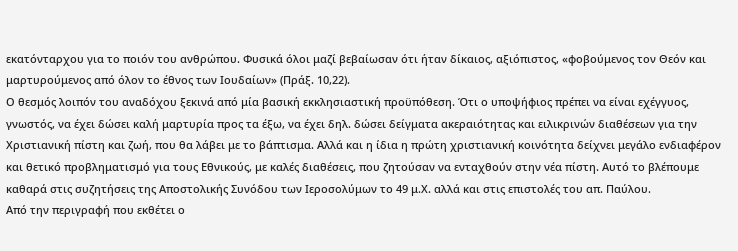εκατόνταρχου για το ποιόν του ανθρώπου. Φυσικά όλοι μαζί βεβαίωσαν ότι ήταν δίκαιος, αξιόπιστος, «φοβούμενος τον Θεόν και μαρτυρούμενος από όλον το έθνος των Ιουδαίων» (Πράξ. 10,22).
Ο θεσμός λοιπόν του αναδόχου ξεκινά από μία βασική εκκλησιαστική προϋπόθεση. Ότι ο υποψήφιος πρέπει να είναι εχέγγυος, γνωστός, να έχει δώσει καλή μαρτυρία προς τα έξω, να έχει δηλ. δώσει δείγματα ακεραιότητας και ειλικρινών διαθέσεων για την Χριστιανική πίστη και ζωή, που θα λάβει με το βάπτισμα. Αλλά και η ίδια η πρώτη χριστιανική κοινότητα δείχνει μεγάλο ενδιαφέρον και θετικό προβληματισμό για τους Εθνικούς, με καλές διαθέσεις, που ζητούσαν να ενταχθούν στην νέα πίστη. Αυτό το βλέπουμε καθαρά στις συζητήσεις της Αποστολικής Συνόδου των Ιεροσολύμων το 49 μ.Χ. αλλά και στις επιστολές του απ. Παύλου.
Από την περιγραφή που εκθέτει ο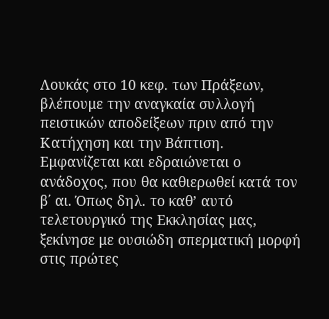Λουκάς στο 10 κεφ. των Πράξεων, βλέπουμε την αναγκαία συλλογή πειστικών αποδείξεων πριν από την Κατήχηση και την Βάπτιση. Εμφανίζεται και εδραιώνεται ο ανάδοχος, που θα καθιερωθεί κατά τον β΄ αι. Όπως δηλ. το καθ’ αυτό τελετουργικό της Εκκλησίας μας, ξεκίνησε με ουσιώδη σπερματική μορφή στις πρώτες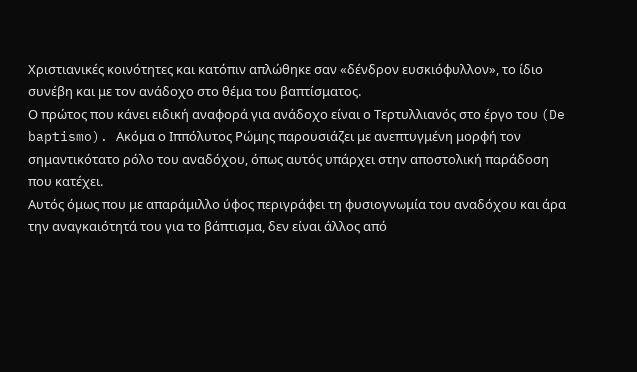Χριστιανικές κοινότητες και κατόπιν απλώθηκε σαν «δένδρον ευσκιόφυλλον», το ίδιο συνέβη και με τον ανάδοχο στο θέμα του βαπτίσματος.
Ο πρώτος που κάνει ειδική αναφορά για ανάδοχο είναι ο Τερτυλλιανός στο έργο του (De baptismo). Ακόμα ο Ιππόλυτος Ρώμης παρουσιάζει με ανεπτυγμένη μορφή τον σημαντικότατο ρόλο του αναδόχου, όπως αυτός υπάρχει στην αποστολική παράδοση που κατέχει.
Αυτός όμως που με απαράμιλλο ύφος περιγράφει τη φυσιογνωμία του αναδόχου και άρα την αναγκαιότητά του για το βάπτισμα, δεν είναι άλλος από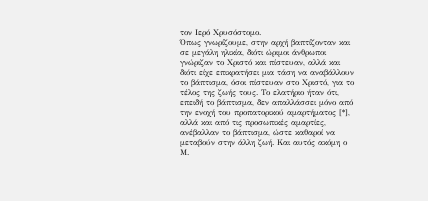τον Ιερό Χρυσόστομο.
Όπως γνωρίζουμε, στην αρχή βαπτίζονταν και σε μεγάλη ηλικία, διότι ώριμοι άνθρωποι γνώριζαν το Χριστό και πίστευαν, αλλά και διότι είχε επικρατήσει μια τάση να αναβάλλουν το βάπτισμα, όσοι πίστευαν στο Χριστό, για το τέλος της ζωής τους. Το ελατήριο ήταν ότι, επειδή το βάπτισμα, δεν απαλλάσσει μόνο από την ενοχή του προπατορικού αμαρτήματος [*], αλλά και από τις προσωπικές αμαρτίες, ανέβαλλαν το βάπτισμα, ώστε καθαροί να μεταβούν στην άλλη ζωή. Και αυτός ακόμη ο Μ.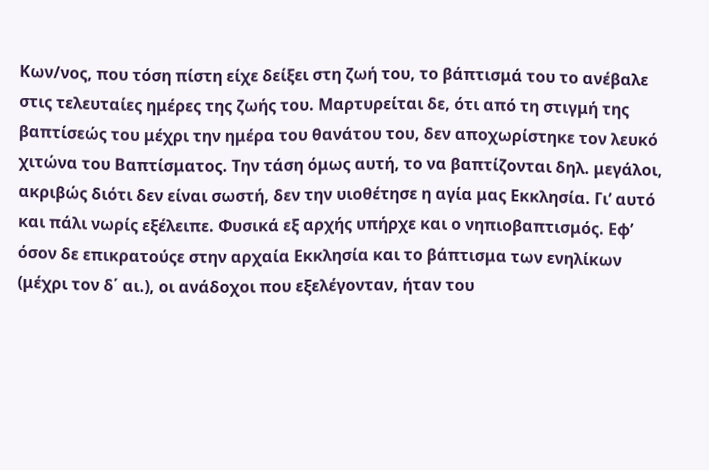Κων/νος, που τόση πίστη είχε δείξει στη ζωή του, το βάπτισμά του το ανέβαλε στις τελευταίες ημέρες της ζωής του. Μαρτυρείται δε, ότι από τη στιγμή της βαπτίσεώς του μέχρι την ημέρα του θανάτου του, δεν αποχωρίστηκε τον λευκό χιτώνα του Βαπτίσματος. Την τάση όμως αυτή, το να βαπτίζονται δηλ. μεγάλοι, ακριβώς διότι δεν είναι σωστή, δεν την υιοθέτησε η αγία μας Εκκλησία. Γι’ αυτό και πάλι νωρίς εξέλειπε. Φυσικά εξ αρχής υπήρχε και ο νηπιοβαπτισμός. Εφ’ όσον δε επικρατούςε στην αρχαία Εκκλησία και το βάπτισμα των ενηλίκων (μέχρι τον δ΄ αι.), οι ανάδοχοι που εξελέγονταν, ήταν του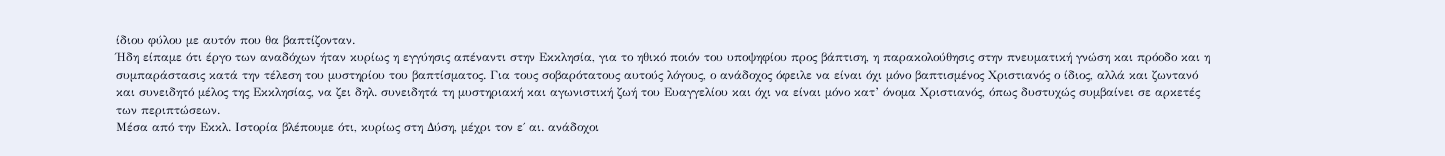ίδιου φύλου με αυτόν που θα βαπτίζονταν.
Ήδη είπαμε ότι έργο των αναδόχων ήταν κυρίως η εγγύησις απέναντι στην Εκκλησία, για το ηθικό ποιόν του υποψηφίου προς βάπτιση, η παρακολούθησις στην πνευματική γνώση και πρόοδο και η συμπαράστασις κατά την τέλεση του μυστηρίου του βαπτίσματος. Για τους σοβαρότατους αυτούς λόγους, ο ανάδοχος όφειλε να είναι όχι μόνο βαπτισμένος Χριστιανός ο ίδιος, αλλά και ζωντανό και συνειδητό μέλος της Εκκλησίας, να ζει δηλ. συνειδητά τη μυστηριακή και αγωνιστική ζωή του Ευαγγελίου και όχι να είναι μόνο κατ’ όνομα Χριστιανός, όπως δυστυχώς συμβαίνει σε αρκετές των περιπτώσεων.
Μέσα από την Εκκλ. Ιστορία βλέπουμε ότι, κυρίως στη Δύση, μέχρι τον ε΄ αι. ανάδοχοι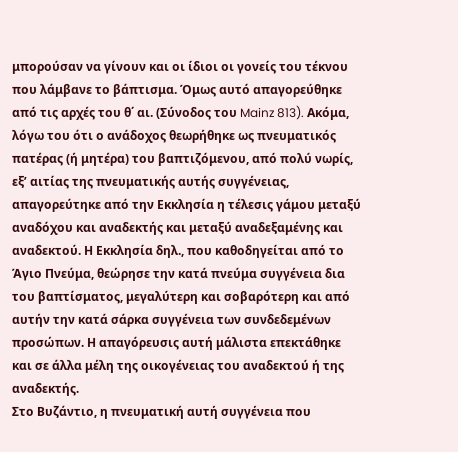μπορούσαν να γίνουν και οι ίδιοι οι γονείς του τέκνου που λάμβανε το βάπτισμα. Όμως αυτό απαγορεύθηκε από τις αρχές του θ΄ αι. (Σύνοδος του Mainz 813). Ακόμα, λόγω του ότι ο ανάδοχος θεωρήθηκε ως πνευματικός πατέρας (ή μητέρα) του βαπτιζόμενου, από πολύ νωρίς, εξ’ αιτίας της πνευματικής αυτής συγγένειας, απαγορεύτηκε από την Εκκλησία η τέλεσις γάμου μεταξύ αναδόχου και αναδεκτής και μεταξύ αναδεξαμένης και αναδεκτού. Η Εκκλησία δηλ., που καθοδηγείται από το Άγιο Πνεύμα, θεώρησε την κατά πνεύμα συγγένεια δια του βαπτίσματος, μεγαλύτερη και σοβαρότερη και από αυτήν την κατά σάρκα συγγένεια των συνδεδεμένων προσώπων. Η απαγόρευσις αυτή μάλιστα επεκτάθηκε και σε άλλα μέλη της οικογένειας του αναδεκτού ή της αναδεκτής.
Στο Βυζάντιο, η πνευματική αυτή συγγένεια που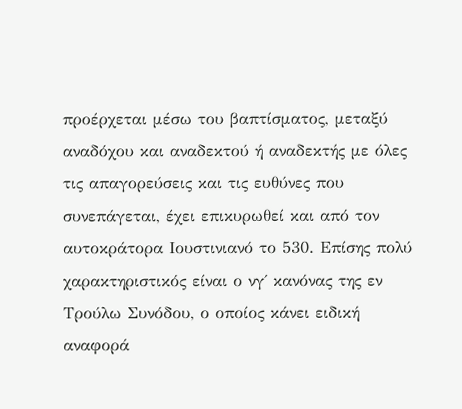προέρχεται μέσω του βαπτίσματος, μεταξύ αναδόχου και αναδεκτού ή αναδεκτής με όλες τις απαγορεύσεις και τις ευθύνες που συνεπάγεται, έχει επικυρωθεί και από τον αυτοκράτορα Ιουστινιανό το 530. Επίσης πολύ χαρακτηριστικός είναι ο νγ΄ κανόνας της εν Τρούλω Συνόδου, ο οποίος κάνει ειδική αναφορά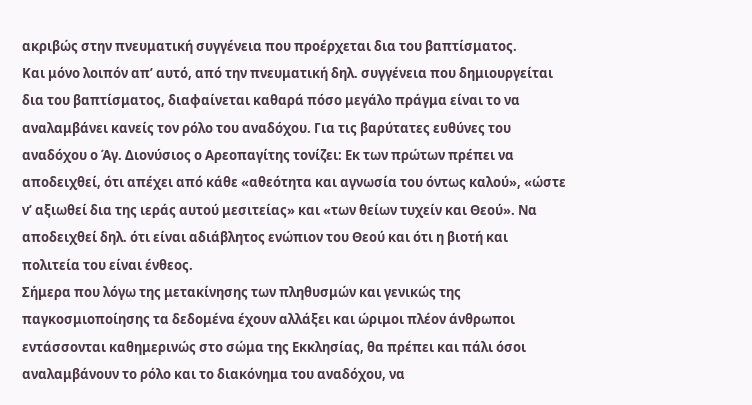ακριβώς στην πνευματική συγγένεια που προέρχεται δια του βαπτίσματος.
Και μόνο λοιπόν απ’ αυτό, από την πνευματική δηλ. συγγένεια που δημιουργείται δια του βαπτίσματος, διαφαίνεται καθαρά πόσο μεγάλο πράγμα είναι το να αναλαμβάνει κανείς τον ρόλο του αναδόχου. Για τις βαρύτατες ευθύνες του αναδόχου ο Άγ. Διονύσιος ο Αρεοπαγίτης τονίζει: Εκ των πρώτων πρέπει να αποδειχθεί, ότι απέχει από κάθε «αθεότητα και αγνωσία του όντως καλού», «ώστε ν’ αξιωθεί δια της ιεράς αυτού μεσιτείας» και «των θείων τυχείν και Θεού». Να αποδειχθεί δηλ. ότι είναι αδιάβλητος ενώπιον του Θεού και ότι η βιοτή και πολιτεία του είναι ένθεος.
Σήμερα που λόγω της μετακίνησης των πληθυσμών και γενικώς της παγκοσμιοποίησης τα δεδομένα έχουν αλλάξει και ώριμοι πλέον άνθρωποι εντάσσονται καθημερινώς στο σώμα της Εκκλησίας, θα πρέπει και πάλι όσοι αναλαμβάνουν το ρόλο και το διακόνημα του αναδόχου, να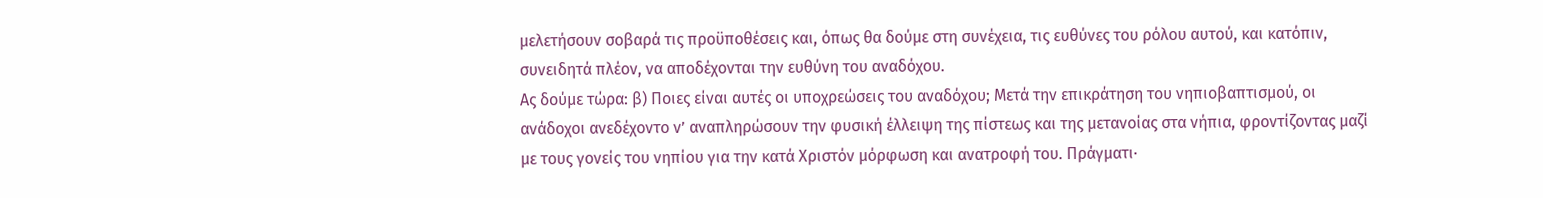μελετήσουν σοβαρά τις προϋποθέσεις και, όπως θα δούμε στη συνέχεια, τις ευθύνες του ρόλου αυτού, και κατόπιν, συνειδητά πλέον, να αποδέχονται την ευθύνη του αναδόχου.
Ας δούμε τώρα: β) Ποιες είναι αυτές οι υποχρεώσεις του αναδόχου; Μετά την επικράτηση του νηπιοβαπτισμού, οι ανάδοχοι ανεδέχοντο ν’ αναπληρώσουν την φυσική έλλειψη της πίστεως και της μετανοίας στα νήπια, φροντίζοντας μαζί με τους γονείς του νηπίου για την κατά Χριστόν μόρφωση και ανατροφή του. Πράγματι·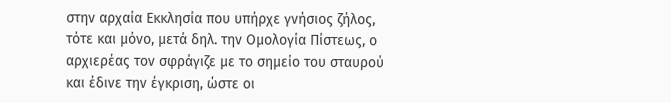στην αρχαία Εκκλησία που υπήρχε γνήσιος ζήλος, τότε και μόνο, μετά δηλ. την Ομολογία Πίστεως, ο αρχιερέας τον σφράγιζε με το σημείο του σταυρού και έδινε την έγκριση, ώστε οι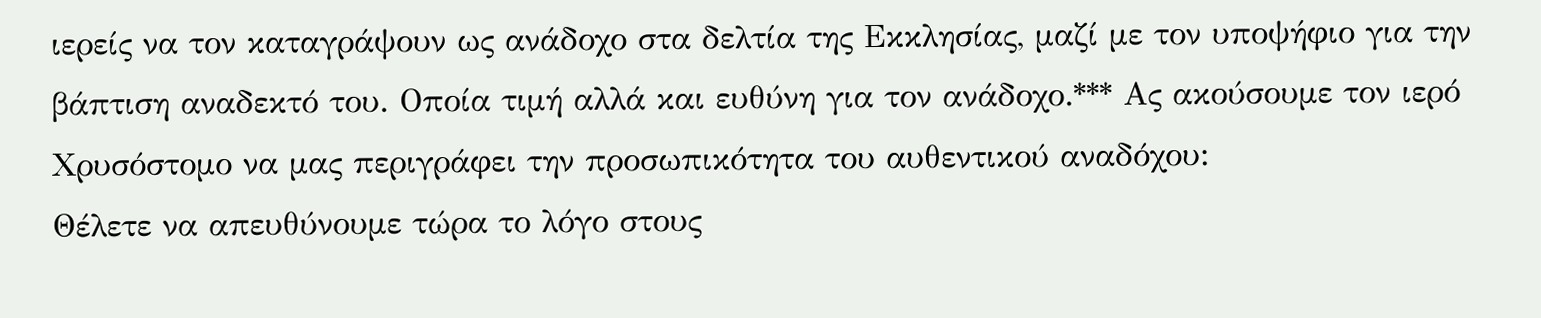ιερείς να τον καταγράψουν ως ανάδοχο στα δελτία της Εκκλησίας, μαζί με τον υποψήφιο για την βάπτιση αναδεκτό του. Οποία τιμή αλλά και ευθύνη για τον ανάδοχο.*** Ας ακούσουμε τον ιερό Χρυσόστομο να μας περιγράφει την προσωπικότητα του αυθεντικού αναδόχου:
Θέλετε να απευθύνουμε τώρα το λόγο στους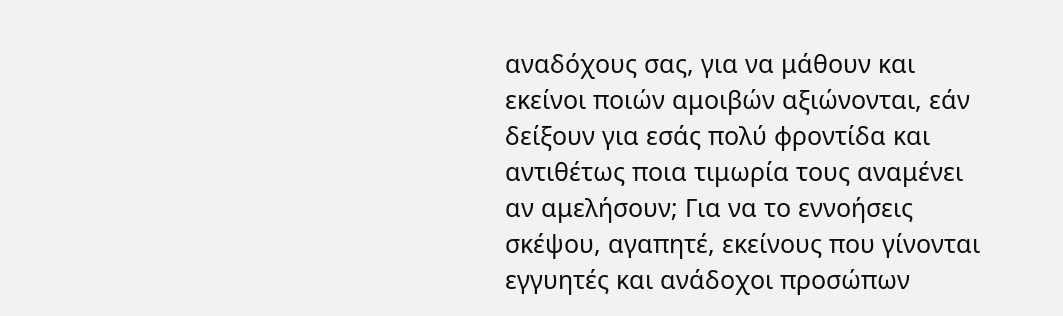αναδόχους σας, για να μάθουν και εκείνοι ποιών αμοιβών αξιώνονται, εάν δείξουν για εσάς πολύ φροντίδα και αντιθέτως ποια τιμωρία τους αναμένει αν αμελήσουν; Για να το εννοήσεις σκέψου, αγαπητέ, εκείνους που γίνονται εγγυητές και ανάδοχοι προσώπων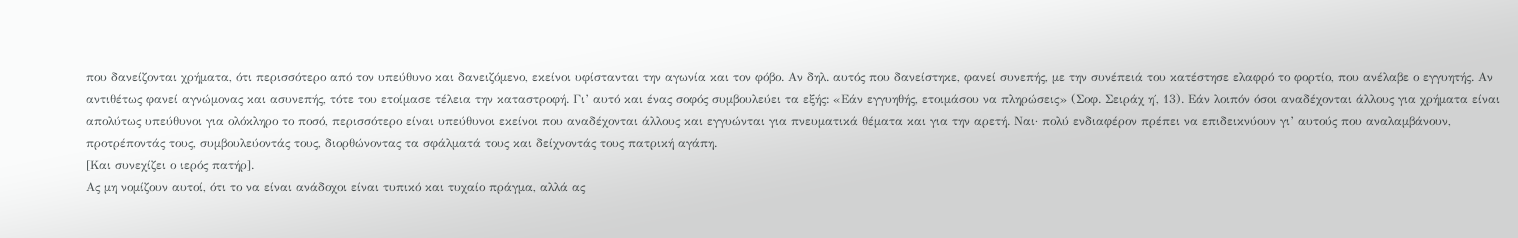που δανείζονται χρήματα, ότι περισσότερο από τον υπεύθυνο και δανειζόμενο, εκείνοι υφίστανται την αγωνία και τον φόβο. Αν δηλ. αυτός που δανείστηκε, φανεί συνεπής, με την συνέπειά του κατέστησε ελαφρό το φορτίο, που ανέλαβε ο εγγυητής. Αν αντιθέτως φανεί αγνώμονας και ασυνεπής, τότε του ετοίμασε τέλεια την καταστροφή. Γι’ αυτό και ένας σοφός συμβουλεύει τα εξής: «Εάν εγγυηθής, ετοιμάσου να πληρώσεις» (Σοφ. Σειράχ η΄, 13). Εάν λοιπόν όσοι αναδέχονται άλλους για χρήματα είναι απολύτως υπεύθυνοι για ολόκληρο το ποσό, περισσότερο είναι υπεύθυνοι εκείνοι που αναδέχονται άλλους και εγγυώνται για πνευματικά θέματα και για την αρετή. Ναι· πολύ ενδιαφέρον πρέπει να επιδεικνύουν γι’ αυτούς που αναλαμβάνουν, προτρέποντάς τους, συμβουλεύοντάς τους, διορθώνοντας τα σφάλματά τους και δείχνοντάς τους πατρική αγάπη.
[Και συνεχίζει ο ιερός πατήρ].
Ας μη νομίζουν αυτοί, ότι το να είναι ανάδοχοι είναι τυπικό και τυχαίο πράγμα, αλλά ας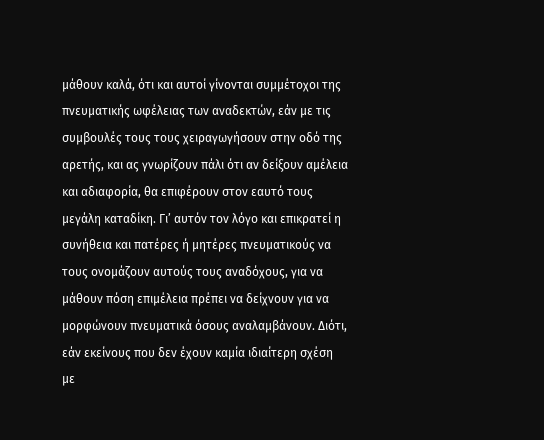μάθουν καλά, ότι και αυτοί γίνονται συμμέτοχοι της πνευματικής ωφέλειας των αναδεκτών, εάν με τις συμβουλές τους τους χειραγωγήσουν στην οδό της αρετής, και ας γνωρίζουν πάλι ότι αν δείξουν αμέλεια και αδιαφορία, θα επιφέρουν στον εαυτό τους μεγάλη καταδίκη. Γι’ αυτόν τον λόγο και επικρατεί η συνήθεια και πατέρες ή μητέρες πνευματικούς να τους ονομάζουν αυτούς τους αναδόχους, για να μάθουν πόση επιμέλεια πρέπει να δείχνουν για να μορφώνουν πνευματικά όσους αναλαμβάνουν. Διότι, εάν εκείνους που δεν έχουν καμία ιδιαίτερη σχέση με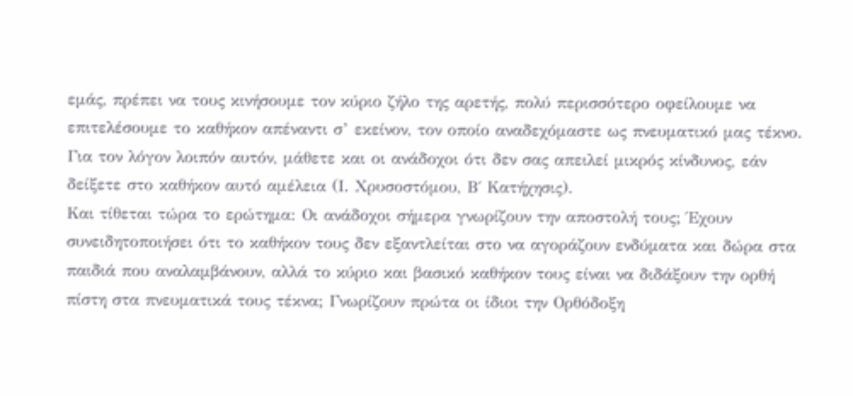εμάς, πρέπει να τους κινήσουμε τον κύριο ζήλο της αρετής, πολύ περισσότερο οφείλουμε να επιτελέσουμε το καθήκον απέναντι σ’ εκείνον, τον οποίο αναδεχόμαστε ως πνευματικό μας τέκνο. Για τον λόγον λοιπόν αυτόν, μάθετε και οι ανάδοχοι ότι δεν σας απειλεί μικρός κίνδυνος, εάν δείξετε στο καθήκον αυτό αμέλεια (Ι. Χρυσοστόμου, Β΄ Κατήχησις).
Και τίθεται τώρα το ερώτημα: Οι ανάδοχοι σήμερα γνωρίζουν την αποστολή τους; Έχουν συνειδητοποιήσει ότι το καθήκον τους δεν εξαντλείται στο να αγοράζουν ενδύματα και δώρα στα παιδιά που αναλαμβάνουν, αλλά το κύριο και βασικό καθήκον τους είναι να διδάξουν την ορθή πίστη στα πνευματικά τους τέκνα; Γνωρίζουν πρώτα οι ίδιοι την Ορθόδοξη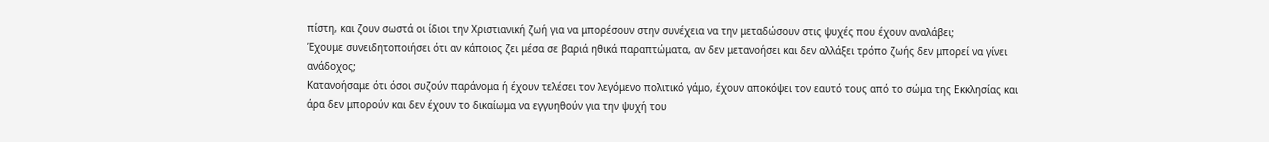πίστη, και ζουν σωστά οι ίδιοι την Χριστιανική ζωή για να μπορέσουν στην συνέχεια να την μεταδώσουν στις ψυχές που έχουν αναλάβει;
Έχουμε συνειδητοποιήσει ότι αν κάποιος ζει μέσα σε βαριά ηθικά παραπτώματα, αν δεν μετανοήσει και δεν αλλάξει τρόπο ζωής δεν μπορεί να γίνει ανάδοχος;
Κατανοήσαμε ότι όσοι συζούν παράνομα ή έχουν τελέσει τον λεγόμενο πολιτικό γάμο, έχουν αποκόψει τον εαυτό τους από το σώμα της Εκκλησίας και άρα δεν μπορούν και δεν έχουν το δικαίωμα να εγγυηθούν για την ψυχή του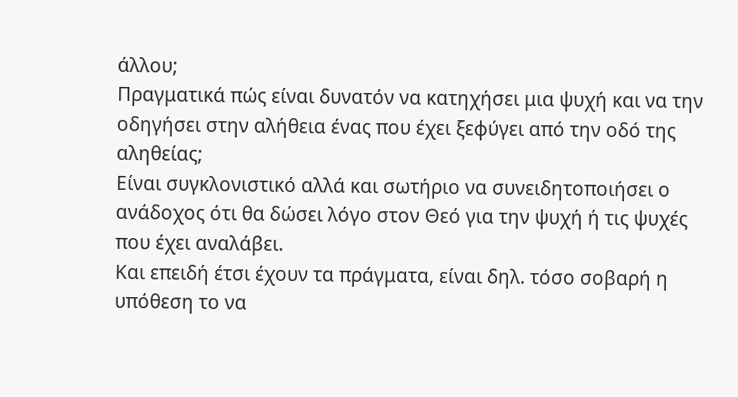άλλου;
Πραγματικά πώς είναι δυνατόν να κατηχήσει μια ψυχή και να την οδηγήσει στην αλήθεια ένας που έχει ξεφύγει από την οδό της αληθείας;
Είναι συγκλονιστικό αλλά και σωτήριο να συνειδητοποιήσει ο ανάδοχος ότι θα δώσει λόγο στον Θεό για την ψυχή ή τις ψυχές που έχει αναλάβει.
Και επειδή έτσι έχουν τα πράγματα, είναι δηλ. τόσο σοβαρή η υπόθεση το να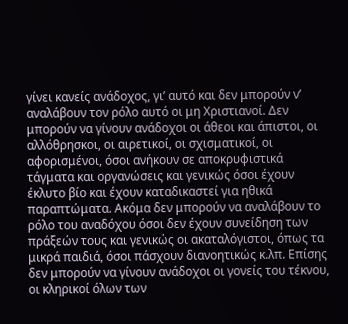γίνει κανείς ανάδοχος, γι’ αυτό και δεν μπορούν ν’ αναλάβουν τον ρόλο αυτό οι μη Χριστιανοί. Δεν μπορούν να γίνουν ανάδοχοι οι άθεοι και άπιστοι, οι αλλόθρησκοι, οι αιρετικοί, οι σχισματικοί, οι αφορισμένοι, όσοι ανήκουν σε αποκρυφιστικά τάγματα και οργανώσεις και γενικώς όσοι έχουν έκλυτο βίο και έχουν καταδικαστεί για ηθικά παραπτώματα. Ακόμα δεν μπορούν να αναλάβουν το ρόλο του αναδόχου όσοι δεν έχουν συνείδηση των πράξεών τους και γενικώς οι ακαταλόγιστοι, όπως τα μικρά παιδιά, όσοι πάσχουν διανοητικώς κ.λπ. Επίσης δεν μπορούν να γίνουν ανάδοχοι οι γονείς του τέκνου, οι κληρικοί όλων των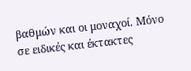βαθμών και οι μοναχοί. Μόνο σε ειδικές και έκτακτες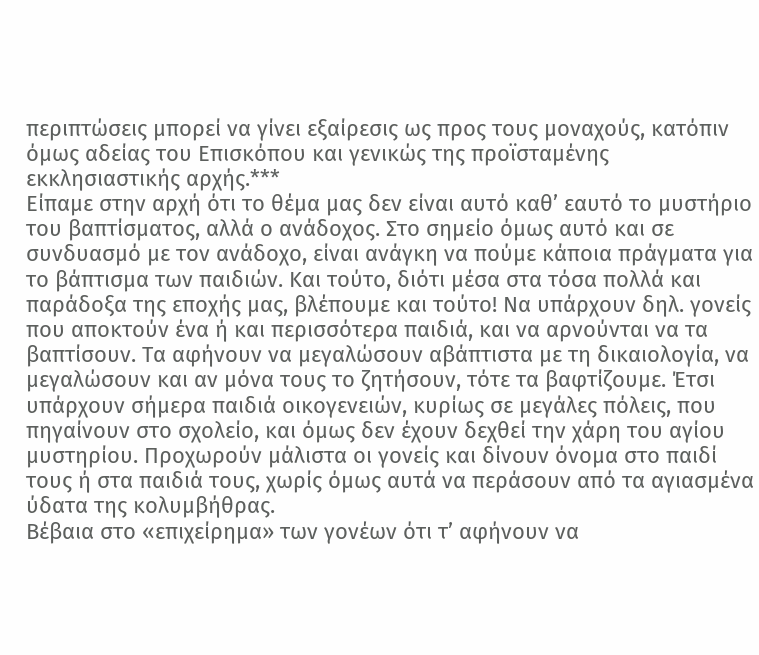περιπτώσεις μπορεί να γίνει εξαίρεσις ως προς τους μοναχούς, κατόπιν όμως αδείας του Επισκόπου και γενικώς της προϊσταμένης εκκλησιαστικής αρχής.***
Είπαμε στην αρχή ότι το θέμα μας δεν είναι αυτό καθ’ εαυτό το μυστήριο του βαπτίσματος, αλλά ο ανάδοχος. Στο σημείο όμως αυτό και σε συνδυασμό με τον ανάδοχο, είναι ανάγκη να πούμε κάποια πράγματα για το βάπτισμα των παιδιών. Και τούτο, διότι μέσα στα τόσα πολλά και παράδοξα της εποχής μας, βλέπουμε και τούτο! Να υπάρχουν δηλ. γονείς που αποκτούν ένα ή και περισσότερα παιδιά, και να αρνούνται να τα βαπτίσουν. Τα αφήνουν να μεγαλώσουν αβάπτιστα με τη δικαιολογία, να μεγαλώσουν και αν μόνα τους το ζητήσουν, τότε τα βαφτίζουμε. Έτσι υπάρχουν σήμερα παιδιά οικογενειών, κυρίως σε μεγάλες πόλεις, που πηγαίνουν στο σχολείο, και όμως δεν έχουν δεχθεί την χάρη του αγίου μυστηρίου. Προχωρούν μάλιστα οι γονείς και δίνουν όνομα στο παιδί τους ή στα παιδιά τους, χωρίς όμως αυτά να περάσουν από τα αγιασμένα ύδατα της κολυμβήθρας.
Βέβαια στο «επιχείρημα» των γονέων ότι τ’ αφήνουν να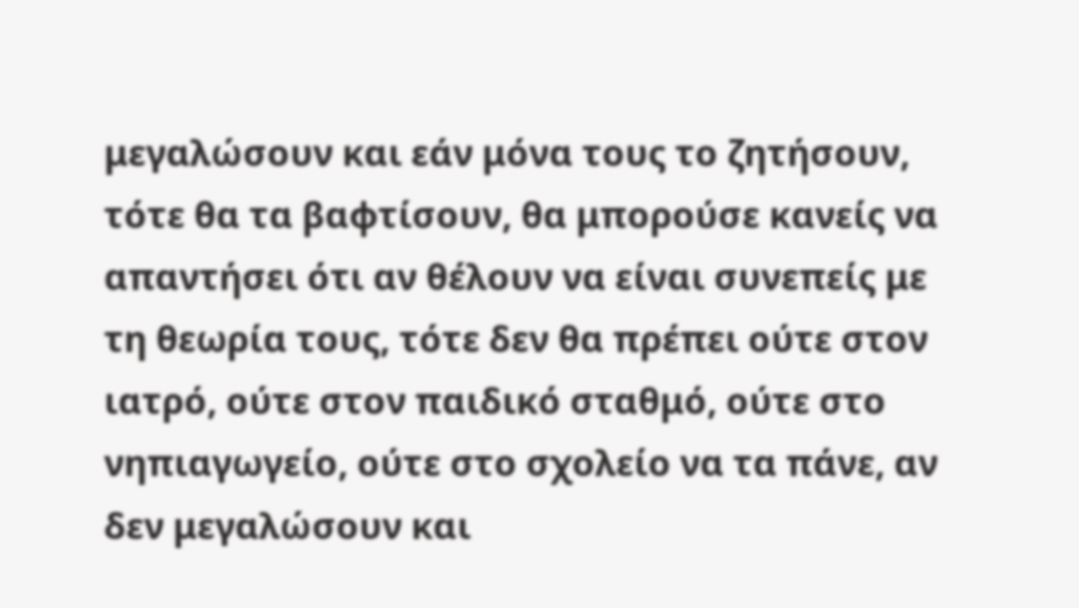μεγαλώσουν και εάν μόνα τους το ζητήσουν, τότε θα τα βαφτίσουν, θα μπορούσε κανείς να απαντήσει ότι αν θέλουν να είναι συνεπείς με τη θεωρία τους, τότε δεν θα πρέπει ούτε στον ιατρό, ούτε στον παιδικό σταθμό, ούτε στο νηπιαγωγείο, ούτε στο σχολείο να τα πάνε, αν δεν μεγαλώσουν και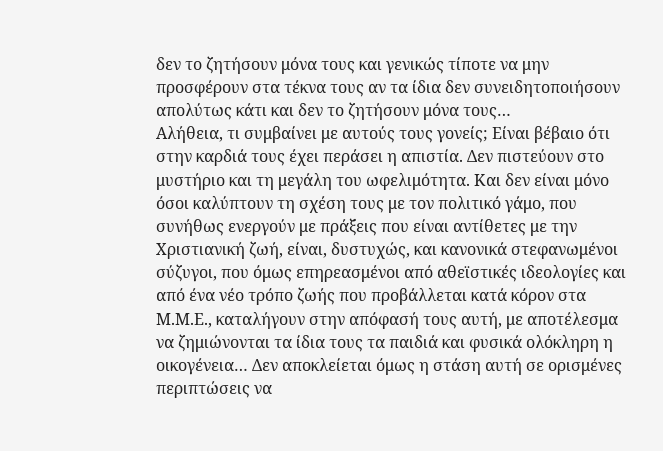δεν το ζητήσουν μόνα τους και γενικώς τίποτε να μην προσφέρουν στα τέκνα τους αν τα ίδια δεν συνειδητοποιήσουν απολύτως κάτι και δεν το ζητήσουν μόνα τους…
Αλήθεια, τι συμβαίνει με αυτούς τους γονείς; Είναι βέβαιο ότι στην καρδιά τους έχει περάσει η απιστία. Δεν πιστεύουν στο μυστήριο και τη μεγάλη του ωφελιμότητα. Και δεν είναι μόνο όσοι καλύπτουν τη σχέση τους με τον πολιτικό γάμο, που συνήθως ενεργούν με πράξεις που είναι αντίθετες με την Χριστιανική ζωή, είναι, δυστυχώς, και κανονικά στεφανωμένοι σύζυγοι, που όμως επηρεασμένοι από αθεϊστικές ιδεολογίες και από ένα νέο τρόπο ζωής που προβάλλεται κατά κόρον στα Μ.Μ.Ε., καταλήγουν στην απόφασή τους αυτή, με αποτέλεσμα να ζημιώνονται τα ίδια τους τα παιδιά και φυσικά ολόκληρη η οικογένεια… Δεν αποκλείεται όμως η στάση αυτή σε ορισμένες περιπτώσεις να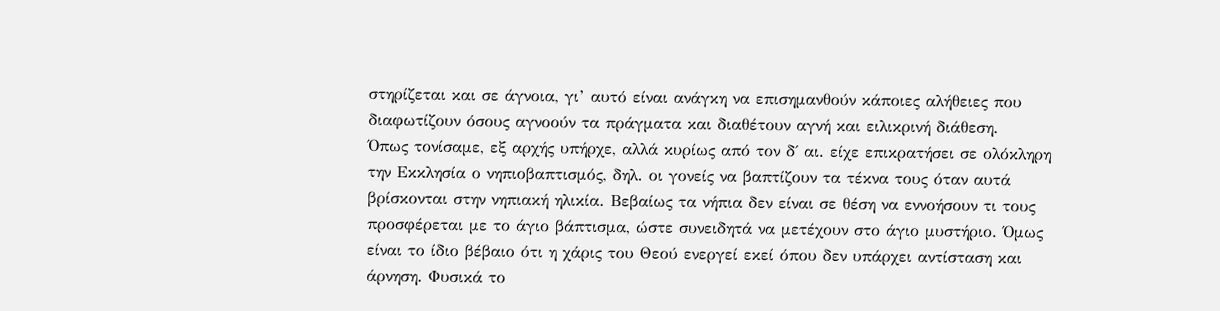στηρίζεται και σε άγνοια, γι’ αυτό είναι ανάγκη να επισημανθούν κάποιες αλήθειες που διαφωτίζουν όσους αγνοούν τα πράγματα και διαθέτουν αγνή και ειλικρινή διάθεση.
Όπως τονίσαμε, εξ αρχής υπήρχε, αλλά κυρίως από τον δ΄ αι. είχε επικρατήσει σε ολόκληρη την Εκκλησία ο νηπιοβαπτισμός, δηλ. οι γονείς να βαπτίζουν τα τέκνα τους όταν αυτά βρίσκονται στην νηπιακή ηλικία. Βεβαίως τα νήπια δεν είναι σε θέση να εννοήσουν τι τους προσφέρεται με το άγιο βάπτισμα, ώστε συνειδητά να μετέχουν στο άγιο μυστήριο. Όμως είναι το ίδιο βέβαιο ότι η χάρις του Θεού ενεργεί εκεί όπου δεν υπάρχει αντίσταση και άρνηση. Φυσικά το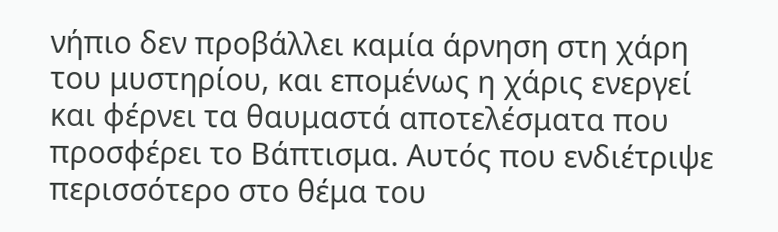νήπιο δεν προβάλλει καμία άρνηση στη χάρη του μυστηρίου, και επομένως η χάρις ενεργεί και φέρνει τα θαυμαστά αποτελέσματα που προσφέρει το Βάπτισμα. Αυτός που ενδιέτριψε περισσότερο στο θέμα του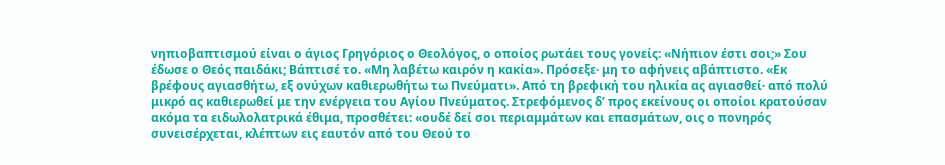νηπιοβαπτισμού είναι ο άγιος Γρηγόριος ο Θεολόγος, ο οποίος ρωτάει τους γονείς: «Νήπιον έστι σοι;» Σου έδωσε ο Θεός παιδάκι; Βάπτισέ το. «Μη λαβέτω καιρόν η κακία». Πρόσεξε· μη το αφήνεις αβάπτιστο. «Εκ βρέφους αγιασθήτω, εξ ονύχων καθιερωθήτω τω Πνεύματι». Από τη βρεφική του ηλικία ας αγιασθεί· από πολύ μικρό ας καθιερωθεί με την ενέργεια του Αγίου Πνεύματος. Στρεφόμενος δ’ προς εκείνους οι οποίοι κρατούσαν ακόμα τα ειδωλολατρικά έθιμα, προσθέτει: «ουδέ δεί σοι περιαμμάτων και επασμάτων, οις ο πονηρός συνεισέρχεται, κλέπτων εις εαυτόν από του Θεού το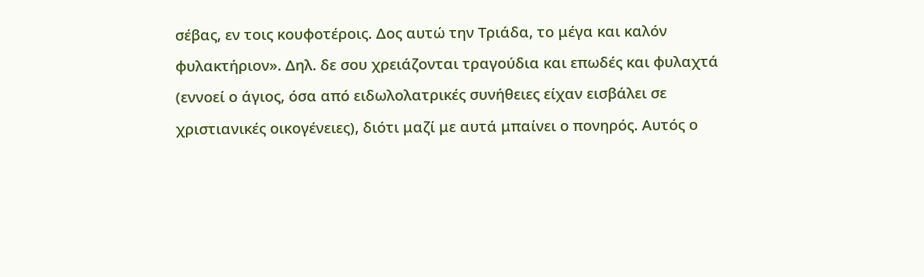σέβας, εν τοις κουφοτέροις. Δος αυτώ την Τριάδα, το μέγα και καλόν φυλακτήριον». Δηλ. δε σου χρειάζονται τραγούδια και επωδές και φυλαχτά (εννοεί ο άγιος, όσα από ειδωλολατρικές συνήθειες είχαν εισβάλει σε χριστιανικές οικογένειες), διότι μαζί με αυτά μπαίνει ο πονηρός. Αυτός ο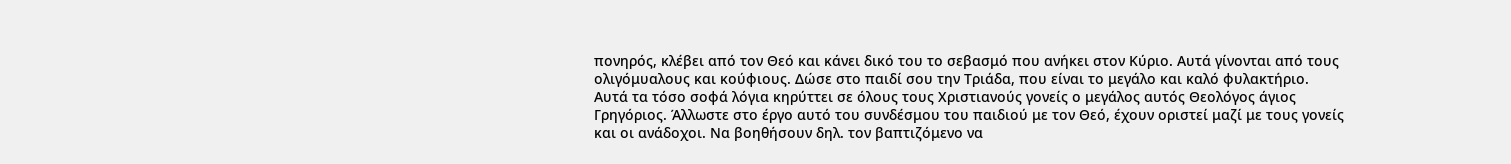πονηρός, κλέβει από τον Θεό και κάνει δικό του το σεβασμό που ανήκει στον Κύριο. Αυτά γίνονται από τους ολιγόμυαλους και κούφιους. Δώσε στο παιδί σου την Τριάδα, που είναι το μεγάλο και καλό φυλακτήριο.
Αυτά τα τόσο σοφά λόγια κηρύττει σε όλους τους Χριστιανούς γονείς ο μεγάλος αυτός Θεολόγος άγιος Γρηγόριος. Άλλωστε στο έργο αυτό του συνδέσμου του παιδιού με τον Θεό, έχουν οριστεί μαζί με τους γονείς και οι ανάδοχοι. Να βοηθήσουν δηλ. τον βαπτιζόμενο να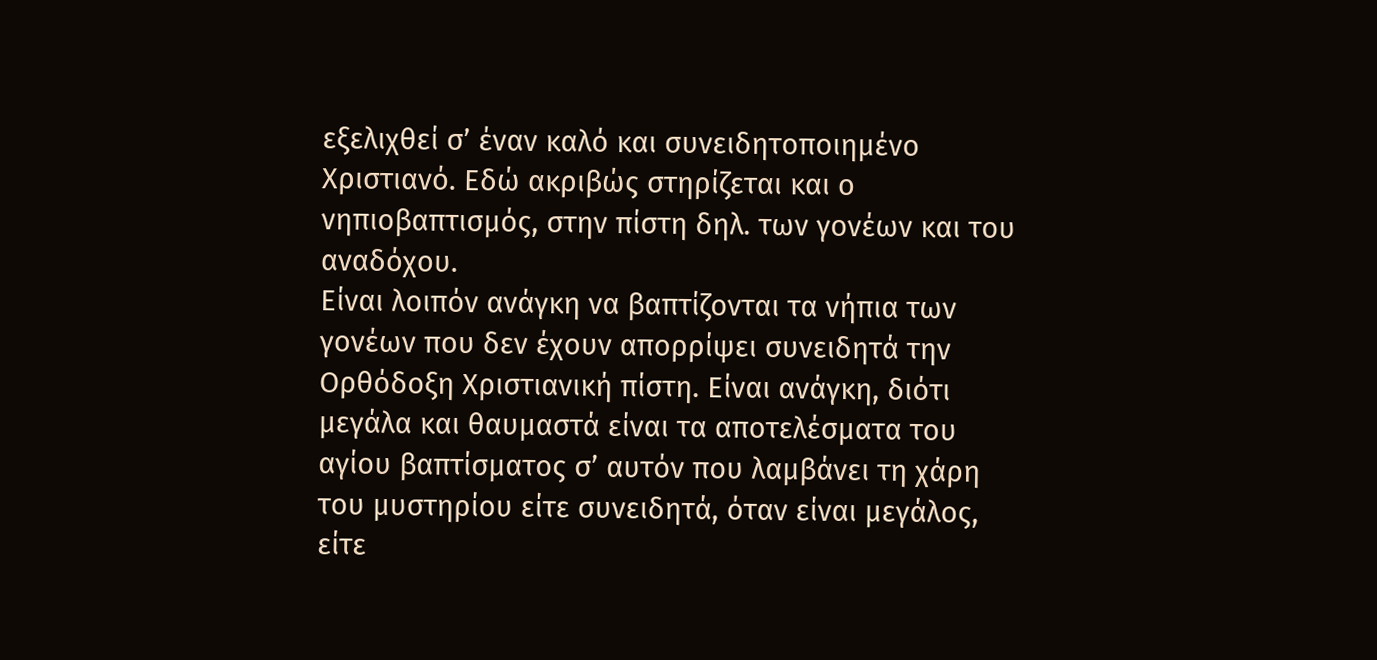εξελιχθεί σ’ έναν καλό και συνειδητοποιημένο Χριστιανό. Εδώ ακριβώς στηρίζεται και ο νηπιοβαπτισμός, στην πίστη δηλ. των γονέων και του αναδόχου.
Είναι λοιπόν ανάγκη να βαπτίζονται τα νήπια των γονέων που δεν έχουν απορρίψει συνειδητά την Ορθόδοξη Χριστιανική πίστη. Είναι ανάγκη, διότι μεγάλα και θαυμαστά είναι τα αποτελέσματα του αγίου βαπτίσματος σ’ αυτόν που λαμβάνει τη χάρη του μυστηρίου είτε συνειδητά, όταν είναι μεγάλος, είτε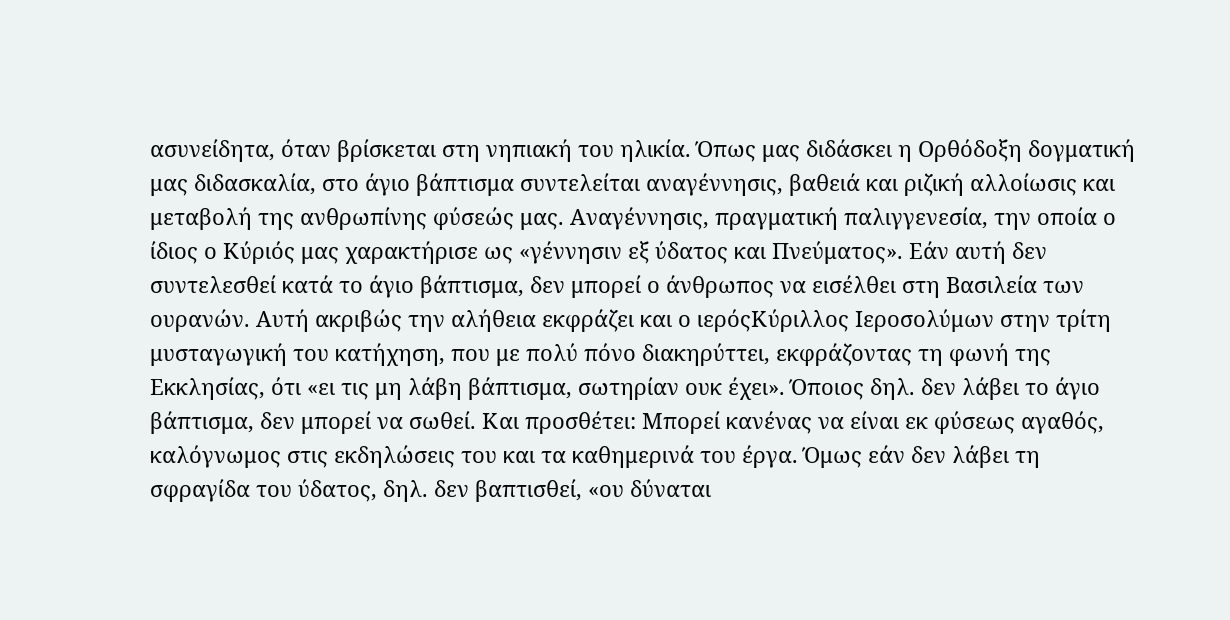ασυνείδητα, όταν βρίσκεται στη νηπιακή του ηλικία. Όπως μας διδάσκει η Ορθόδοξη δογματική μας διδασκαλία, στο άγιο βάπτισμα συντελείται αναγέννησις, βαθειά και ριζική αλλοίωσις και μεταβολή της ανθρωπίνης φύσεώς μας. Αναγέννησις, πραγματική παλιγγενεσία, την οποία ο ίδιος ο Κύριός μας χαρακτήρισε ως «γέννησιν εξ ύδατος και Πνεύματος». Εάν αυτή δεν συντελεσθεί κατά το άγιο βάπτισμα, δεν μπορεί ο άνθρωπος να εισέλθει στη Βασιλεία των ουρανών. Αυτή ακριβώς την αλήθεια εκφράζει και ο ιερόςΚύριλλος Ιεροσολύμων στην τρίτη μυσταγωγική του κατήχηση, που με πολύ πόνο διακηρύττει, εκφράζοντας τη φωνή της Εκκλησίας, ότι «ει τις μη λάβη βάπτισμα, σωτηρίαν ουκ έχει». Όποιος δηλ. δεν λάβει το άγιο βάπτισμα, δεν μπορεί να σωθεί. Και προσθέτει: Μπορεί κανένας να είναι εκ φύσεως αγαθός, καλόγνωμος στις εκδηλώσεις του και τα καθημερινά του έργα. Όμως εάν δεν λάβει τη σφραγίδα του ύδατος, δηλ. δεν βαπτισθεί, «ου δύναται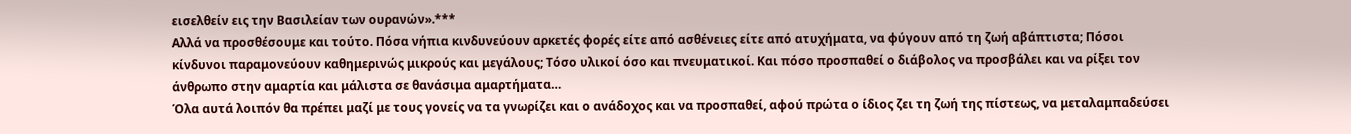εισελθείν εις την Βασιλείαν των ουρανών».***
Αλλά να προσθέσουμε και τούτο. Πόσα νήπια κινδυνεύουν αρκετές φορές είτε από ασθένειες είτε από ατυχήματα, να φύγουν από τη ζωή αβάπτιστα; Πόσοι κίνδυνοι παραμονεύουν καθημερινώς μικρούς και μεγάλους; Τόσο υλικοί όσο και πνευματικοί. Και πόσο προσπαθεί ο διάβολος να προσβάλει και να ρίξει τον άνθρωπο στην αμαρτία και μάλιστα σε θανάσιμα αμαρτήματα…
Όλα αυτά λοιπόν θα πρέπει μαζί με τους γονείς να τα γνωρίζει και ο ανάδοχος και να προσπαθεί, αφού πρώτα ο ίδιος ζει τη ζωή της πίστεως, να μεταλαμπαδεύσει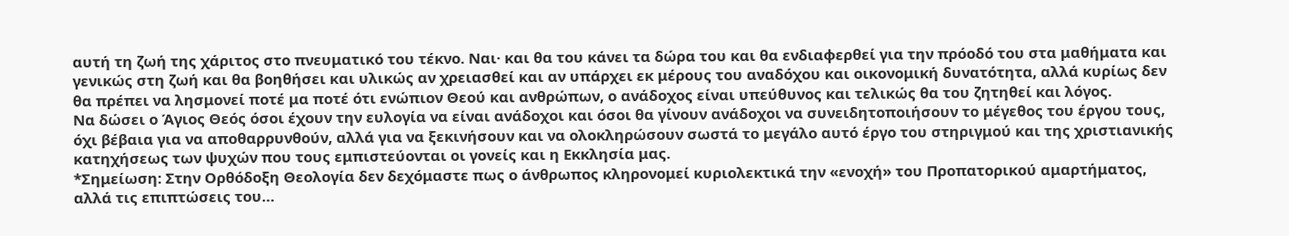αυτή τη ζωή της χάριτος στο πνευματικό του τέκνο. Ναι· και θα του κάνει τα δώρα του και θα ενδιαφερθεί για την πρόοδό του στα μαθήματα και γενικώς στη ζωή και θα βοηθήσει και υλικώς αν χρειασθεί και αν υπάρχει εκ μέρους του αναδόχου και οικονομική δυνατότητα, αλλά κυρίως δεν θα πρέπει να λησμονεί ποτέ μα ποτέ ότι ενώπιον Θεού και ανθρώπων, ο ανάδοχος είναι υπεύθυνος και τελικώς θα του ζητηθεί και λόγος.
Να δώσει ο Άγιος Θεός όσοι έχουν την ευλογία να είναι ανάδοχοι και όσοι θα γίνουν ανάδοχοι να συνειδητοποιήσουν το μέγεθος του έργου τους, όχι βέβαια για να αποθαρρυνθούν, αλλά για να ξεκινήσουν και να ολοκληρώσουν σωστά το μεγάλο αυτό έργο του στηριγμού και της χριστιανικής κατηχήσεως των ψυχών που τους εμπιστεύονται οι γονείς και η Εκκλησία μας.
*Σημείωση: Στην Ορθόδοξη Θεολογία δεν δεχόμαστε πως ο άνθρωπος κληρονομεί κυριολεκτικά την «ενοχή» του Προπατορικού αμαρτήματος, αλλά τις επιπτώσεις του…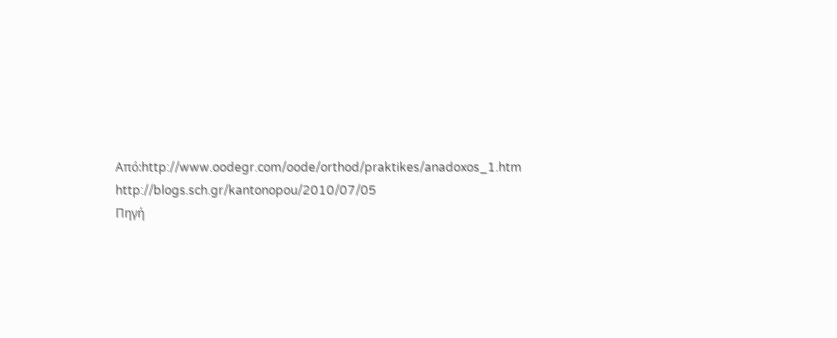Από:http://www.oodegr.com/oode/orthod/praktikes/anadoxos_1.htm
http://blogs.sch.gr/kantonopou/2010/07/05
Πηγή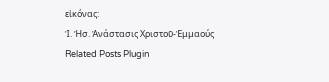εἰκόνας:
Ἱ. Ἡσ. Ἀνάστασις Χριστοῦ-Ἐμμαούς
Related Posts Plugin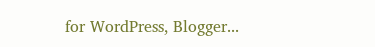for WordPress, Blogger...